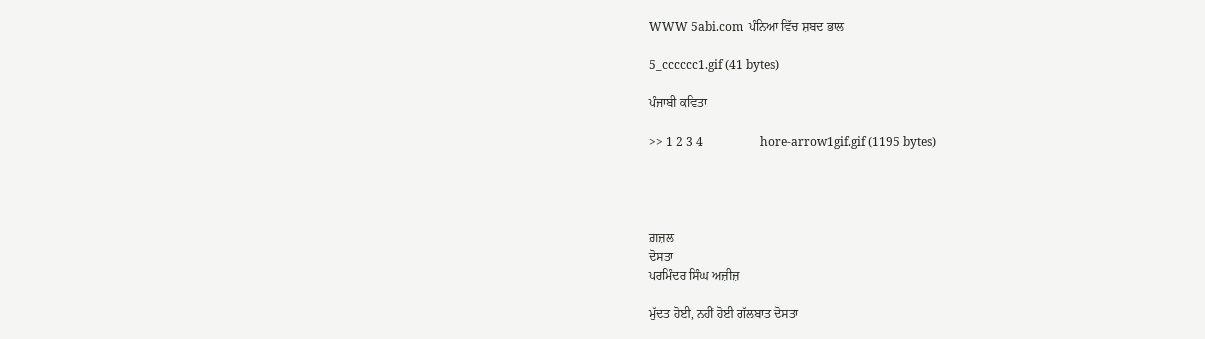WWW 5abi.com  ਪੰਨਿਆ ਵਿੱਚ ਸ਼ਬਦ ਭਾਲ

5_cccccc1.gif (41 bytes)

ਪੰਜਾਬੀ ਕਵਿਤਾ

>> 1 2 3 4                   hore-arrow1gif.gif (1195 bytes)




ਗ਼ਜ਼ਲ
ਦੋਸਤਾ
ਪਰਮਿੰਦਰ ਸਿੰਘ ਅਜ਼ੀਜ਼

ਮੁੱਦਤ ਹੋਈ, ਨਹੀਂ ਹੋਈ ਗੱਲਬਾਤ ਦੋਸਤਾ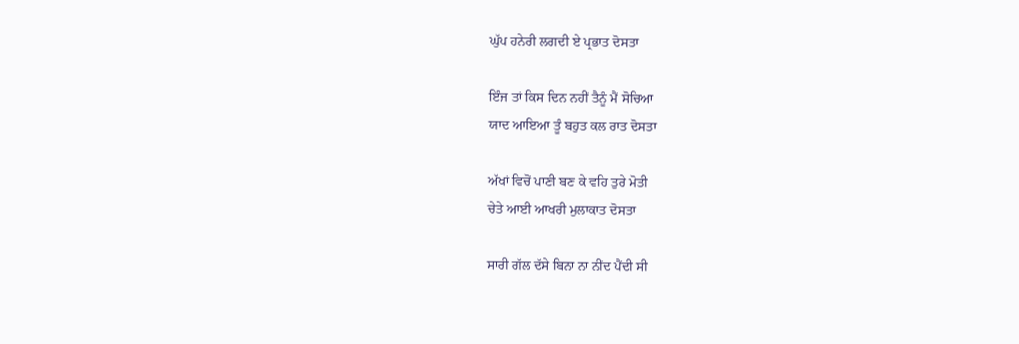ਘੁੱਪ ਹਨੇਰੀ ਲਗਦੀ ਏ ਪ੍ਰਭਾਤ ਦੋਸਤਾ

ਇੰਜ ਤਾਂ ਕਿਸ ਦਿਨ ਨਹੀਂ ਤੈਨੂੰ ਮੈਂ ਸੋਚਿਆ
ਯਾਦ ਆਇਆ ਤੂੰ ਬਹੁਤ ਕਲ ਰਾਤ ਦੋਸਤਾ

ਅੱਖਾਂ ਵਿਚੋਂ ਪਾਣੀ ਬਣ ਕੇ ਵਹਿ ਤੁਰੇ ਮੋਤੀ
ਚੇਤੇ ਆਈ ਆਖਰੀ ਮੁਲਾਕਾਤ ਦੋਸਤਾ

ਸਾਰੀ ਗੱਲ ਦੱਸੇ ਬਿਨਾ ਨਾ ਨੀਂਦ ਪੈਂਦੀ ਸੀ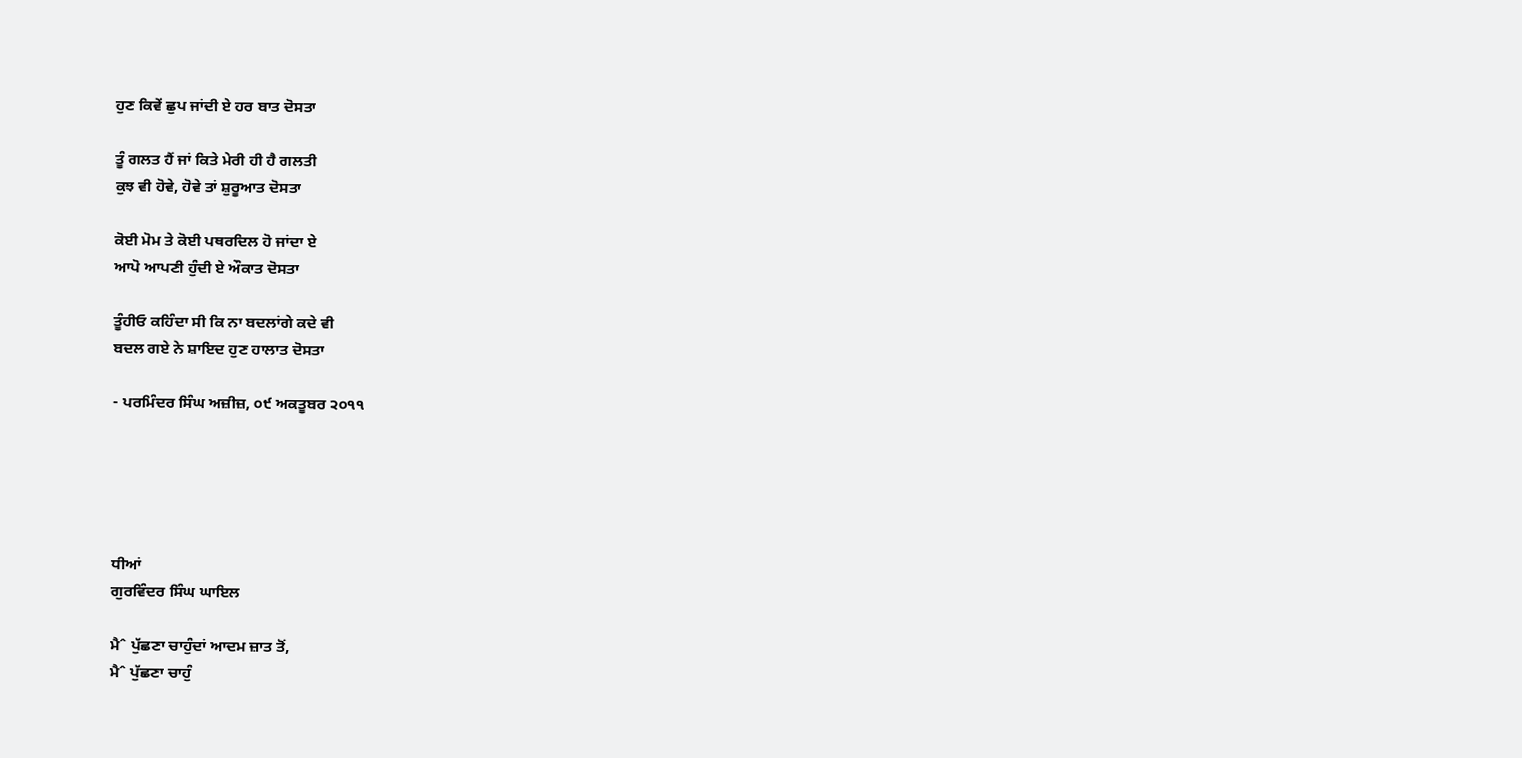ਹੁਣ ਕਿਵੇਂ ਛੁਪ ਜਾਂਦੀ ਏ ਹਰ ਬਾਤ ਦੋਸਤਾ

ਤੂੰ ਗਲਤ ਹੈਂ ਜਾਂ ਕਿਤੇ ਮੇਰੀ ਹੀ ਹੈ ਗਲਤੀ
ਕੁਝ ਵੀ ਹੋਵੇ, ਹੋਵੇ ਤਾਂ ਸ਼ੁਰੂਆਤ ਦੋਸਤਾ

ਕੋਈ ਮੋਮ ਤੇ ਕੋਈ ਪਥਰਦਿਲ ਹੋ ਜਾਂਦਾ ਏ
ਆਪੋ ਆਪਣੀ ਹੁੰਦੀ ਏ ਔਕਾਤ ਦੋਸਤਾ

ਤੂੰਹੀਓ ਕਹਿੰਦਾ ਸੀ ਕਿ ਨਾ ਬਦਲਾਂਗੇ ਕਦੇ ਵੀ
ਬਦਲ ਗਏ ਨੇ ਸ਼ਾਇਦ ਹੁਣ ਹਾਲਾਤ ਦੋਸਤਾ

- ਪਰਮਿੰਦਰ ਸਿੰਘ ਅਜ਼ੀਜ਼, ੦੯ ਅਕਤੂਬਰ ੨੦੧੧





ਧੀਆਂ
ਗੁਰਵਿੰਦਰ ਸਿੰਘ ਘਾਇਲ

ਮੈˆ ਪੁੱਛਣਾ ਚਾਹੁੰਦਾਂ ਆਦਮ ਜ਼ਾਤ ਤੋਂ,
ਮੈˆ ਪੁੱਛਣਾ ਚਾਹੁੰ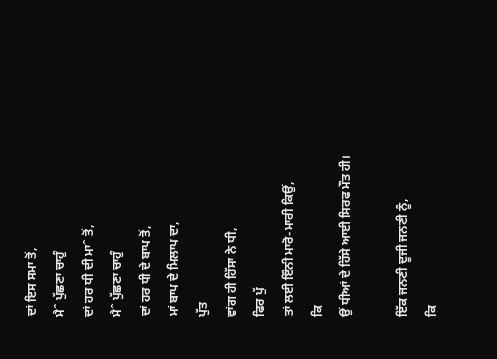ਦਾਂ ਇਸ ਸਮਾ ਤੋਂ,
ਮੈˆ ਪੁੱਛਣਾ ਚਾਹੁੰ
ਦਾਂ ਹਰ ਧੀ ਦੀ ਮਾˆ ਤੋਂ,
ਮੈˆ ਪੁੱਛਣਾ ਚਾਹੁੰ
ਦਾਂ ਹਰ ਧੀ ਦੇ ਬਾਪ ਤੋਂ,
ਮਾਂ ਬਾਪ ਦੇ ਮਿਲਾਪ ਦਾ,
ਪੁੱਤ
ਵਾਂਗ ਹੀ ਹਿੱਸਾ ਨੇ ਧੀ,
ਫਿਰ ਪੁੱ
ਤਾਂ ਲਈ ਇੰਨੀ ਮਾਰੋ-ਮਾਰੀ ਕਿਉਂ,
ਕਿ
ਉਂ ਧੀਆਂ ਦੇ ਹਿੱਸੇ ਆਈ ਸਿਰਫ ਮੌਤ ਹੀ।

ਇੱਕ ਜਨਣੀ ਦੂਜੀ ਜਨਣੀ ਨੂੰ,
ਕਿ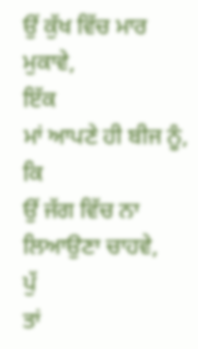ਉਂ ਕੁੱਖ ਵਿੱਚ ਮਾਰ ਮੁਕਾਵੇ,
ਇੱਕ
ਮਾਂ ਆਪਣੇ ਹੀ ਬੀਜ ਨੂੰ,
ਕਿ
ਉਂ ਜੱਗ ਵਿੱਚ ਨਾ ਲਿਆਉਣਾ ਚਾਹਵੇ,
ਪੁੱ
ਤਾਂ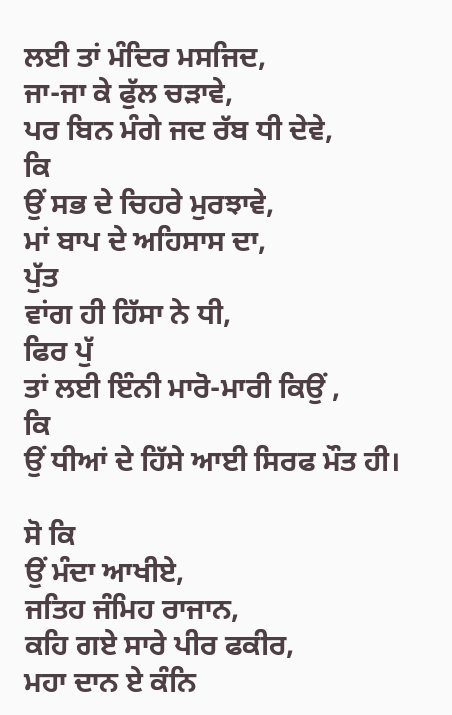ਲਈ ਤਾਂ ਮੰਦਿਰ ਮਸਜਿਦ,
ਜਾ-ਜਾ ਕੇ ਫੁੱਲ ਚੜਾਵੇ,
ਪਰ ਬਿਨ ਮੰਗੇ ਜਦ ਰੱਬ ਧੀ ਦੇਵੇ,
ਕਿ
ਉਂ ਸਭ ਦੇ ਚਿਹਰੇ ਮੁਰਝਾਵੇ,
ਮਾਂ ਬਾਪ ਦੇ ਅਹਿਸਾਸ ਦਾ,
ਪੁੱਤ
ਵਾਂਗ ਹੀ ਹਿੱਸਾ ਨੇ ਧੀ,
ਫਿਰ ਪੁੱ
ਤਾਂ ਲਈ ਇੰਨੀ ਮਾਰੋ-ਮਾਰੀ ਕਿਉਂ ,
ਕਿ
ਉਂ ਧੀਆਂ ਦੇ ਹਿੱਸੇ ਆਈ ਸਿਰਫ ਮੌਤ ਹੀ।

ਸੋ ਕਿ
ਉਂ ਮੰਦਾ ਆਖੀਏ,
ਜਤਿਹ ਜੰਮਿਹ ਰਾਜਾਨ,
ਕਹਿ ਗਏ ਸਾਰੇ ਪੀਰ ਫਕੀਰ,
ਮਹਾ ਦਾਨ ਏ ਕੰਨਿ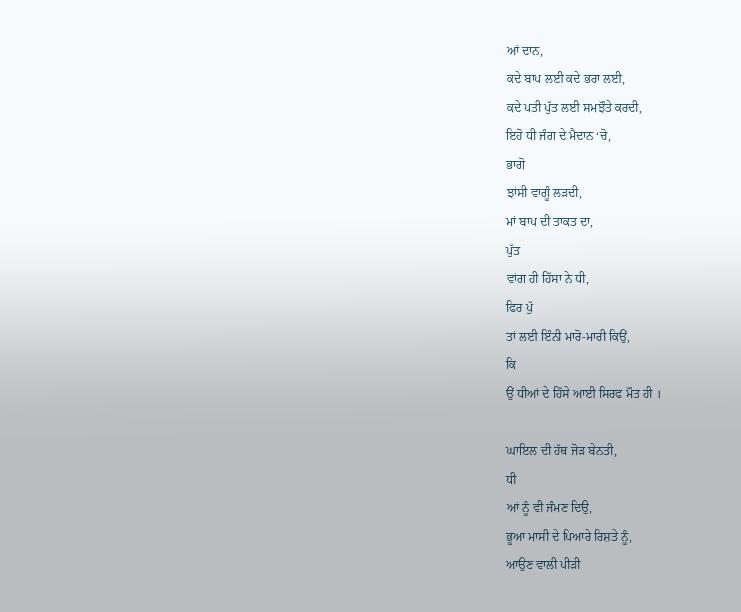ਆਂ ਦਾਨ,
ਕਦੇ ਬਾਪ ਲਈ ਕਦੇ ਭਰਾ ਲਈ,
ਕਦੇ ਪਤੀ ਪੁੱਤ ਲਈ ਸਮਝੌਤੇ ਕਰਦੀ,
ਇਹੋ ਧੀ ਜੰਗ ਦੇ ਮੈਦਾਨ ‘ਚੋ,
ਭਾਗੋ
ਝਾਂਸੀ ਵਾਗੂੰ ਲੜਦੀ,
ਮਾਂ ਬਾਪ ਦੀ ਤਾਕਤ ਦਾ,
ਪੁੱਤ
ਵਾਂਗ ਹੀ ਹਿੱਸਾ ਨੇ ਧੀ,
ਫਿਰ ਪੁੱ
ਤਾਂ ਲਈ ਇੰਨੀ ਮਾਰੋ-ਮਾਰੀ ਕਿਉਂ,
ਕਿ
ਉਂ ਧੀਆਂ ਦੇ ਹਿੱਸੇ ਆਈ ਸਿਰਫ ਮੌਤ ਹੀ ।

ਘਾਇਲ ਦੀ ਹੱਥ ਜੋੜ ਬੇਨਤੀ,
ਧੀ
ਆਂ ਨੂੰ ਵੀ ਜੰਮਣ ਦਿਉ,
ਭੂਆ ਮਾਸੀ ਦੇ ਪਿਆਰੇ ਰਿਸ਼ਤੇ ਨੂੰ,
ਆਉਣ ਵਾਲੀ ਪੀੜੀ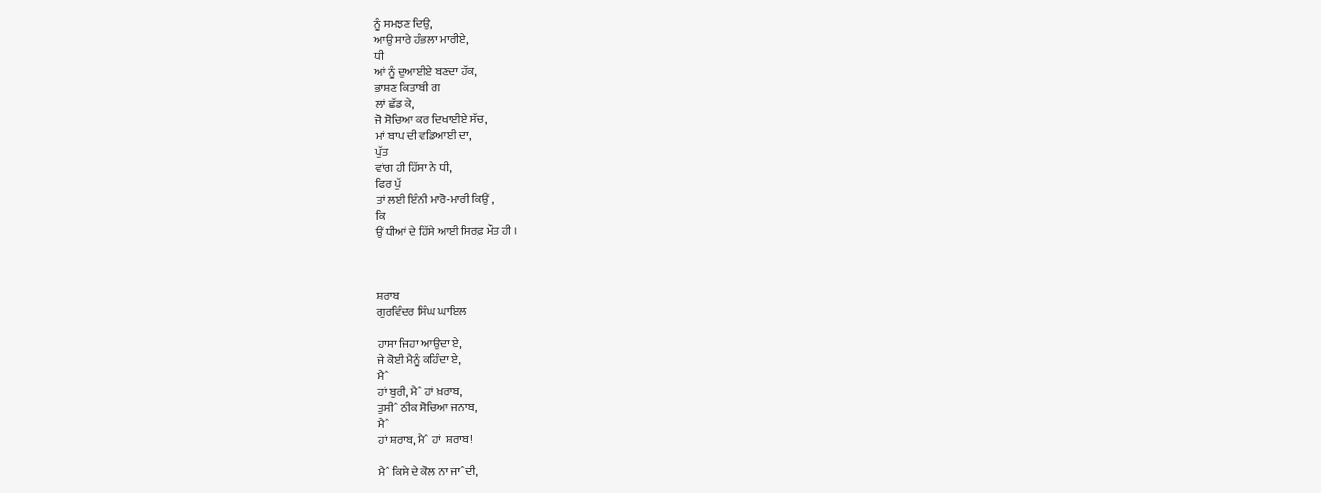ਨੂੰ ਸਮਝਣ ਦਿਉ,
ਆਉ ਸਾਰੇ ਹੰਭਲਾ ਮਾਰੀਏ,
ਧੀ
ਆਂ ਨੂੰ ਦੁਆਈਏ ਬਣਦਾ ਹੱਕ,
ਭਾਸ਼ਣ ਕਿਤਾਬੀ ਗ
ਲਾਂ ਛੱਡ ਕੇ,
ਜੋ ਸੋਚਿਆ ਕਰ ਦਿਖਾਈਏ ਸੱਚ,
ਮਾਂ ਬਾਪ ਦੀ ਵਡਿਆਈ ਦਾ,
ਪੁੱਤ
ਵਾਂਗ ਹੀ ਹਿੱਸਾ ਨੇ ਧੀ,
ਫਿਰ ਪੁੱ
ਤਾਂ ਲਈ ਇੰਨੀ ਮਾਰੋ-ਮਾਰੀ ਕਿਉਂ ,
ਕਿ
ਉਂ ਧੀਆਂ ਦੇ ਹਿੱਸੇ ਆਈ ਸਿਰਫ਼ ਮੌਤ ਹੀ ।



ਸ਼ਰਾਬ
ਗੁਰਵਿੰਦਰ ਸਿੰਘ ਘਾਇਲ

ਹਾਸਾ ਜਿਹਾ ਆਉਦਾ ਏ,
ਜੇ ਕੋਈ ਮੈਨੂੰ ਕਹਿੰਦਾ ਏ,
ਮੈˆ
ਹਾਂ ਬੁਰੀ, ਮੈˆ ਹਾਂ ਖ਼ਰਾਬ,
ਤੁਸੀˆ ਠੀਕ ਸੋਚਿਆ ਜਨਾਬ,
ਮੈˆ
ਹਾਂ ਸ਼ਰਾਬ, ਮੈˆ ਹਾਂ  ਸ਼ਰਾਬ!

ਮੈˆ ਕਿਸੇ ਦੇ ਕੋਲ ਨਾ ਜਾˆਦੀ,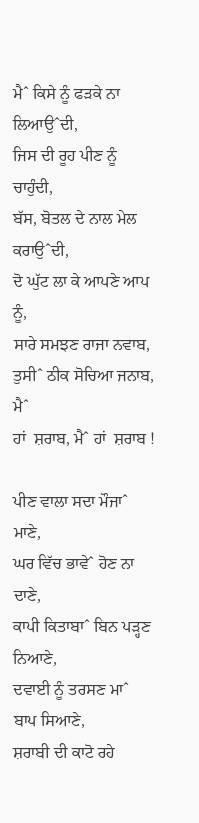ਮੈˆ ਕਿਸੇ ਨੂੰ ਫੜਕੇ ਨਾ ਲਿਆਉˆਦੀ,
ਜਿਸ ਦੀ ਰੂਹ ਪੀਣ ਨੂੰ ਚਾਹੁੰਦੀ,
ਬੱਸ, ਬੋਤਲ ਦੇ ਨਾਲ ਮੇਲ ਕਰਾਉˆਦੀ,
ਦੋ ਘੁੱਟ ਲਾ ਕੇ ਆਪਣੇ ਆਪ ਨੂੰ,
ਸਾਰੇ ਸਮਝਣ ਰਾਜਾ ਨਵਾਬ,
ਤੁਸੀˆ ਠੀਕ ਸੋਚਿਆ ਜਨਾਬ,
ਮੈˆ
ਹਾਂ  ਸ਼ਰਾਬ, ਮੈˆ ਹਾਂ  ਸ਼ਰਾਬ !

ਪੀਣ ਵਾਲਾ ਸਦਾ ਮੌਜਾˆ ਮਾਣੇ,
ਘਰ ਵਿੱਚ ਭਾਵੇˆ ਹੋਣ ਨਾ ਦਾਣੇ,
ਕਾਪੀ ਕਿਤਾਬਾˆ ਬਿਨ ਪੜ੍ਹਣ ਨਿਆਣੇ,
ਦਵਾਈ ਨੂੰ ਤਰਸਣ ਮਾˆ ਬਾਪ ਸਿਆਣੇ,
ਸ਼ਰਾਬੀ ਦੀ ਕਾਟੋ ਰਹੇ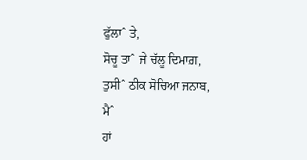ਫੁੱਲਾˆ ਤੇ,
ਸੋਚੂ ਤਾˆ ਜੇ ਚੱਲੂ ਦਿਮਾਗ਼,
ਤੁਸੀˆ ਠੀਕ ਸੋਚਿਆ ਜਨਾਬ,
ਮੈˆ
ਹਾਂ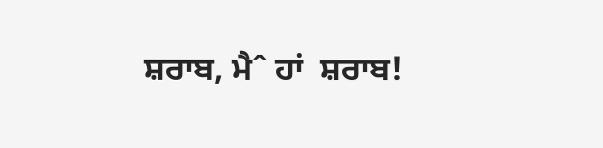ਸ਼ਰਾਬ, ਮੈˆ ਹਾਂ  ਸ਼ਰਾਬ!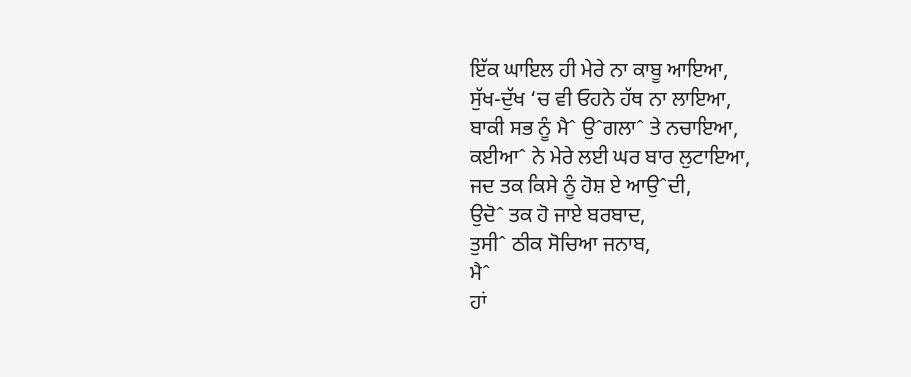ਇੱਕ ਘਾਇਲ ਹੀ ਮੇਰੇ ਨਾ ਕਾਬੂ ਆਇਆ,
ਸੁੱਖ-ਦੁੱਖ ‘ਚ ਵੀ ਓਹਨੇ ਹੱਥ ਨਾ ਲਾਇਆ,
ਬਾਕੀ ਸਭ ਨੂੰ ਮੈˆ ਉˆਗਲਾˆ ਤੇ ਨਚਾਇਆ,
ਕਈਆˆ ਨੇ ਮੇਰੇ ਲਈ ਘਰ ਬਾਰ ਲੁਟਾਇਆ,
ਜਦ ਤਕ ਕਿਸੇ ਨੂੰ ਹੋਸ਼ ਏ ਆਉˆਦੀ,
ਉਦੋˆ ਤਕ ਹੋ ਜਾਏ ਬਰਬਾਦ,
ਤੁਸੀˆ ਠੀਕ ਸੋਚਿਆ ਜਨਾਬ,
ਮੈˆ
ਹਾਂ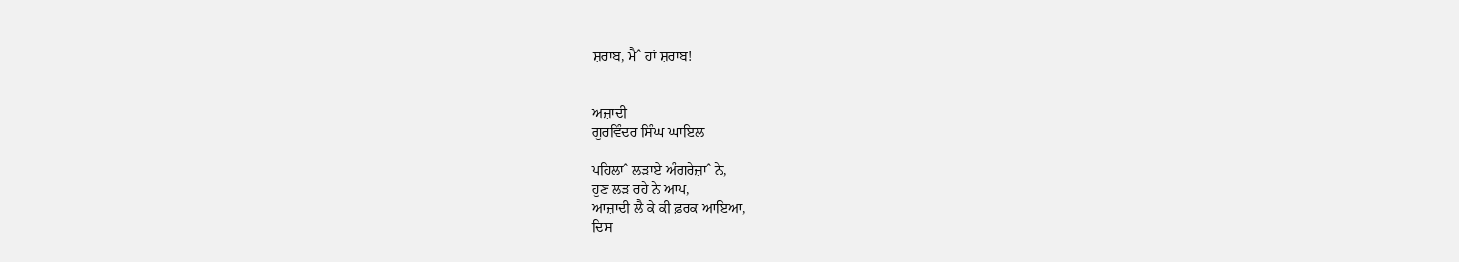ਸ਼ਰਾਬ, ਮੈˆ ਹਾਂ ਸ਼ਰਾਬ!


ਅਜ਼ਾਦੀ
ਗੁਰਵਿੰਦਰ ਸਿੰਘ ਘਾਇਲ

ਪਹਿਲਾˆ ਲੜਾਏ ਅੰਗਰੇਜ਼ਾˆ ਨੇ,
ਹੁਣ ਲੜ ਰਹੇ ਨੇ ਆਪ,
ਆਜ਼ਾਦੀ ਲੈ ਕੇ ਕੀ ਫ਼ਰਕ ਆਇਆ,
ਦਿਸ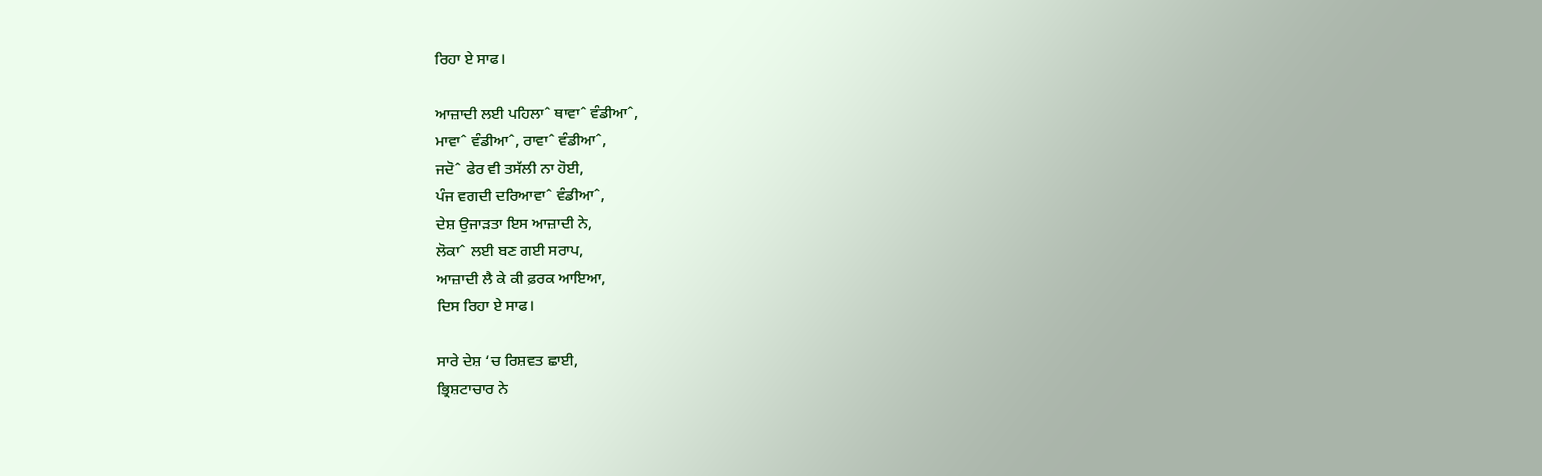ਰਿਹਾ ਏ ਸਾਫ।

ਆਜ਼ਾਦੀ ਲਈ ਪਹਿਲਾˆ ਥਾਵਾˆ ਵੰਡੀਆˆ,
ਮਾਵਾˆ ਵੰਡੀਆˆ, ਰਾਵਾˆ ਵੰਡੀਆˆ,
ਜਦੋˆ ਫੇਰ ਵੀ ਤਸੱਲੀ ਨਾ ਹੋਈ,
ਪੰਜ ਵਗਦੀ ਦਰਿਆਵਾˆ ਵੰਡੀਆˆ,
ਦੇਸ਼ ਉਜਾੜਤਾ ਇਸ ਆਜ਼ਾਦੀ ਨੇ,
ਲੋਕਾˆ ਲਈ ਬਣ ਗਈ ਸਰਾਪ,
ਆਜ਼ਾਦੀ ਲੈ ਕੇ ਕੀ ਫ਼ਰਕ ਆਇਆ,
ਦਿਸ ਰਿਹਾ ਏ ਸਾਫ।

ਸਾਰੇ ਦੇਸ਼ ‘ਚ ਰਿਸ਼ਵਤ ਛਾਈ,
ਭ੍ਰਿਸ਼ਟਾਚਾਰ ਨੇ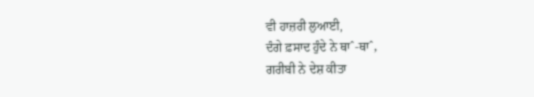ਵੀ ਹਾਜ਼ਰੀ ਲੁਆਈ,
ਦੰਗੇ ਫ਼ਸਾਦ ਹੁੰਦੇ ਨੇ ਥਾˆ-ਥਾˆ,
ਗਰੀਬੀ ਨੇ ਦੇਸ਼ ਕੀਤਾ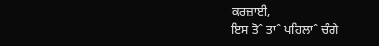ਕਰਜ਼ਾਈ,
ਇਸ ਤੋˆ ਤਾˆ ਪਹਿਲਾˆ ਚੰਗੇ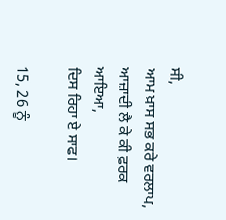ਸੀ,
ਆਮ ਖ਼ਾਸ ਸਭ ਕਰੇ ਵਰਲਾਪ,
ਆਜ਼ਾਦੀ ਲੈ ਕੇ ਕੀ ਫ਼ਰਕ ਆਇਆ,
ਦਿਸ ਰਿਹਾ ਏ ਸਾਫ।

15, 26 ਨੂੰ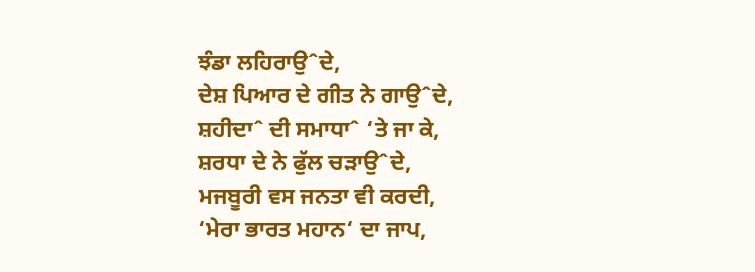ਝੰਡਾ ਲਹਿਰਾਉˆਦੇ,
ਦੇਸ਼ ਪਿਆਰ ਦੇ ਗੀਤ ਨੇ ਗਾਉˆਦੇ,
ਸ਼ਹੀਦਾˆ ਦੀ ਸਮਾਧਾˆ ‘ਤੇ ਜਾ ਕੇ,
ਸ਼ਰਧਾ ਦੇ ਨੇ ਫੁੱਲ ਚੜਾਉˆਦੇ,
ਮਜਬੂਰੀ ਵਸ ਜਨਤਾ ਵੀ ਕਰਦੀ,
‘ਮੇਰਾ ਭਾਰਤ ਮਹਾਨ‘ ਦਾ ਜਾਪ,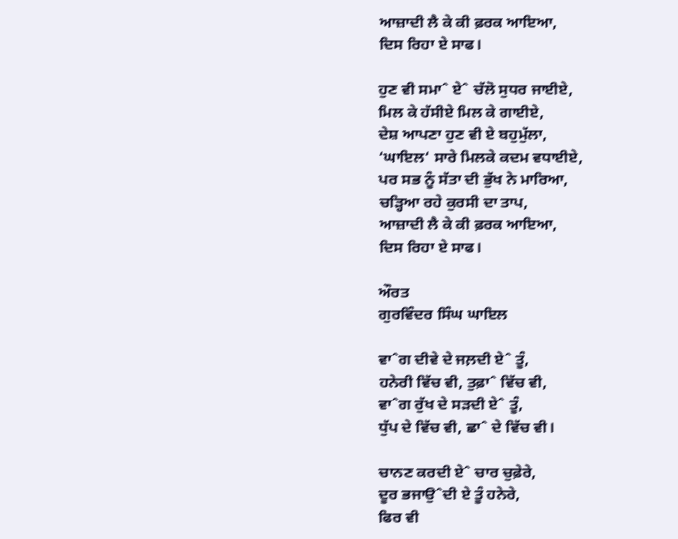ਆਜ਼ਾਦੀ ਲੈ ਕੇ ਕੀ ਫ਼ਰਕ ਆਇਆ,
ਦਿਸ ਰਿਹਾ ਏ ਸਾਫ।

ਹੁਣ ਵੀ ਸਮਾˆ ਏˆ ਚੱਲੋ ਸੁਧਰ ਜਾਈਏ,
ਮਿਲ ਕੇ ਹੱਸੀਏ ਮਿਲ ਕੇ ਗਾਈਏ,
ਦੇਸ਼ ਆਪਣਾ ਹੁਣ ਵੀ ਏ ਬਹੁਮੁੱਲਾ,
‘ਘਾਇਲ‘ ਸਾਰੇ ਮਿਲਕੇ ਕਦਮ ਵਧਾਈਏ,
ਪਰ ਸਭ ਨੂੰ ਸੱਤਾ ਦੀ ਭੁੱਖ ਨੇ ਮਾਰਿਆ,
ਚੜ੍ਹਿਆ ਰਹੇ ਕੁਰਸੀ ਦਾ ਤਾਪ,
ਆਜ਼ਾਦੀ ਲੈ ਕੇ ਕੀ ਫ਼ਰਕ ਆਇਆ,
ਦਿਸ ਰਿਹਾ ਏ ਸਾਫ।

ਔਰਤ
ਗੁਰਵਿੰਦਰ ਸਿੰਘ ਘਾਇਲ

ਵਾˆਗ ਦੀਵੇ ਦੇ ਜਲ਼ਦੀ ਏˆ ਤੂੰ,
ਹਨੇਰੀ ਵਿੱਚ ਵੀ, ਤੁਫ਼ਾˆ ਵਿੱਚ ਵੀ,
ਵਾˆਗ ਰੁੱਖ ਦੇ ਸੜਦੀ ਏˆ ਤੂੰ,
ਧੁੱਪ ਦੇ ਵਿੱਚ ਵੀ, ਛਾˆ ਦੇ ਵਿੱਚ ਵੀ।

ਚਾਨਣ ਕਰਦੀ ਏˆ ਚਾਰ ਚੁਫ਼ੇਰੇ,
ਦੂਰ ਭਜਾਉˆਦੀ ਏ ਤੂੰ ਹਨੇਰੇ,
ਫਿਰ ਵੀ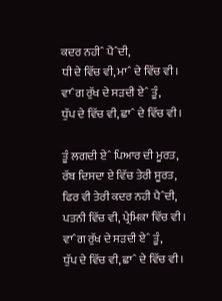ਕਦਰ ਨਹੀˆ ਪੈˆਦੀ,
ਧੀ ਦੇ ਵਿੱਚ ਵੀ, ਮਾˆ ਦੇ ਵਿੱਚ ਵੀ।
ਵਾˆਗ ਰੁੱਖ ਦੇ ਸੜਦੀ ਏˆ ਤੂੰ,
ਧੁੱਪ ਦੇ ਵਿੱਚ ਵੀ, ਛਾˆ ਦੇ ਵਿੱਚ ਵੀ।

ਤੂੰ ਲਗਦੀ ਏˆ ਪਿਆਰ ਦੀ ਮੂਰਤ,
ਰੱਬ ਦਿਸਦਾ ਏ ਵਿੱਚ ਤੇਰੀ ਸੂਰਤ,
ਫਿਰ ਵੀ ਤੇਰੀ ਕਦਰ ਨਹੀ ਪੈˆਦੀ,
ਪਤਨੀ ਵਿੱਚ ਵੀ, ਪ੍ਰੇਮਿਕਾ ਵਿੱਚ ਵੀ।
ਵਾˆਗ ਰੁੱਖ ਦੇ ਸੜਦੀ ਏˆ ਤੂੰ,
ਧੁੱਪ ਦੇ ਵਿੱਚ ਵੀ, ਛਾˆ ਦੇ ਵਿੱਚ ਵੀ।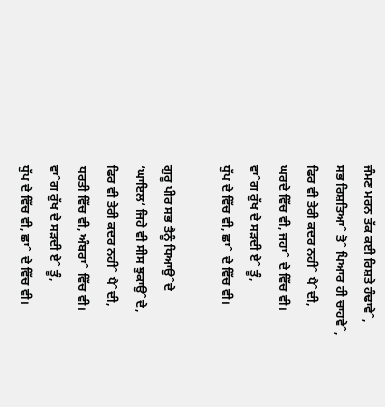ਜੰਮਣ ਮਰਨ ਤੱਕ ਕਈ ਰਿਸ਼ਤੇ ਹੰਢਾਵੇˆ,
ਸਭ ਰਿਸ਼ਤਿਆˆ ਤੋˆ ਪਿਆਰ ਹੀ ਚਾਹਵੇˆ,
ਫਿਰ ਵੀ ਤੇਰੀ ਕਦਰ ਨਹੀˆ ਪੈˆਦੀ,
ਘਰਦੇ ਵਿੱਚ ਵੀ, ਜਹਾˆ ਦੇ ਵਿੱਚ ਵੀ।
ਵਾˆਗ ਰੁੱਖ ਦੇ ਸੜਦੀ ਏˆ ਤੂੰ,
ਧੁੱਪ ਦੇ ਵਿੱਚ ਵੀ, ਛਾˆ ਦੇ ਵਿੱਚ ਵੀ।

ਗੁਰੂ ਪੀਰ ਸਭ ਤੈਨੂੰ ਧਿਆਉˆਦੇ
‘ਘਾਇਲ‘ ਜਿਹੇ ਵੀ ਸੀਸ ਝੁਕਾਉˆਦੇ,
ਫਿਰ ਵੀ ਤੇਰੀ ਕਦਰ ਨਹੀˆ ਪੈˆਦੀ,
ਧਰਤੀ ਵਿੱਚ ਵੀ, ਅੰਬਰਾˆ ਵਿੱਚ ਵੀ।
ਵਾˆਗ ਰੁੱਖ ਦੇ ਸੜਦੀ ਏˆ ਤੂੰ,
ਧੁੱਪ ਦੇ ਵਿੱਚ ਵੀ, ਛਾˆ ਦੇ ਵਿੱਚ ਵੀ।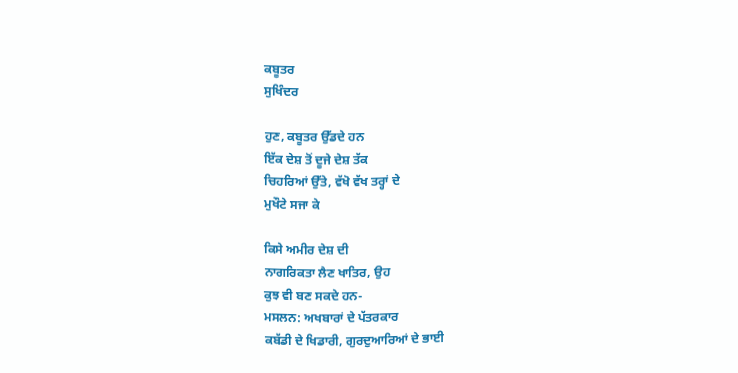ਕਬੂਤਰ
ਸੁਖਿੰਦਰ

ਹੁਣ, ਕਬੂਤਰ ਉੱਡਦੇ ਹਨ
ਇੱਕ ਦੇਸ਼ ਤੋਂ ਦੂਜੇ ਦੇਸ਼ ਤੱਕ
ਚਿਹਰਿਆਂ ਉੱਤੇ, ਵੱਖੋ ਵੱਖ ਤਰ੍ਹਾਂ ਦੇ
ਮੁਖੌਟੇ ਸਜਾ ਕੇ

ਕਿਸੇ ਅਮੀਰ ਦੇਸ਼ ਦੀ
ਨਾਗਰਿਕਤਾ ਲੈਣ ਖਾਤਿਰ, ਉਹ
ਕੁਝ ਵੀ ਬਣ ਸਕਦੇ ਹਨ-
ਮਸਲਨ: ਅਖਬਾਰਾਂ ਦੇ ਪੱਤਰਕਾਰ
ਕਬੱਡੀ ਦੇ ਖਿਡਾਰੀ, ਗੁਰਦੁਆਰਿਆਂ ਦੇ ਭਾਈ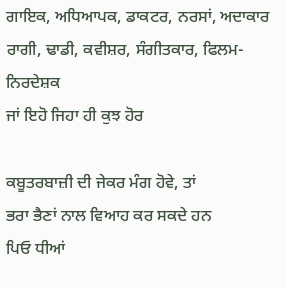ਗਾਇਕ, ਅਧਿਆਪਕ, ਡਾਕਟਰ, ਨਰਸਾਂ, ਅਦਾਕਾਰ
ਰਾਗੀ, ਢਾਡੀ, ਕਵੀਸ਼ਰ, ਸੰਗੀਤਕਾਰ, ਫਿਲਮ-ਨਿਰਦੇਸ਼ਕ
ਜਾਂ ਇਹੋ ਜਿਹਾ ਹੀ ਕੁਝ ਹੋਰ

ਕਬੂਤਰਬਾਜ਼ੀ ਦੀ ਜੇਕਰ ਮੰਗ ਹੋਵੇ, ਤਾਂ
ਭਰਾ ਭੈਣਾਂ ਨਾਲ ਵਿਆਹ ਕਰ ਸਕਦੇ ਹਨ
ਪਿਓ ਧੀਆਂ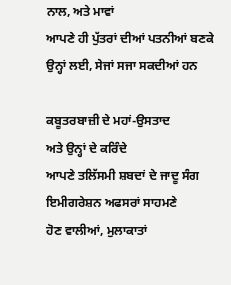ਨਾਲ, ਅਤੇ ਮਾਵਾਂ
ਆਪਣੇ ਹੀ ਪੁੱਤਰਾਂ ਦੀਆਂ ਪਤਨੀਆਂ ਬਣਕੇ
ਉਨ੍ਹਾਂ ਲਈ, ਸੇਜਾਂ ਸਜਾ ਸਕਦੀਆਂ ਹਨ

ਕਬੂਤਰਬਾਜ਼ੀ ਦੇ ਮਹਾਂ-ਉਸਤਾਦ
ਅਤੇ ਉਨ੍ਹਾਂ ਦੇ ਕਰਿੰਦੇ
ਆਪਣੇ ਤਲਿੱਸਮੀ ਸ਼ਬਦਾਂ ਦੇ ਜਾਦੂ ਸੰਗ
ਇਮੀਗਰੇਸ਼ਨ ਅਫਸਰਾਂ ਸਾਹਮਣੇ
ਹੋਣ ਵਾਲੀਆਂ, ਮੁਲਾਕਾਤਾਂ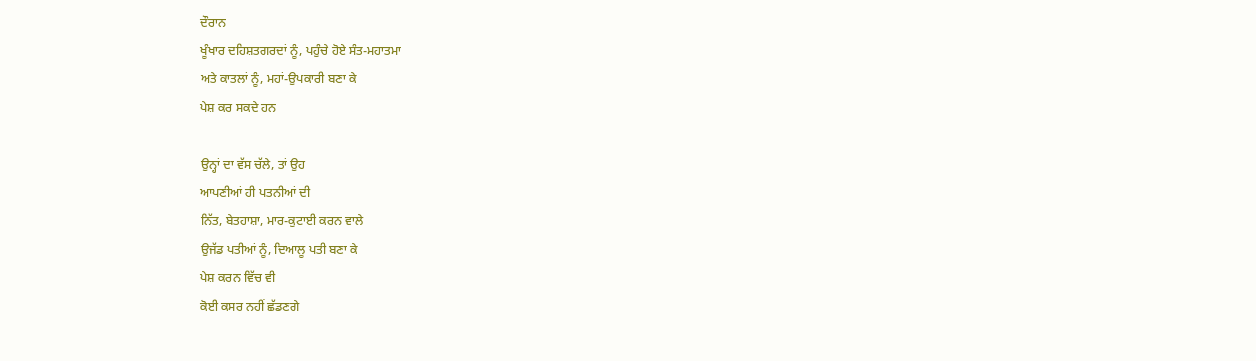ਦੌਰਾਨ
ਖੂੰਖਾਰ ਦਹਿਸ਼ਤਗਰਦਾਂ ਨੂੰ, ਪਹੁੰਚੇ ਹੋਏ ਸੰਤ-ਮਹਾਤਮਾ
ਅਤੇ ਕਾਤਲਾਂ ਨੂੰ, ਮਹਾਂ-ਉਪਕਾਰੀ ਬਣਾ ਕੇ
ਪੇਸ਼ ਕਰ ਸਕਦੇ ਹਨ

ਉਨ੍ਹਾਂ ਦਾ ਵੱਸ ਚੱਲੇ, ਤਾਂ ਉਹ
ਆਪਣੀਆਂ ਹੀ ਪਤਨੀਆਂ ਦੀ
ਨਿੱਤ, ਬੇਤਹਾਸ਼ਾ, ਮਾਰ-ਕੁਟਾਈ ਕਰਨ ਵਾਲੇ
ਉਜੱਡ ਪਤੀਆਂ ਨੂੰ, ਦਿਆਲੂ ਪਤੀ ਬਣਾ ਕੇ
ਪੇਸ਼ ਕਰਨ ਵਿੱਚ ਵੀ
ਕੋਈ ਕਸਰ ਨਹੀਂ ਛੱਡਣਗੇ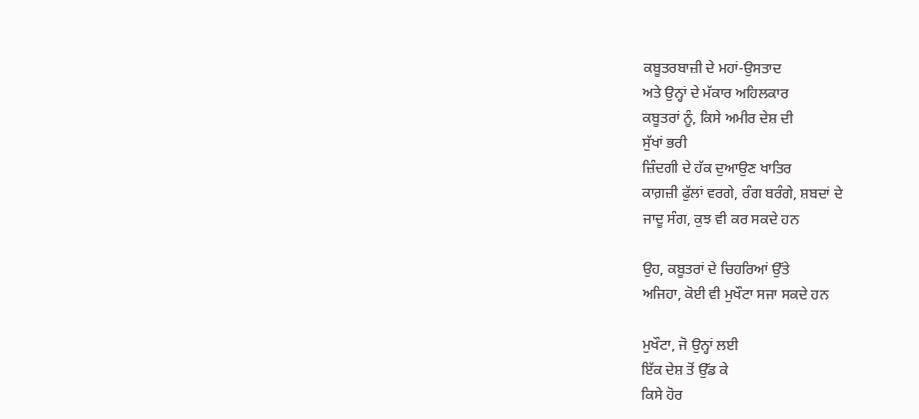ਕਬੂਤਰਬਾਜ਼ੀ ਦੇ ਮਹਾਂ-ਉਸਤਾਦ
ਅਤੇ ਉਨ੍ਹਾਂ ਦੇ ਮੱਕਾਰ ਅਹਿਲਕਾਰ
ਕਬੂਤਰਾਂ ਨੂੰ, ਕਿਸੇ ਅਮੀਰ ਦੇਸ਼ ਦੀ
ਸੁੱਖਾਂ ਭਰੀ
ਜ਼ਿੰਦਗੀ ਦੇ ਹੱਕ ਦੁਆਉਣ ਖਾਤਿਰ
ਕਾਗ਼ਜ਼ੀ ਫੁੱਲਾਂ ਵਰਗੇ, ਰੰਗ ਬਰੰਗੇ, ਸ਼ਬਦਾਂ ਦੇ
ਜਾਦੂ ਸੰਗ, ਕੁਝ ਵੀ ਕਰ ਸਕਦੇ ਹਨ

ਉਹ, ਕਬੂਤਰਾਂ ਦੇ ਚਿਹਰਿਆਂ ਉੱਤੇ
ਅਜਿਹਾ, ਕੋਈ ਵੀ ਮੁਖੌਟਾ ਸਜਾ ਸਕਦੇ ਹਨ

ਮੁਖੌਟਾ, ਜੋ ਉਨ੍ਹਾਂ ਲਈ
ਇੱਕ ਦੇਸ਼ ਤੋਂ ਉੱਡ ਕੇ
ਕਿਸੇ ਹੋਰ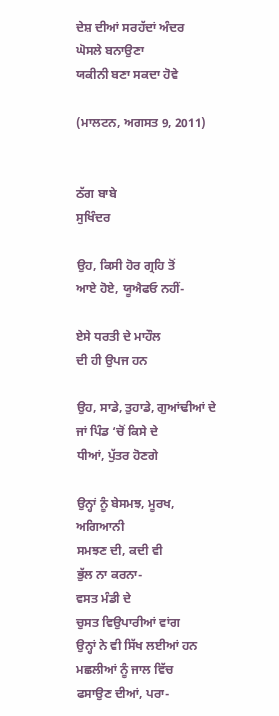ਦੇਸ਼ ਦੀਆਂ ਸਰਹੱਦਾਂ ਅੰਦਰ
ਘੋਸਲੇ ਬਨਾਉਣਾ
ਯਕੀਨੀ ਬਣਾ ਸਕਦਾ ਹੋਵੇ

(ਮਾਲਟਨ, ਅਗਸਤ 9, 2011)


ਠੱਗ ਬਾਬੇ
ਸੁਖਿੰਦਰ

ਉਹ, ਕਿਸੀ ਹੋਰ ਗ੍ਰਹਿ ਤੋਂ
ਆਏ ਹੋਏ, ਯੂਐਫਓ ਨਹੀਂ-

ਏਸੇ ਧਰਤੀ ਦੇ ਮਾਹੌਲ
ਦੀ ਹੀ ਉਪਜ ਹਨ

ਉਹ, ਸਾਡੇ, ਤੁਹਾਡੇ, ਗੁਆਂਢੀਆਂ ਦੇ
ਜਾਂ ਪਿੰਡ ‘ਚੋਂ ਕਿਸੇ ਦੇ
ਧੀਆਂ, ਪੁੱਤਰ ਹੋਣਗੇ

ਉਨ੍ਹਾਂ ਨੂੰ ਬੇਸਮਝ, ਮੂਰਖ, ਅਗਿਆਨੀ
ਸਮਝਣ ਦੀ, ਕਦੀ ਵੀ
ਭੁੱਲ ਨਾ ਕਰਨਾ-
ਵਸਤ ਮੰਡੀ ਦੇ
ਚੁਸਤ ਵਿਉਪਾਰੀਆਂ ਵਾਂਗ
ਉਨ੍ਹਾਂ ਨੇ ਵੀ ਸਿੱਖ ਲਈਆਂ ਹਨ
ਮਛਲੀਆਂ ਨੂੰ ਜਾਲ ਵਿੱਚ
ਫਸਾਉਣ ਦੀਆਂ, ਪਰਾ-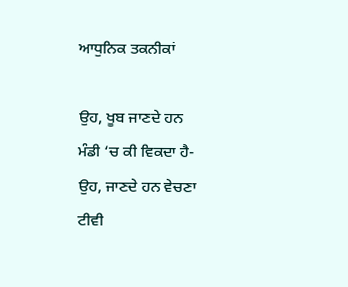ਆਧੁਨਿਕ ਤਕਨੀਕਾਂ

ਉਹ, ਖੂਬ ਜਾਣਦੇ ਹਨ
ਮੰਡੀ ‘ਚ ਕੀ ਵਿਕਦਾ ਹੈ-
ਉਹ, ਜਾਣਦੇ ਹਨ ਵੇਚਣਾ
ਟੀਵੀ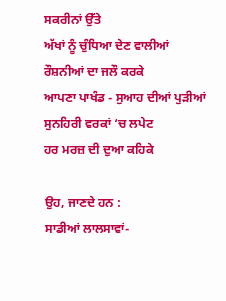ਸਕਰੀਨਾਂ ਉੱਤੇ
ਅੱਖਾਂ ਨੂੰ ਚੁੰਧਿਆ ਦੇਣ ਵਾਲੀਆਂ
ਰੌਸ਼ਨੀਆਂ ਦਾ ਜਲੌ ਕਰਕੇ
ਆਪਣਾ ਪਾਖੰਡ - ਸੁਆਹ ਦੀਆਂ ਪੁੜੀਆਂ
ਸੁਨਹਿਰੀ ਵਰਕਾਂ ‘ਚ ਲਪੇਟ
ਹਰ ਮਰਜ਼ ਦੀ ਦੁਆ ਕਹਿਕੇ

ਉਹ, ਜਾਣਦੇ ਹਨ :
ਸਾਡੀਆਂ ਲਾਲਸਾਵਾਂ-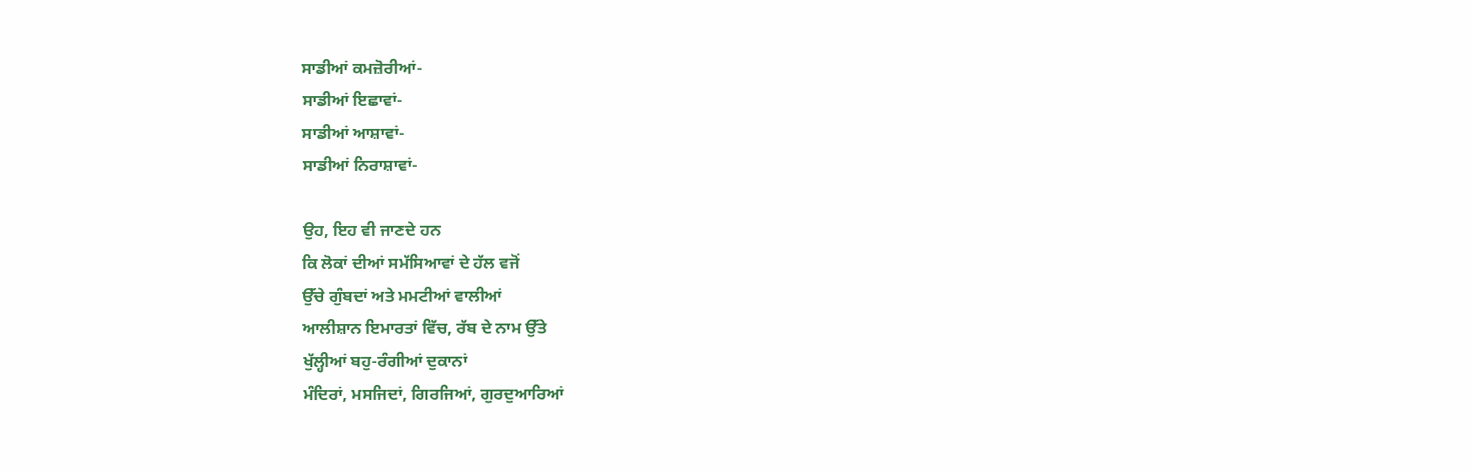ਸਾਡੀਆਂ ਕਮਜ਼ੋਰੀਆਂ-
ਸਾਡੀਆਂ ਇਛਾਵਾਂ-
ਸਾਡੀਆਂ ਆਸ਼ਾਵਾਂ-
ਸਾਡੀਆਂ ਨਿਰਾਸ਼ਾਵਾਂ-

ਉਹ, ਇਹ ਵੀ ਜਾਣਦੇ ਹਨ
ਕਿ ਲੋਕਾਂ ਦੀਆਂ ਸਮੱਸਿਆਵਾਂ ਦੇ ਹੱਲ ਵਜੋਂ
ਉੱਚੇ ਗੁੰਬਦਾਂ ਅਤੇ ਮਮਟੀਆਂ ਵਾਲੀਆਂ
ਆਲੀਸ਼ਾਨ ਇਮਾਰਤਾਂ ਵਿੱਚ, ਰੱਬ ਦੇ ਨਾਮ ਉੱਤੇ
ਖੁੱਲ੍ਹੀਆਂ ਬਹੁ-ਰੰਗੀਆਂ ਦੁਕਾਨਾਂ
ਮੰਦਿਰਾਂ, ਮਸਜਿਦਾਂ, ਗਿਰਜਿਆਂ, ਗੁਰਦੁਆਰਿਆਂ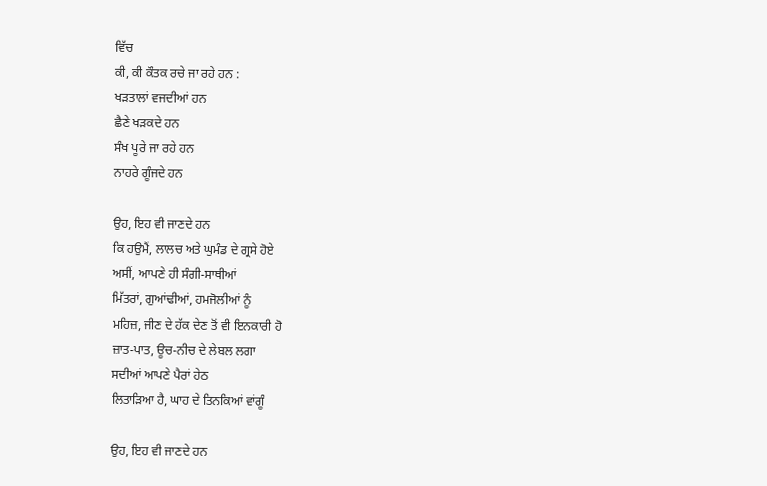ਵਿੱਚ
ਕੀ, ਕੀ ਕੌਤਕ ਰਚੇ ਜਾ ਰਹੇ ਹਨ :
ਖੜਤਾਲਾਂ ਵਜਦੀਆਂ ਹਨ
ਛੈਣੇ ਖੜਕਦੇ ਹਨ
ਸੰਖ ਪੂਰੇ ਜਾ ਰਹੇ ਹਨ
ਨਾਹਰੇ ਗੂੰਜਦੇ ਹਨ

ਉਹ, ਇਹ ਵੀ ਜਾਣਦੇ ਹਨ
ਕਿ ਹਉਮੈਂ, ਲਾਲਚ ਅਤੇ ਘੁਮੰਡ ਦੇ ਗ੍ਰਸੇ ਹੋਏ
ਅਸੀਂ, ਆਪਣੇ ਹੀ ਸੰਗੀ-ਸਾਥੀਆਂ
ਮਿੱਤਰਾਂ, ਗੁਆਂਢੀਆਂ, ਹਮਜੋਲੀਆਂ ਨੂੰ
ਮਹਿਜ਼, ਜੀਣ ਦੇ ਹੱਕ ਦੇਣ ਤੋਂ ਵੀ ਇਨਕਾਰੀ ਹੋ
ਜ਼ਾਤ-ਪਾਤ, ਊਚ-ਨੀਚ ਦੇ ਲੇਬਲ ਲਗਾ
ਸਦੀਆਂ ਆਪਣੇ ਪੈਰਾਂ ਹੇਠ
ਲਿਤਾੜਿਆ ਹੈ, ਘਾਹ ਦੇ ਤਿਨਕਿਆਂ ਵਾਂਗੂੰ

ਉਹ, ਇਹ ਵੀ ਜਾਣਦੇ ਹਨ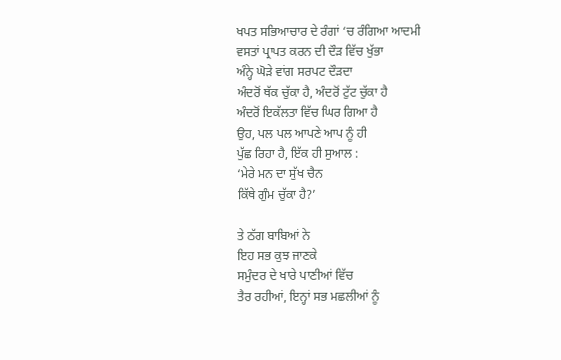ਖਪਤ ਸਭਿਆਚਾਰ ਦੇ ਰੰਗਾਂ ‘ਚ ਰੰਗਿਆ ਆਦਮੀ
ਵਸਤਾਂ ਪ੍ਰਾਪਤ ਕਰਨ ਦੀ ਦੌੜ ਵਿੱਚ ਖੁੱਭਾ
ਅੰਨ੍ਹੇ ਘੋੜੇ ਵਾਂਗ ਸਰਪਟ ਦੌੜਦਾ
ਅੰਦਰੋਂ ਥੱਕ ਚੁੱਕਾ ਹੈ, ਅੰਦਰੋਂ ਟੁੱਟ ਚੁੱਕਾ ਹੈ
ਅੰਦਰੋਂ ਇਕੱਲਤਾ ਵਿੱਚ ਘਿਰ ਗਿਆ ਹੈ
ਉਹ, ਪਲ ਪਲ ਆਪਣੇ ਆਪ ਨੂੰ ਹੀ
ਪੁੱਛ ਰਿਹਾ ਹੈ, ਇੱਕ ਹੀ ਸੁਆਲ :
‘ਮੇਰੇ ਮਨ ਦਾ ਸੁੱਖ ਚੈਨ
ਕਿੱਥੇ ਗੁੰਮ ਚੁੱਕਾ ਹੈ?’

ਤੇ ਠੱਗ ਬਾਬਿਆਂ ਨੇ
ਇਹ ਸਭ ਕੁਝ ਜਾਣਕੇ
ਸਮੁੰਦਰ ਦੇ ਖਾਰੇ ਪਾਣੀਆਂ ਵਿੱਚ
ਤੈਰ ਰਹੀਆਂ, ਇਨ੍ਹਾਂ ਸਭ ਮਛਲੀਆਂ ਨੂੰ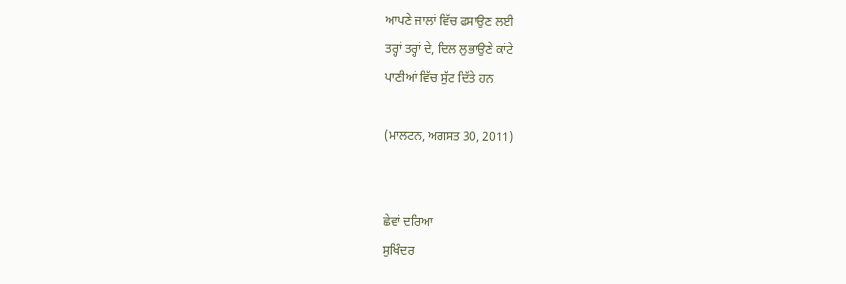ਆਪਣੇ ਜਾਲਾਂ ਵਿੱਚ ਫਸਾਉਣ ਲਈ
ਤਰ੍ਹਾਂ ਤਰ੍ਹਾਂ ਦੇ, ਦਿਲ ਲੁਭਾਉਣੇ ਕਾਂਟੇ
ਪਾਣੀਆਂ ਵਿੱਚ ਸੁੱਟ ਦਿੱਤੇ ਹਨ

(ਮਾਲਟਨ, ਅਗਸਤ 30, 2011)


ਛੇਵਾਂ ਦਰਿਆ
ਸੁਖਿੰਦਰ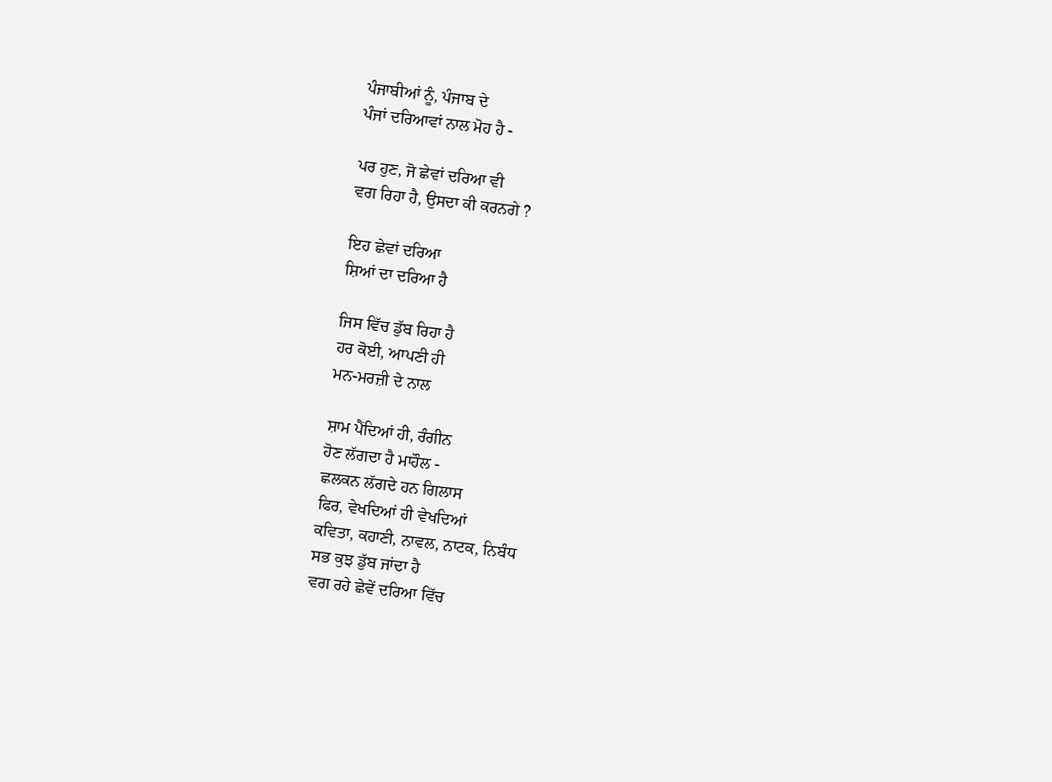ਪੰਜਾਬੀਆਂ ਨੂੰ, ਪੰਜਾਬ ਦੇ
ਪੰਜਾਂ ਦਰਿਆਵਾਂ ਨਾਲ ਮੋਹ ਹੈ -

ਪਰ ਹੁਣ, ਜੋ ਛੇਵਾਂ ਦਰਿਆ ਵੀ
ਵਗ ਰਿਹਾ ਹੈ, ਉਸਦਾ ਕੀ ਕਰਨਗੇ ?

ਇਹ ਛੇਵਾਂ ਦਰਿਆ
ਸ਼ਿਆਂ ਦਾ ਦਰਿਆ ਹੈ

ਜਿਸ ਵਿੱਚ ਡੁੱਬ ਰਿਹਾ ਹੈ
ਹਰ ਕੋਈ, ਆਪਣੀ ਹੀ
ਮਨ-ਮਰਜ਼ੀ ਦੇ ਨਾਲ

ਸ਼ਾਮ ਪੈਂਦਿਆਂ ਹੀ, ਰੰਗੀਨ
ਹੋਣ ਲੱਗਦਾ ਹੈ ਮਾਹੌਲ -
ਛਲਕਨ ਲੱਗਦੇ ਹਨ ਗਿਲਾਸ
ਫਿਰ, ਵੇਖਦਿਆਂ ਹੀ ਵੇਖਦਿਆਂ
ਕਵਿਤਾ, ਕਹਾਣੀ, ਨਾਵਲ, ਨਾਟਕ, ਨਿਬੰਧ
ਸਭ ਕੁਝ ਡੁੱਬ ਜਾਂਦਾ ਹੈ
ਵਗ ਰਹੇ ਛੇਵੇਂ ਦਰਿਆ ਵਿੱਚ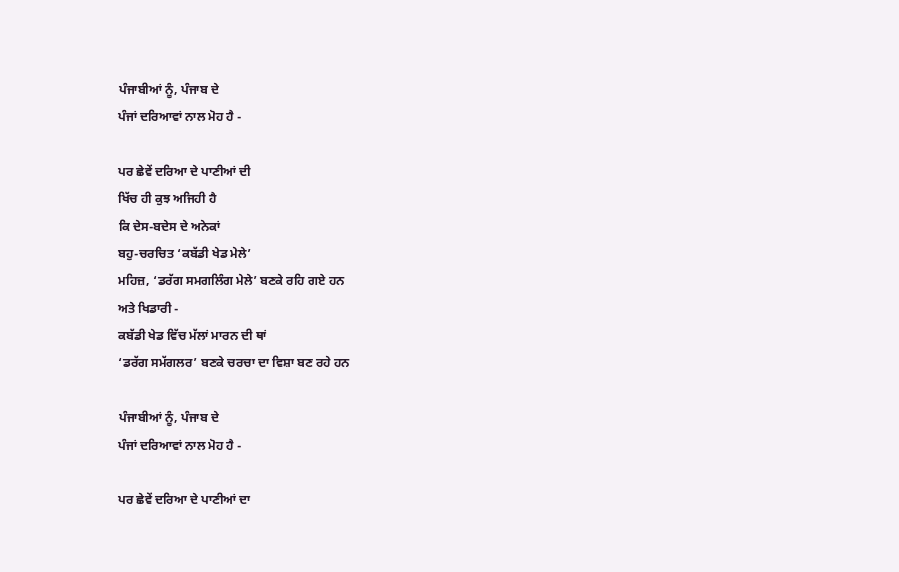ਪੰਜਾਬੀਆਂ ਨੂੰ, ਪੰਜਾਬ ਦੇ
ਪੰਜਾਂ ਦਰਿਆਵਾਂ ਨਾਲ ਮੋਹ ਹੈ -

ਪਰ ਛੇਵੇਂ ਦਰਿਆ ਦੇ ਪਾਣੀਆਂ ਦੀ
ਖਿੱਚ ਹੀ ਕੁਝ ਅਜਿਹੀ ਹੈ
ਕਿ ਦੇਸ-ਬਦੇਸ ਦੇ ਅਨੇਕਾਂ
ਬਹੁ-ਚਰਚਿਤ ‘ਕਬੱਡੀ ਖੇਡ ਮੇਲੇ’
ਮਹਿਜ਼, ‘ਡਰੱਗ ਸਮਗਲਿੰਗ ਮੇਲੇ’ ਬਣਕੇ ਰਹਿ ਗਏ ਹਨ
ਅਤੇ ਖਿਡਾਰੀ -
ਕਬੱਡੀ ਖੇਡ ਵਿੱਚ ਮੱਲਾਂ ਮਾਰਨ ਦੀ ਥਾਂ
‘ਡਰੱਗ ਸਮੱਗਲਰ’ ਬਣਕੇ ਚਰਚਾ ਦਾ ਵਿਸ਼ਾ ਬਣ ਰਹੇ ਹਨ

ਪੰਜਾਬੀਆਂ ਨੂੰ, ਪੰਜਾਬ ਦੇ
ਪੰਜਾਂ ਦਰਿਆਵਾਂ ਨਾਲ ਮੋਹ ਹੈ -

ਪਰ ਛੇਵੇਂ ਦਰਿਆ ਦੇ ਪਾਣੀਆਂ ਦਾ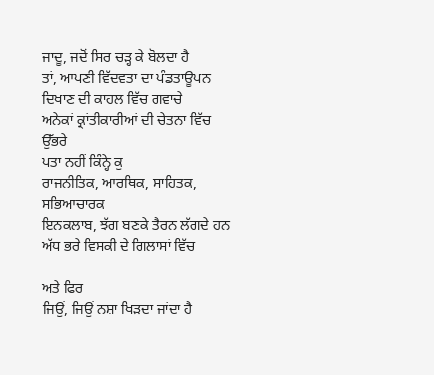ਜਾਦੂ, ਜਦੋਂ ਸਿਰ ਚੜ੍ਹ ਕੇ ਬੋਲਦਾ ਹੈ
ਤਾਂ, ਆਪਣੀ ਵਿੱਦਵਤਾ ਦਾ ਪੰਡਤਾਊਪਨ
ਦਿਖਾਣ ਦੀ ਕਾਹਲ ਵਿੱਚ ਗਵਾਚੇ
ਅਨੇਕਾਂ ਕ੍ਰਾਂਤੀਕਾਰੀਆਂ ਦੀ ਚੇਤਨਾ ਵਿੱਚ ਉੱਭਰੇ
ਪਤਾ ਨਹੀਂ ਕਿੰਨ੍ਹੇ ਕੁ
ਰਾਜਨੀਤਿਕ, ਆਰਥਿਕ, ਸਾਹਿਤਕ, ਸਭਿਆਚਾਰਕ
ਇਨਕਲਾਬ, ਝੱਗ ਬਣਕੇ ਤੈਰਨ ਲੱਗਦੇ ਹਨ
ਅੱਧ ਭਰੇ ਵਿਸਕੀ ਦੇ ਗਿਲਾਸਾਂ ਵਿੱਚ

ਅਤੇ ਫਿਰ
ਜਿਉਂ, ਜਿਉਂ ਨਸ਼ਾ ਖਿੜਦਾ ਜਾਂਦਾ ਹੈ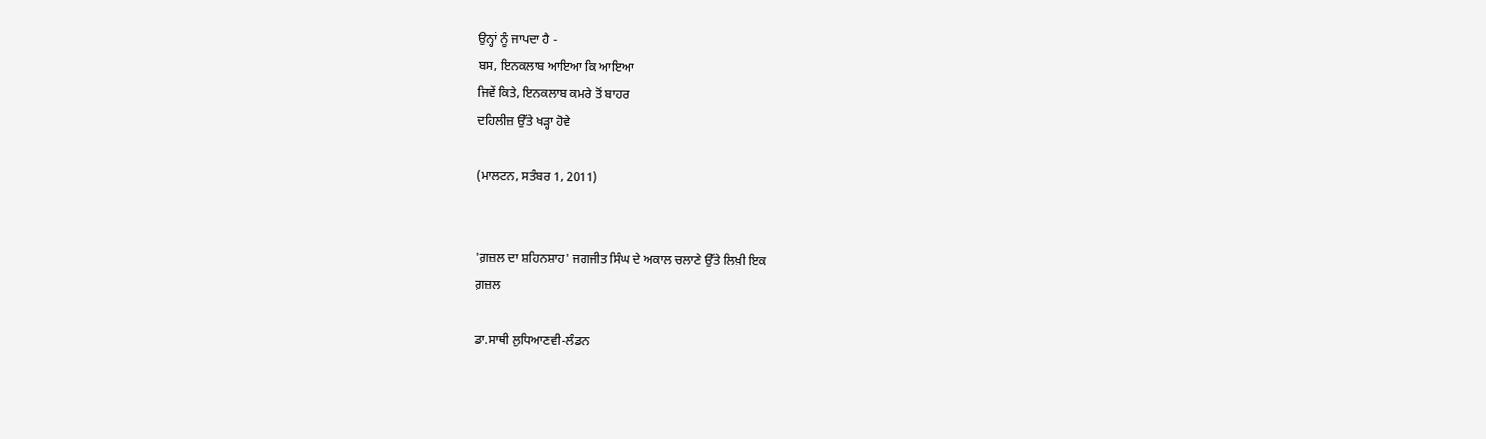ਉਨ੍ਹਾਂ ਨੂੰ ਜਾਪਦਾ ਹੈ -
ਬਸ, ਇਨਕਲਾਬ ਆਇਆ ਕਿ ਆਇਆ
ਜਿਵੇਂ ਕਿਤੇ, ਇਨਕਲਾਬ ਕਮਰੇ ਤੋਂ ਬਾਹਰ
ਦਹਿਲੀਜ਼ ਉੱਤੇ ਖੜ੍ਹਾ ਹੋਵੇ

(ਮਾਲਟਨ, ਸਤੰਬਰ 1, 2011)


'ਗ਼ਜ਼ਲ ਦਾ ਸ਼ਹਿਨਸ਼ਾਹ' ਜਗਜੀਤ ਸਿੰਘ ਦੇ ਅਕਾਲ ਚਲਾਣੇ ਉੱਤੇ ਲਿਖ਼ੀ ਇਕ
ਗ਼ਜ਼ਲ

ਡਾ.ਸਾਥੀ ਲੁਧਿਆਣਵੀ-ਲੰਡਨ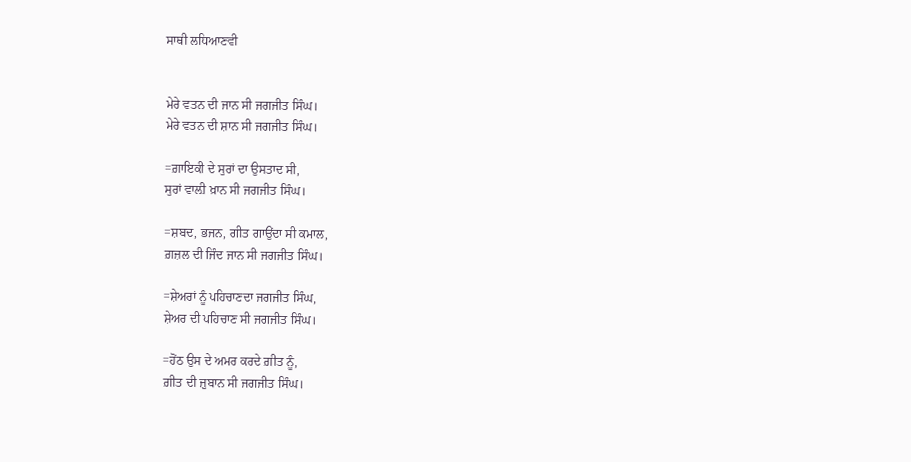ਸਾਥੀ ਲਧਿਆਣਵੀ


ਮੇਰੇ ਵਤਨ ਦੀ ਜਾਨ ਸੀ ਜਗਜੀਤ ਸਿੰਘ।
ਮੇਰੇ ਵਤਨ ਦੀ ਸ਼ਾਨ ਸੀ ਜਗਜੀਤ ਸਿੰਘ।

=ਗ਼ਾਇਕੀ ਦੇ ਸੁਰਾਂ ਦਾ ਉਸਤਾਦ ਸੀ,
ਸੁਰਾਂ ਵਾਲ਼ੀ ਖ਼ਾਨ ਸੀ ਜਗਜੀਤ ਸਿੰਘ।

=ਸ਼ਬਦ, ਭਜਨ, ਗੀਤ ਗਾਉਂਦਾ ਸੀ ਕਮਾਲ,
ਗ਼ਜ਼ਲ ਦੀ ਜਿੰਦ ਜਾਨ ਸੀ ਜਗਜੀਤ ਸਿੰਘ।

=ਸ਼ੇਅਰਾਂ ਨੂੰ ਪਹਿਚਾਣਦਾ ਜਗਜੀਤ ਸਿੰਘ,
ਸ਼ੇਅਰ ਦੀ ਪਹਿਚਾਣ ਸੀ ਜਗਜੀਤ ਸਿੰਘ।

=ਹੋਂਠ ਉਸ ਦੇ ਅਮਰ ਕਰਦੇ ਗ਼ੀਤ ਨੂੰ,
ਗ਼ੀਤ ਦੀ ਜ਼ੁਬਾਨ ਸੀ ਜਗਜੀਤ ਸਿੰਘ।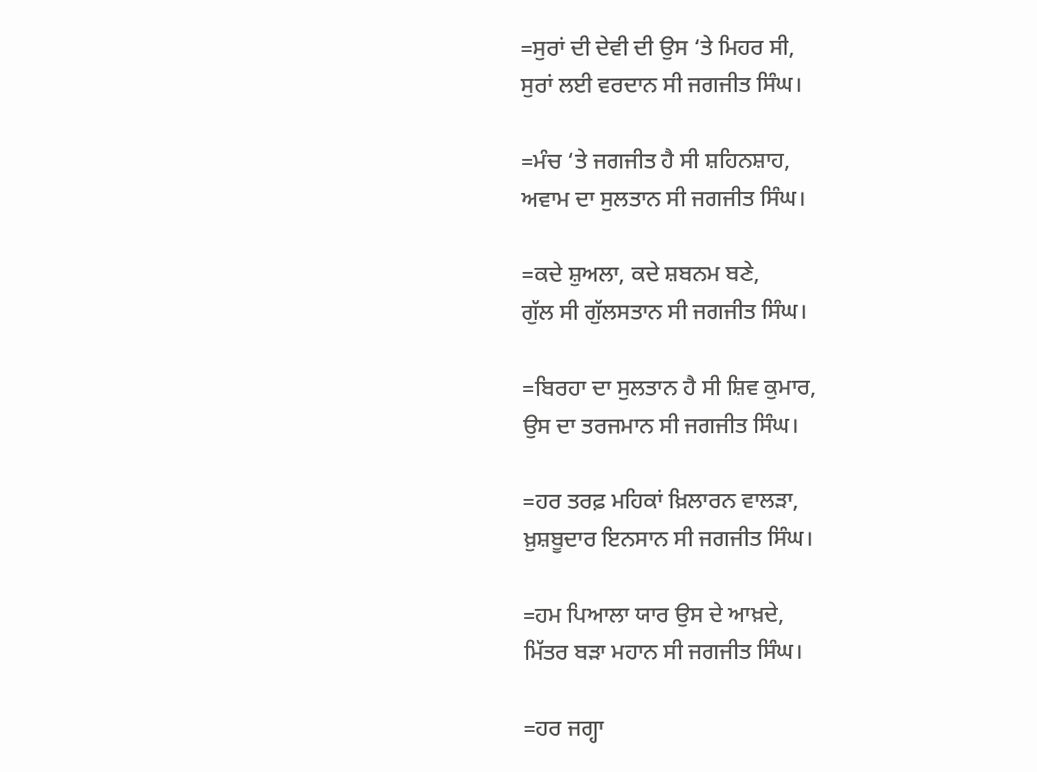=ਸੁਰਾਂ ਦੀ ਦੇਵੀ ਦੀ ਉਸ ‘ਤੇ ਮਿਹਰ ਸੀ,
ਸੁਰਾਂ ਲਈ ਵਰਦਾਨ ਸੀ ਜਗਜੀਤ ਸਿੰਘ।

=ਮੰਚ ‘ਤੇ ਜਗਜੀਤ ਹੈ ਸੀ ਸ਼ਹਿਨਸ਼ਾਹ,
ਅਵਾਮ ਦਾ ਸੁਲਤਾਨ ਸੀ ਜਗਜੀਤ ਸਿੰਘ।

=ਕਦੇ ਸ਼ੁਅਲਾ, ਕਦੇ ਸ਼ਬਨਮ ਬਣੇ,
ਗੁੱਲ ਸੀ ਗੁੱਲਸਤਾਨ ਸੀ ਜਗਜੀਤ ਸਿੰਘ।

=ਬਿਰਹਾ ਦਾ ਸੁਲਤਾਨ ਹੈ ਸੀ ਸ਼ਿਵ ਕੁਮਾਰ,
ਉਸ ਦਾ ਤਰਜਮਾਨ ਸੀ ਜਗਜੀਤ ਸਿੰਘ।

=ਹਰ ਤਰਫ਼ ਮਹਿਕਾਂ ਖ਼ਿਲਾਰਨ ਵਾਲੜਾ,
ਖ਼ੁਸ਼ਬੂਦਾਰ ਇਨਸਾਨ ਸੀ ਜਗਜੀਤ ਸਿੰਘ।

=ਹਮ ਪਿਆਲਾ ਯਾਰ ਉਸ ਦੇ ਆਖ਼ਦੇ,
ਮਿੱਤਰ ਬੜਾ ਮਹਾਨ ਸੀ ਜਗਜੀਤ ਸਿੰਘ।

=ਹਰ ਜਗ੍ਹਾ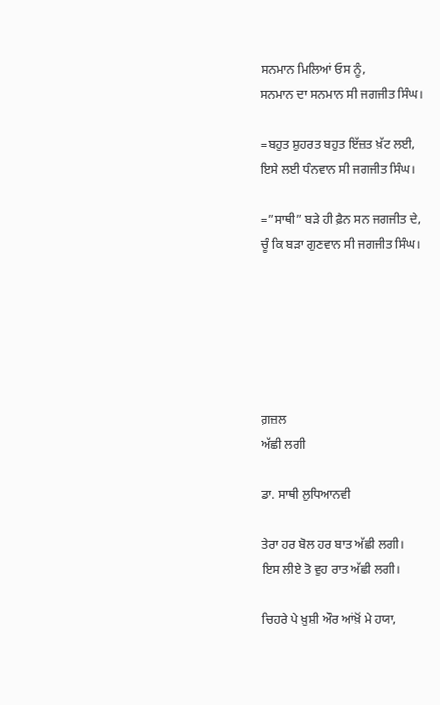ਸਨਮਾਨ ਮਿਲਿਆਂ ਓਸ ਨੂੰ,
ਸਨਮਾਨ ਦਾ ਸਨਮਾਨ ਸੀ ਜਗਜੀਤ ਸਿੰਘ।

=ਬਹੁਤ ਸ਼ੁਹਰਤ ਬਹੁਤ ਇੱਜ਼ਤ ਖ਼ੱਟ ਲਈ,
ਇਸੇ ਲਈ ਧੰਨਵਾਨ ਸੀ ਜਗਜੀਤ ਸਿੰਘ।

=”ਸਾਥੀ” ਬੜੇ ਹੀ ਫ਼ੈਨ ਸਨ ਜਗਜੀਤ ਦੇ,
ਚੂੰ ਕਿ ਬੜਾ ਗੁਣਵਾਨ ਸੀ ਜਗਜੀਤ ਸਿੰਘ।






ਗ਼ਜ਼ਲ
ਅੱਛੀ ਲਗੀ

ਡਾ. ਸਾਥੀ ਲੁਧਿਆਨਵੀ

ਤੇਰਾ ਹਰ ਬੋਲ ਹਰ ਬਾਤ ਅੱਛੀ ਲਗੀ।
ਇਸ ਲੀਏ ਤੋ ਵੁਹ ਰਾਤ ਅੱਛੀ ਲਗੀ।

ਚਿਹਰੇ ਪੇ ਖ਼ੁਸ਼ੀ ਔਰ ਆਂਖ਼ੋਂ ਮੇ ਹਯਾ,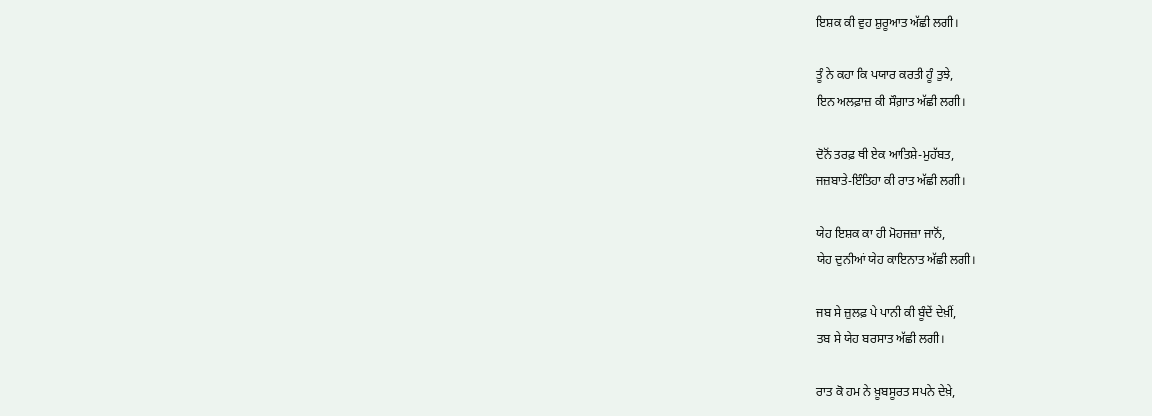ਇਸ਼ਕ ਕੀ ਵੁਹ ਸ਼ੁਰੂਆਤ ਅੱਛੀ ਲਗੀ।

ਤੂੰ ਨੇ ਕਹਾ ਕਿ ਪਯਾਰ ਕਰਤੀ ਹੂੰ ਤੁਝੇ,
ਇਨ ਅਲਫ਼ਾਜ਼ ਕੀ ਸੌਗ਼ਾਤ ਅੱਛੀ ਲਗੀ।

ਦੋਨੋਂ ਤਰਫ਼ ਥੀ ਏਕ ਆਤਿਸ਼ੇ-ਮੁਹੱਬਤ,
ਜਜ਼ਬਾਤੇ-ਇੰਤਿਹਾ ਕੀ ਰਾਤ ਅੱਛੀ ਲਗੀ।

ਯੇਹ ਇਸ਼ਕ ਕਾ ਹੀ ਮੋਹਜਜ਼ਾ ਜਾਨੋਂ,
ਯੇਹ ਦੁਨੀਆਂ ਯੇਹ ਕਾਇਨਾਤ ਅੱਛੀ ਲਗੀ।

ਜਬ ਸੇ ਜ਼ੁਲਫ਼ ਪੇ ਪਾਨੀ ਕੀ ਬੂੰਦੇਂ ਦੇਖ਼ੀਂ,
ਤਬ ਸੇ ਯੇਹ ਬਰਸਾਤ ਅੱਛੀ ਲਗੀ।

ਰਾਤ ਕੋ ਹਮ ਨੇ ਖ਼ੂਬਸੂਰਤ ਸਪਨੇ ਦੇਖ਼ੇ,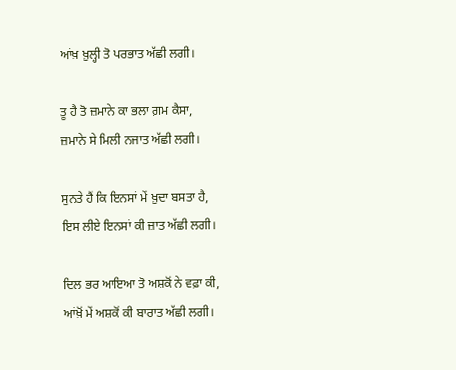ਆਂਖ਼ ਖ਼ੁਲ੍ਹੀ ਤੋ ਪਰਭਾਤ ਅੱਛੀ ਲਗੀ।

ਤੂ ਹੈ ਤੋ ਜ਼ਮਾਨੇ ਕਾ ਭਲਾ ਗ਼ਮ ਕੈਸਾ,
ਜ਼ਮਾਨੇ ਸੇ ਮਿਲੀ ਨਜਾਤ ਅੱਛੀ ਲਗੀ।

ਸੁਨਤੇ ਹੈਂ ਕਿ ਇਨਸਾਂ ਮੇਂ ਖ਼ੁਦਾ ਬਸਤਾ ਹੈ,
ਇਸ ਲੀਏ ਇਨਸਾਂ ਕੀ ਜ਼ਾਤ ਅੱਛੀ ਲਗੀ।

ਦਿਲ ਭਰ ਆਇਆ ਤੋ ਅਸ਼ਕੋਂ ਨੇ ਵਫ਼ਾ ਕੀ,
ਆਂਖ਼ੋਂ ਮੇਂ ਅਸ਼ਕੋਂ ਕੀ ਬਾਰਾਤ ਅੱਛੀ ਲਗੀ।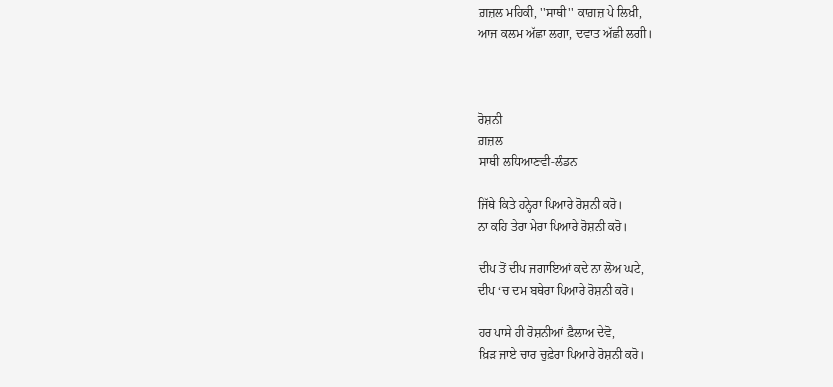ਗ਼ਜ਼ਲ ਮਹਿਕੀ, ''ਸਾਥੀ'' ਕਾਗ਼ਜ਼ ਪੇ ਲਿਖ਼ੀ,
ਆਜ ਕਲਮ ਅੱਛਾ ਲਗਾ, ਦਵਾਤ ਅੱਛੀ ਲਗੀ।



ਰੋਸ਼ਨੀ
ਗ਼ਜ਼ਲ
ਸਾਥੀ ਲਧਿਆਣਵੀ-ਲੰਡਨ

ਜਿੱਥੇ ਕਿਤੇ ਹਨ੍ਹੇਰਾ ਪਿਆਰੇ ਰੋਸ਼ਨੀ ਕਰੋ।
ਨਾ ਕਹਿ ਤੇਰਾ ਮੇਰਾ ਪਿਆਰੇ ਰੋਸ਼ਨੀ ਕਰੋ।

ਦੀਪ ਤੋਂ ਦੀਪ ਜਗਾਇਆਂ ਕਦੇ ਨਾ ਲੋਅ ਘਟੇ,
ਦੀਪ ‘ਚ ਦਮ ਬਥੇਰਾ ਪਿਆਰੇ ਰੋਸ਼ਨੀ ਕਰੋ।

ਹਰ ਪਾਸੇ ਹੀ ਰੋਸ਼ਨੀਆਂ ਫ਼ੈਲਾਅ ਦੇਵੋ,
ਖ਼ਿੜ ਜਾਏ ਚਾਰ ਚੁਫ਼ੇਰਾ ਪਿਆਰੇ ਰੋਸ਼ਨੀ ਕਰੋ।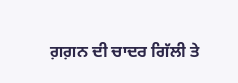ਗ਼ਗ਼ਨ ਦੀ ਚਾਦਰ ਗਿੱਲੀ ਤੇ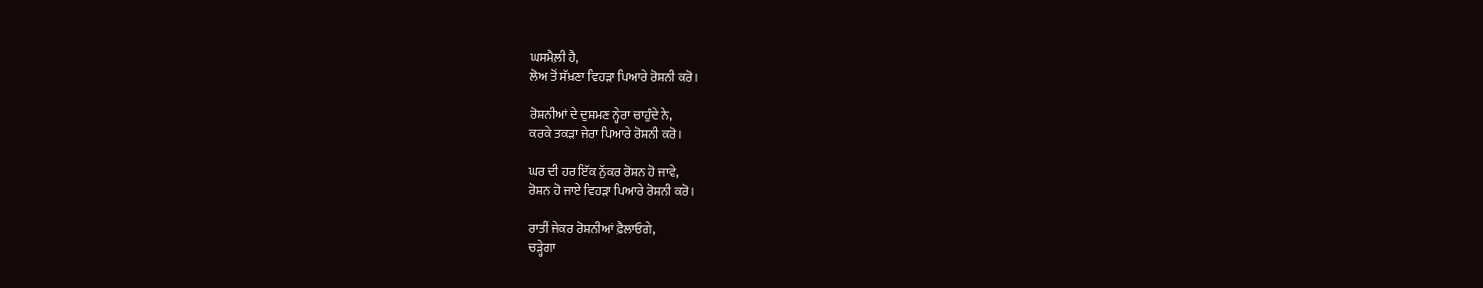ਘਸਮੈਲ਼ੀ ਹੈ,
ਲੋਅ ਤੋਂ ਸੱਖ਼ਣਾ ਵਿਹੜਾ ਪਿਆਰੇ ਰੋਸ਼ਨੀ ਕਰੋ।

ਰੋਸ਼ਨੀਆਂ ਦੇ ਦੁਸ਼ਮਣ ਨ੍ਹੇਰਾ ਚਾਹੁੰਦੇ ਨੇ,
ਕਰਕੇ ਤਕੜਾ ਜੇਰਾ ਪਿਆਰੇ ਰੋਸ਼ਨੀ ਕਰੋ।

ਘਰ ਦੀ ਹਰ ਇੱਕ ਨੁੱਕਰ ਰੋਸ਼ਨ ਹੋ ਜਾਵੇ,
ਰੋਸ਼ਨ ਹੋ ਜਾਏ ਵਿਹੜਾ ਪਿਆਰੇ ਰੋਸ਼ਨੀ ਕਰੋ।

ਰਾਤੀਂ ਜੇਕਰ ਰੋਸ਼ਨੀਆਂ ਫ਼ੈਲਾਓਗੇ,
ਚੜ੍ਹੇਗਾ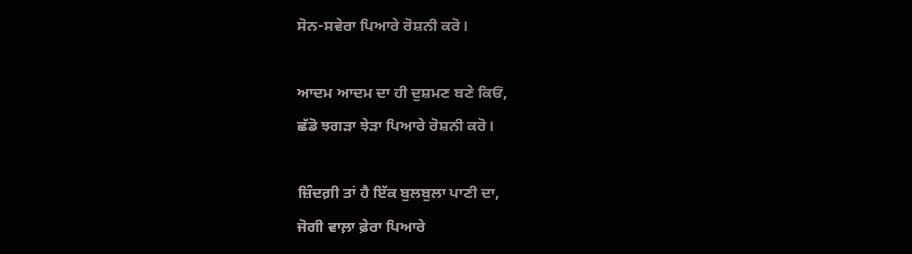ਸੋਨ-ਸਵੇਰਾ ਪਿਆਰੇ ਰੋਸ਼ਨੀ ਕਰੋ।

ਆਦਮ ਆਦਮ ਦਾ ਹੀ ਦੁਸ਼ਮਣ ਬਣੇ ਕਿਓਂ,
ਛੱਡੋ ਝਗੜਾ ਝੇੜਾ ਪਿਆਰੇ ਰੋਸ਼ਨੀ ਕਰੋ।

ਜ਼ਿੰਦਗ਼ੀ ਤਾਂ ਹੈ ਇੱਕ ਬੁਲਬੁਲਾ ਪਾਣੀ ਦਾ,
ਜੋਗੀ ਵਾਲ਼ਾ ਫ਼ੇਰਾ ਪਿਆਰੇ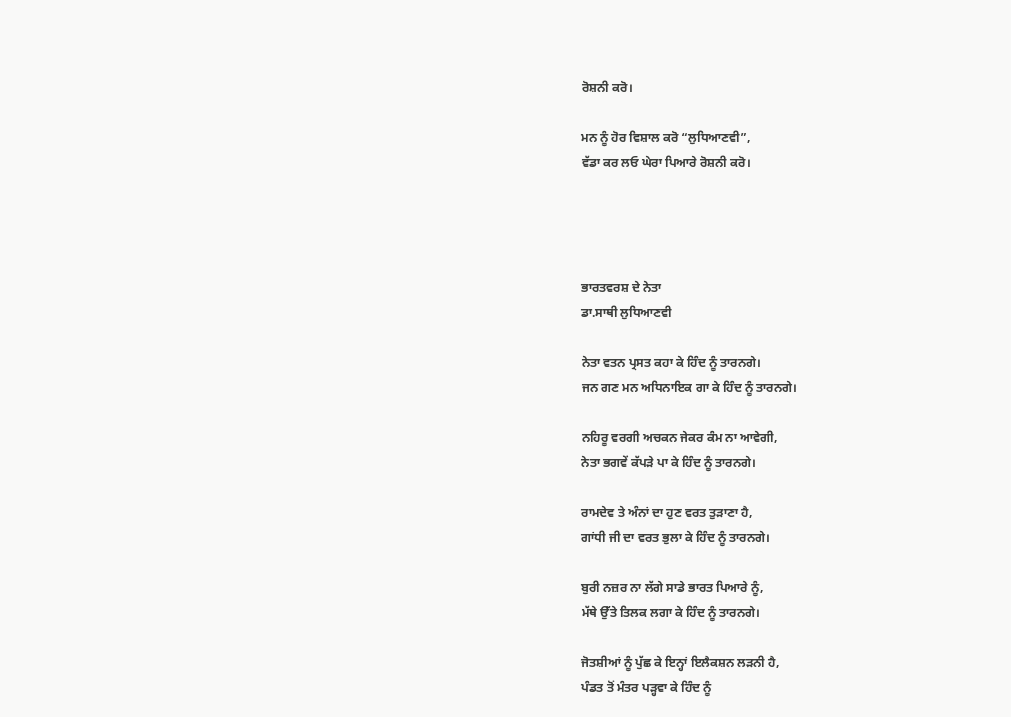ਰੋਸ਼ਨੀ ਕਰੋ।

ਮਨ ਨੂੰ ਹੋਰ ਵਿਸ਼ਾਲ ਕਰੋ “ਲੁਧਿਆਣਵੀ”,
ਵੱਡਾ ਕਰ ਲਓ ਘੇਰਾ ਪਿਆਰੇ ਰੋਸ਼ਨੀ ਕਰੋ।




ਭਾਰਤਵਰਸ਼ ਦੇ ਨੇਤਾ
ਡਾ.ਸਾਥੀ ਲੁਧਿਆਣਵੀ

ਨੇਤਾ ਵਤਨ ਪ੍ਰਸਤ ਕਹਾ ਕੇ ਹਿੰਦ ਨੂੰ ਤਾਰਨਗੇ।
ਜਨ ਗਣ ਮਨ ਅਧਿਨਾਇਕ ਗਾ ਕੇ ਹਿੰਦ ਨੂੰ ਤਾਰਨਗੇ।

ਨਹਿਰੂ ਵਰਗੀ ਅਚਕਨ ਜੇਕਰ ਕੰਮ ਨਾ ਆਵੇਗੀ,
ਨੇਤਾ ਭਗਵੇਂ ਕੱਪੜੇ ਪਾ ਕੇ ਹਿੰਦ ਨੂੰ ਤਾਰਨਗੇ।

ਰਾਮਦੇਵ ਤੇ ਅੰਨਾਂ ਦਾ ਹੁਣ ਵਰਤ ਤੁੜਾਣਾ ਹੈ,
ਗਾਂਧੀ ਜੀ ਦਾ ਵਰਤ ਭੁਲਾ ਕੇ ਹਿੰਦ ਨੂੰ ਤਾਰਨਗੇ।

ਬੁਰੀ ਨਜ਼ਰ ਨਾ ਲੱਗੇ ਸਾਡੇ ਭਾਰਤ ਪਿਆਰੇ ਨੂੰ,
ਮੱਥੇ ਉੱਤੇ ਤਿਲਕ ਲਗਾ ਕੇ ਹਿੰਦ ਨੂੰ ਤਾਰਨਗੇ।

ਜੋਤਸ਼ੀਆਂ ਨੂੰ ਪੁੱਛ ਕੇ ਇਨ੍ਹਾਂ ਇਲੈਕਸ਼ਨ ਲੜਨੀ ਹੈ,
ਪੰਡਤ ਤੋਂ ਮੰਤਰ ਪੜ੍ਹਵਾ ਕੇ ਹਿੰਦ ਨੂੰ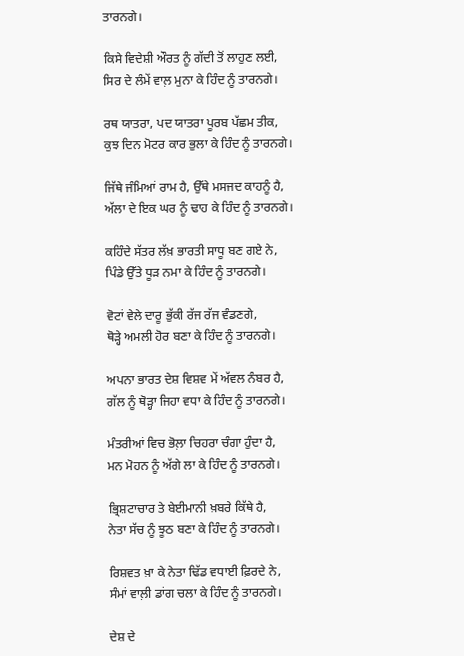ਤਾਰਨਗੇ।

ਕਿਸੇ ਵਿਦੇਸ਼ੀ ਔਰਤ ਨੂੰ ਗੱਦੀ ਤੋਂ ਲਾਹੁਣ ਲਈ,
ਸਿਰ ਦੇ ਲੰਮੇਂ ਵਾਲ਼ ਮੁਨਾ ਕੇ ਹਿੰਦ ਨੂੰ ਤਾਰਨਗੇ।

ਰਥ ਯਾਤਰਾ, ਪਦ ਯਾਤਰਾ ਪੂਰਬ ਪੱਛਮ ਤੀਕ,
ਕੁਝ ਦਿਨ ਮੋਟਰ ਕਾਰ ਭੁਲਾ ਕੇ ਹਿੰਦ ਨੂੰ ਤਾਰਨਗੇ।

ਜਿੱਥੇ ਜੰਮਿਆਂ ਰਾਮ ਹੈ, ਉੱਥੇ ਮਸਜਦ ਕਾਹਨੂੰ ਹੈ,
ਅੱਲਾ ਦੇ ਇਕ ਘਰ ਨੂੰ ਢਾਹ ਕੇ ਹਿੰਦ ਨੂੰ ਤਾਰਨਗੇ।

ਕਹਿੰਦੇ ਸੱਤਰ ਲੱਖ਼ ਭਾਰਤੀ ਸਾਧੂ ਬਣ ਗਏ ਨੇ,
ਪਿੰਡੇ ਉੱਤੇ ਧੂੜ ਨਮਾ ਕੇ ਹਿੰਦ ਨੂੰ ਤਾਰਨਗੇ।

ਵੋਟਾਂ ਵੇਲੇ ਦਾਰੂ ਭੁੱਕੀ ਰੱਜ ਰੱਜ ਵੰਡਣਗੇ,
ਥੋੜ੍ਹੇ ਅਮਲੀ ਹੋਰ ਬਣਾ ਕੇ ਹਿੰਦ ਨੂੰ ਤਾਰਨਗੇ।

ਅਪਨਾ ਭਾਰਤ ਦੇਸ਼ ਵਿਸ਼ਵ ਮੇਂ ਅੱਵਲ ਨੰਬਰ ਹੈ,
ਗੱਲ ਨੂੰ ਥੋੜ੍ਹਾ ਜਿਹਾ ਵਧਾ ਕੇ ਹਿੰਦ ਨੂੰ ਤਾਰਨਗੇ।

ਮੰਤਰੀਆਂ ਵਿਚ ਭੋਲ਼ਾ ਚਿਹਰਾ ਚੰਗਾ ਹੁੰਦਾ ਹੈ,
ਮਨ ਮੋਹਨ ਨੂੰ ਅੱਗੇ ਲਾ ਕੇ ਹਿੰਦ ਨੂੰ ਤਾਰਨਗੇ।

ਭ੍ਰਿਸ਼ਟਾਚਾਰ ਤੇ ਬੇਈਮਾਨੀ ਖ਼ਬਰੇ ਕਿੱਥੇ ਹੈ,
ਨੇਤਾ ਸੱਚ ਨੂੰ ਝੂਠ ਬਣਾ ਕੇ ਹਿੰਦ ਨੂੰ ਤਾਰਨਗੇ।

ਰਿਸ਼ਵਤ ਖ਼ਾ ਕੇ ਨੇਤਾ ਢਿੱਡ ਵਧਾਈ ਫ਼ਿਰਦੇ ਨੇ,
ਸੰਮਾਂ ਵਾਲ਼ੀ ਡਾਂਗ ਚਲਾ ਕੇ ਹਿੰਦ ਨੂੰ ਤਾਰਨਗੇ।

ਦੇਸ਼ ਦੇ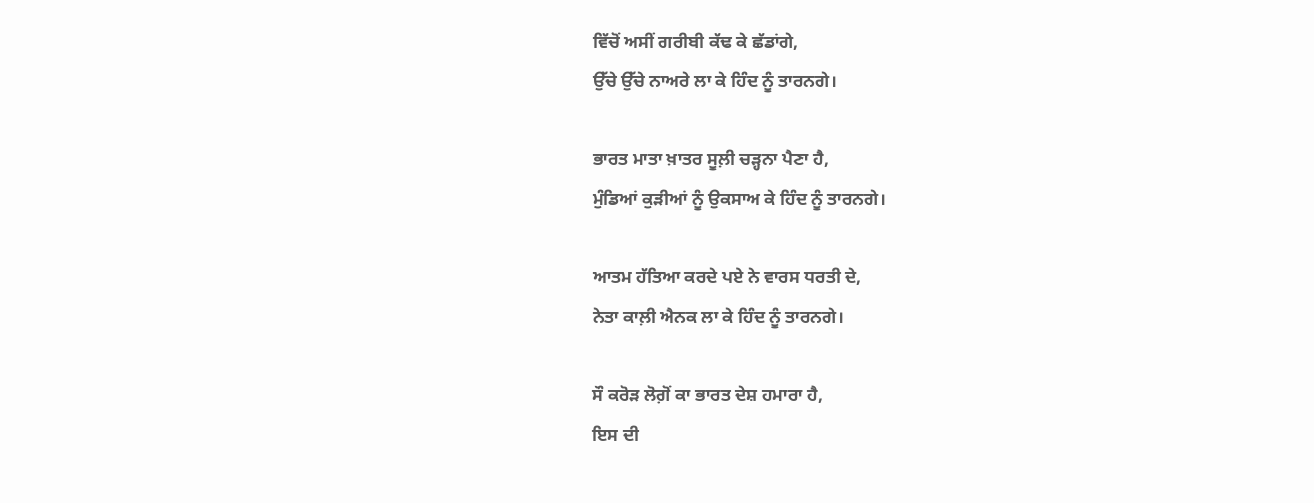ਵਿੱਚੋਂ ਅਸੀਂ ਗਰੀਬੀ ਕੱਢ ਕੇ ਛੱਡਾਂਗੇ,
ਉੱਚੇ ਉੱਚੇ ਨਾਅਰੇ ਲਾ ਕੇ ਹਿੰਦ ਨੂੰ ਤਾਰਨਗੇ।

ਭਾਰਤ ਮਾਤਾ ਖ਼ਾਤਰ ਸੂਲ਼ੀ ਚੜ੍ਹਨਾ ਪੈਣਾ ਹੈ,
ਮੁੰਡਿਆਂ ਕੁੜੀਆਂ ਨੂੰ ਉਕਸਾਅ ਕੇ ਹਿੰਦ ਨੂੰ ਤਾਰਨਗੇ।

ਆਤਮ ਹੱਤਿਆ ਕਰਦੇ ਪਏ ਨੇ ਵਾਰਸ ਧਰਤੀ ਦੇ,
ਨੇਤਾ ਕਾਲ਼ੀ ਐਨਕ ਲਾ ਕੇ ਹਿੰਦ ਨੂੰ ਤਾਰਨਗੇ।

ਸੌ ਕਰੋੜ ਲੋਗ਼ੋਂ ਕਾ ਭਾਰਤ ਦੇਸ਼ ਹਮਾਰਾ ਹੈ,
ਇਸ ਦੀ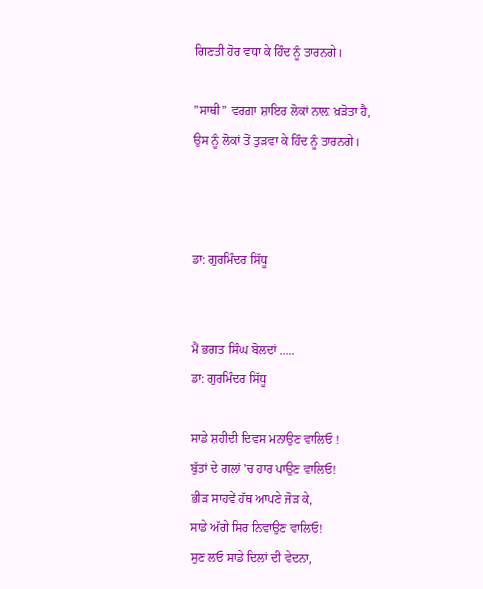ਗਿਣਤੀ ਹੋਰ ਵਧਾ ਕੇ ਹਿੰਦ ਨੂੰ ਤਾਰਨਗੇ।

”ਸਾਥੀ” ਵਰਗ਼ਾ ਸ਼ਾਇਰ ਲੋਕਾਂ ਨਾਲ਼ ਖ਼ੜੋਤਾ ਹੈ,
ਉਸ ਨੂੰ ਲੋਕਾਂ ਤੋਂ ਤੁੜਵਾ ਕੇ ਹਿੰਦ ਨੂੰ ਤਾਰਨਗੇ।



ਡਾ: ਗੁਰਮਿੰਦਰ ਸਿੱਧੂ


ਮੈਂ ਭਗਤ ਸਿੰਘ ਬੋਲਦਾਂ …..
ਡਾ: ਗੁਰਮਿੰਦਰ ਸਿੱਧੂ

ਸਾਡੇ ਸ਼ਹੀਦੀ ਦਿਵਸ ਮਨਾਉਣ ਵਾਲਿਓ !
ਬੁੱਤਾਂ ਦੇ ਗਲਾਂ 'ਚ ਹਾਰ ਪਾਉਣ ਵਾਲਿਓ!
ਭੀੜ ਸਾਹਵੇਂ ਹੱਥ ਆਪਣੇ ਜੋੜ ਕੇ,
ਸਾਡੇ ਅੱਗੇ ਸਿਰ ਨਿਵਾਉਣ ਵਾਲਿਓ!
ਸੁਣ ਲਓ ਸਾਡੇ ਦਿਲਾਂ ਦੀ ਵੇਦਨਾ,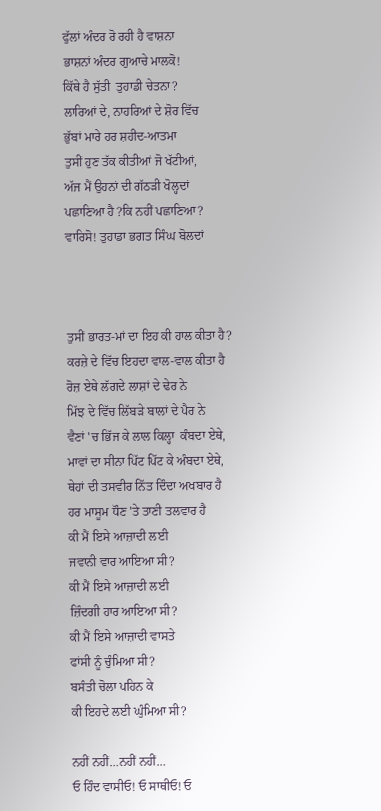ਫੁੱਲਾਂ ਅੰਦਰ ਰੋ ਰਹੀ ਹੈ ਵਾਸ਼ਨਾ
ਭਾਸ਼ਨਾਂ ਅੰਦਰ ਗੁਆਚੇ ਮਾਲਕੋ!
ਕਿੱਥੇ ਹੈ ਸੁੱਤੀ  ਤੁਹਾਡੀ ਚੇਤਨਾ?
ਲਾਰਿਆਂ ਦੇ, ਨਾਹਰਿਆਂ ਦੇ ਸ਼ੋਰ ਵਿੱਚ
ਭੁੱਬਾਂ ਮਾਰੇ ਹਰ ਸ਼ਹੀਦ-ਆਤਮਾ
ਤੁਸੀਂ ਹੁਣ ਤੱਕ ਕੀਤੀਆਂ ਜੋ ਖੱਟੀਆਂ,
ਅੱਜ ਮੈਂ ਉਹਨਾਂ ਦੀ ਗੱਠੜੀ ਖੋਲ੍ਹਦਾਂ
ਪਛਾਣਿਆ ਹੈ ?ਕਿ ਨਹੀਂ ਪਛਾਣਿਆ?
ਵਾਰਿਸੋ! ਤੁਹਾਡਾ ਭਗਤ ਸਿੰਘ ਬੋਲਦਾਂ



ਤੁਸੀਂ ਭਾਰਤ-ਮਾਂ ਦਾ ਇਹ ਕੀ ਹਾਲ ਕੀਤਾ ਹੈ?
ਕਰਜ਼ੇ ਦੇ ਵਿੱਚ ਇਹਦਾ ਵਾਲ-ਵਾਲ ਕੀਤਾ ਹੈ
ਰੋਜ਼ ਏਥੇ ਲੱਗਦੇ ਲਾਸ਼ਾਂ ਦੇ ਢੇਰ ਨੇ
ਮਿੱਝ ਦੇ ਵਿੱਚ ਲਿੱਬੜੇ ਬਾਲਾਂ ਦੇ ਪੈਰ ਨੇ
ਵੈਣਾਂ 'ਚ ਭਿੱਜ ਕੇ ਲਾਲ ਕਿਲ੍ਹਾ  ਕੰਬਦਾ ਏਥੇ,
ਮਾਵਾਂ ਦਾ ਸੀਨਾ ਪਿੱਟ ਪਿੱਟ ਕੇ ਅੰਬਦਾ ਏਥੇ,
ਥੇਹਾਂ ਦੀ ਤਸਵੀਰ ਨਿੱਤ ਦਿੰਦਾ ਅਖਬਾਰ ਹੈ
ਹਰ ਮਾਸੂਮ ਧੌਣ 'ਤੇ ਤਾਣੀ ਤਲਵਾਰ ਹੈ
ਕੀ ਮੈਂ ਇਸੇ ਆਜ਼ਾਦੀ ਲਈ
ਜਵਾਨੀ ਵਾਰ ਆਇਆ ਸੀ?
ਕੀ ਮੈਂ ਇਸੇ ਆਜ਼ਾਦੀ ਲਈ
ਜ਼ਿੰਦਗੀ ਹਾਰ ਆਇਆ ਸੀ?
ਕੀ ਮੈਂ ਇਸੇ ਆਜ਼ਾਦੀ ਵਾਸਤੇ
ਫਾਂਸੀ ਨੂੰ ਚੁੰਮਿਆ ਸੀ?
ਬਸੰਤੀ ਚੋਲਾ ਪਹਿਨ ਕੇ
ਕੀ ਇਹਦੇ ਲਈ ਘੁੰਮਿਆ ਸੀ?

ਨਹੀਂ ਨਹੀਂ…ਨਹੀਂ ਨਹੀਂ…
ਓ ਹਿੰਦ ਵਾਸੀਓ! ਓ ਸਾਥੀਓ! ਓ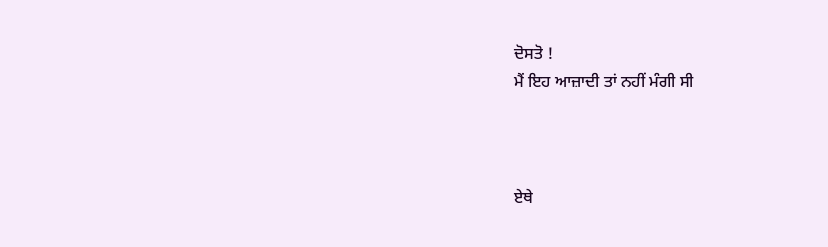ਦੋਸਤੋ !
ਮੈਂ ਇਹ ਆਜ਼ਾਦੀ ਤਾਂ ਨਹੀਂ ਮੰਗੀ ਸੀ



ਏਥੇ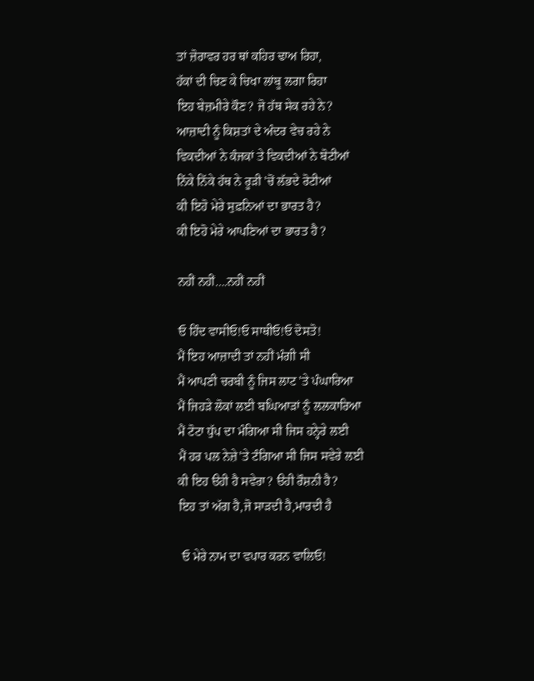ਤਾਂ ਜ਼ੋਰਾਵਰ ਹਰ ਥਾਂ ਕਹਿਰ ਢਾਅ ਰਿਹਾ,
ਹੱਕਾਂ ਦੀ ਚਿਣ ਕੇ ਚਿਖਾ ਲਾਂਬੂ ਲਗਾ ਰਿਹਾ
ਇਹ ਬੇਜ਼ਮੀਰੇ ਕੌਣ? ਜੋ ਹੱਥ ਸੇਕ ਰਹੇ ਨੇ?
ਆਜ਼ਾਦੀ ਨੂੰ ਕਿਸ਼ਤਾਂ ਦੇ ਅੰਦਰ ਵੇਚ ਰਹੇ ਨੇ
ਵਿਕਦੀਆਂ ਨੇ ਕੰਜਕਾਂ ਤੇ ਵਿਕਦੀਆਂ ਨੇ ਬੋਟੀਆਂ
ਨਿੱਕੇ ਨਿੱਕੇ ਹੱਥ ਨੇ ਰੂੜੀ 'ਚੋਂ ਲੱਭਦੇ ਰੋਟੀਆਂ
ਕੀ ਇਹੋ ਮੇਰੇ ਸੁਫ਼ਨਿਆਂ ਦਾ ਭਾਰਤ ਹੈ?
ਕੀ ਇਹੋ ਮੇਰੇ ਆਪਣਿਆਂ ਦਾ ਭਾਰਤ ਹੈ ?

ਨਹੀਂ ਨਹੀਂ….ਨਹੀਂ ਨਹੀਂ

ਓ ਹਿੰਦ ਵਾਸੀਓ!ਓ ਸਾਥੀਓ!ਓ ਦੋਸਤੋ!
ਮੈਂ ਇਹ ਆਜ਼ਾਦੀ ਤਾਂ ਨਹੀਂ ਮੰਗੀ ਸੀ
ਮੈਂ ਆਪਣੀ ਚਰਬੀ ਨੂੰ ਜਿਸ ਲਾਟ 'ਤੇ ਪੰਘਾਰਿਆ
ਮੈਂ ਜਿਹੜੇ ਲੋਕਾਂ ਲਈ ਬਘਿਆੜਾਂ ਨੂੰ ਲਲਕਾਰਿਆ
ਮੈਂ ਟੋਟਾ ਧੁੱਪ ਦਾ ਮੰਗਿਆ ਸੀ ਜਿਸ ਹਨ੍ਹੇਰੇ ਲਈ
ਮੈਂ ਹਰ ਪਲ ਨੇਜ਼ੇ'ਤੇ ਟੰਗਿਆ ਸੀ ਜਿਸ ਸਵੇਰੇ ਲਈ
ਕੀ ਇਹ ੳਹੀ ਹੈ ਸਵੇਰਾ? ੳਹੀ ਰੌਸ਼ਨੀ ਹੈ?
ਇਹ ਤਾਂ ਅੱਗ ਹੈ,ਜੋ ਸਾੜਦੀ ਹੈ,ਮਾਰਦੀ ਹੈ

 ਓ ਮੇਰੇ ਨਾਮ ਦਾ ਵਪਾਰ ਕਰਨ ਵਾਲਿਓ!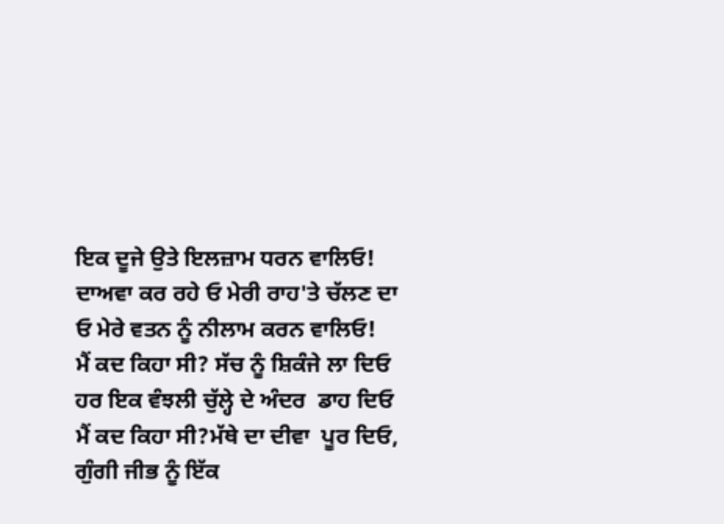ਇਕ ਦੂਜੇ ਉਤੇ ਇਲਜ਼ਾਮ ਧਰਨ ਵਾਲਿਓ!
ਦਾਅਵਾ ਕਰ ਰਹੇ ਓ ਮੇਰੀ ਰਾਹ'ਤੇ ਚੱਲਣ ਦਾ
ਓ ਮੇਰੇ ਵਤਨ ਨੂੰ ਨੀਲਾਮ ਕਰਨ ਵਾਲਿਓ!
ਮੈਂ ਕਦ ਕਿਹਾ ਸੀ? ਸੱਚ ਨੂੰ ਸ਼ਿਕੰਜੇ ਲਾ ਦਿਓ
ਹਰ ਇਕ ਵੰਝਲੀ ਚੁੱਲ੍ਹੇ ਦੇ ਅੰਦਰ  ਡਾਹ ਦਿਓ
ਮੈਂ ਕਦ ਕਿਹਾ ਸੀ?ਮੱਥੇ ਦਾ ਦੀਵਾ  ਪੂਰ ਦਿਓ,
ਗੁੰਗੀ ਜੀਭ ਨੂੰ ਇੱਕ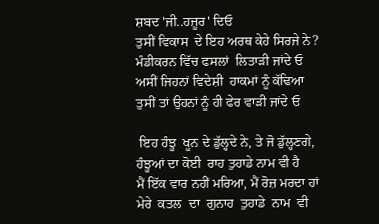ਸ਼ਬਦ 'ਜੀ..ਹਜ਼ੂਰ' ਦਿਓ
ਤੁਸੀਂ ਵਿਕਾਸ  ਦੇ ਇਹ ਅਰਥ ਕੇਹੇ ਸਿਰਜੇ ਨੇ?
ਮੰਡੀਕਰਨ ਵਿੱਚ ਫਸਲਾਂ  ਲਿਤਾੜੀ ਜਾਂਦੇ ਓ
ਅਸੀਂ ਜਿਹਨਾਂ ਵਿਦੇਸ਼ੀ  ਹਾਕਮਾਂ ਨੂੰ ਕੱਢਿਆ
ਤੁਸੀਂ ਤਾਂ ਉਹਨਾਂ ਨੂੰ ਹੀ ਫੇਰ ਵਾੜੀ ਜਾਂਦੇ ਓ

 ਇਹ ਹੰਝੂ  ਖੂਨ ਦੇ ਡੁੱਲ੍ਹਦੇ ਨੇ, ਤੇ ਜੋ ਡੁੱਲ੍ਹਣਗੇ,
ਹੰਝੂਆਂ ਦਾ ਕੋਈ  ਰਾਹ ਤੁਹਾਡੇ ਨਾਮ ਵੀ ਹੈ
ਮੈਂ ਇੱਕ ਵਾਰ ਨਹੀਂ ਮਰਿਆ, ਮੈਂ ਰੋਜ਼ ਮਰਦਾ ਹਾਂ
ਮੇਰੇ  ਕਤਲ  ਦਾ  ਗੁਨਾਹ  ਤੁਹਾਡੇ  ਨਾਮ  ਵੀ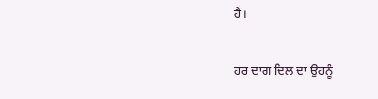ਹੈ।

ਹਰ ਦਾਗ ਦਿਲ ਦਾ ਉਹਨੂੰ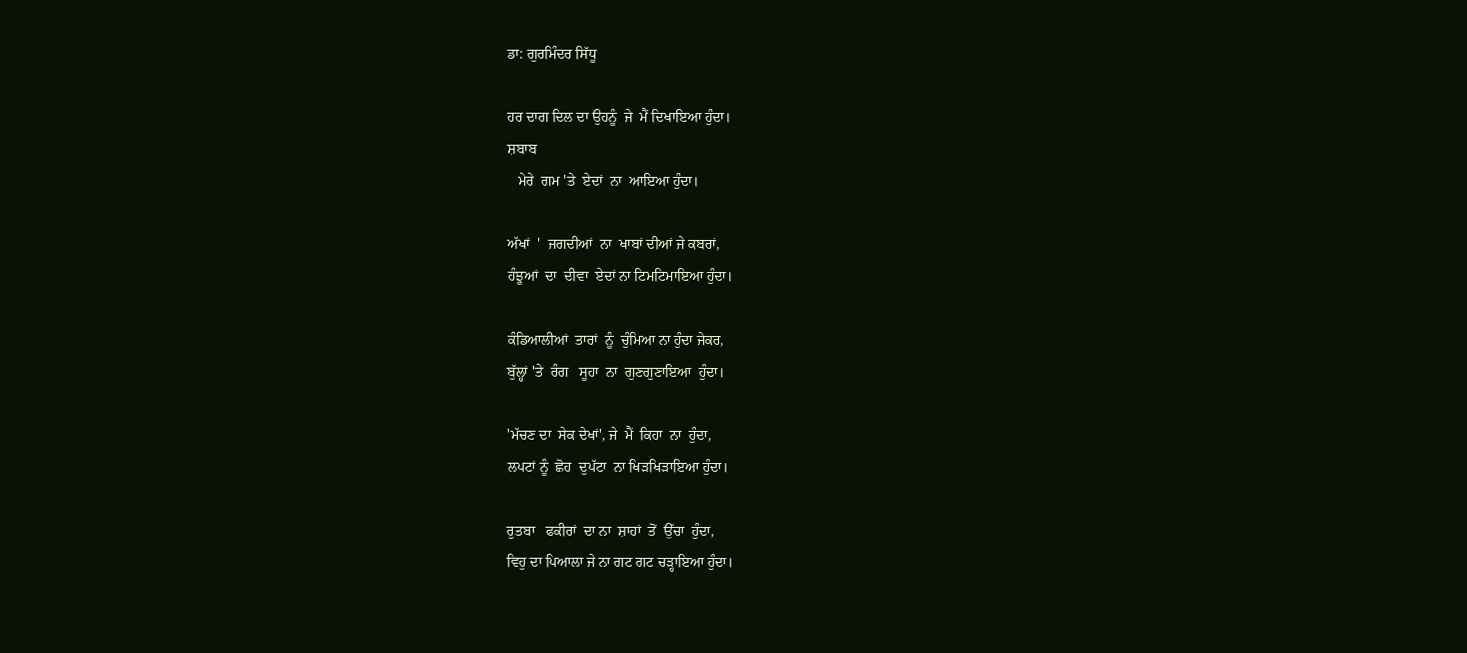ਡਾ: ਗੁਰਮਿੰਦਰ ਸਿੱਧੂ

ਹਰ ਦਾਗ ਦਿਲ ਦਾ ਉਹਨੂੰ  ਜੇ  ਮੈਂ ਦਿਖਾਇਆ ਹੁੰਦਾ।
ਸ਼ਬਾਬ
   ਮੇਰੇ  ਗਮ 'ਤੇ  ਏਦਾਂ  ਨਾ  ਆਇਆ ਹੁੰਦਾ।

ਅੱਖਾਂ  '  ਜਗਦੀਆਂ  ਨਾ  ਖਾਬਾਂ ਦੀਆਂ ਜੇ ਕਬਰਾਂ,
ਹੰਝੂਆਂ  ਦਾ  ਦੀਵਾ  ਏਦਾਂ ਨਾ ਟਿਮਟਿਮਾਇਆ ਹੁੰਦਾ।

ਕੰਡਿਆਲੀਆਂ  ਤਾਰਾਂ  ਨੂੰ  ਚੁੰਮਿਆ ਨਾ ਹੁੰਦਾ ਜੇਕਰ,
ਬੁੱਲ੍ਹਾਂ 'ਤੇ  ਰੰਗ   ਸੂਹਾ  ਨਾ  ਗੁਣਗੁਣਾਇਆ  ਹੁੰਦਾ।

'ਮੱਚਣ ਦਾ  ਸੇਕ ਦੇਖਾਂ', ਜੇ  ਮੈਂ  ਕਿਹਾ  ਨਾ  ਹੁੰਦਾ,
ਲਪਟਾਂ ਨੂੰ  ਛੋਹ  ਦੁਪੱਟਾ  ਨਾ ਖਿੜਖਿੜਾਇਆ ਹੁੰਦਾ।

ਰੁਤਬਾ   ਫਕੀਰਾਂ  ਦਾ ਨਾ  ਸ਼ਾਹਾਂ  ਤੋਂ  ਉੱਚਾ  ਹੁੰਦਾ,
ਵਿਹੁ ਦਾ ਪਿਆਲਾ ਜੇ ਨਾ ਗਟ ਗਟ ਚੜ੍ਹਾਇਆ ਹੁੰਦਾ।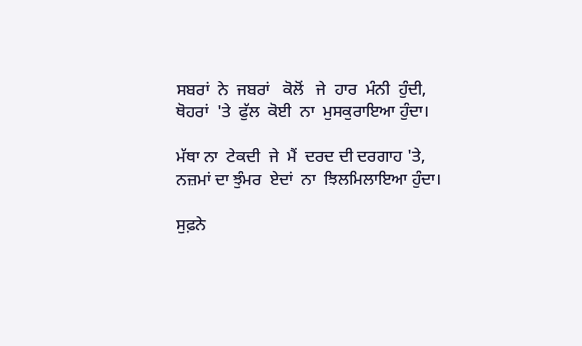ਸਬਰਾਂ  ਨੇ  ਜਬਰਾਂ   ਕੋਲੋਂ   ਜੇ  ਹਾਰ  ਮੰਨੀ  ਹੁੰਦੀ,
ਥੋਹਰਾਂ  'ਤੇ  ਫੁੱਲ  ਕੋਈ  ਨਾ  ਮੁਸਕੁਰਾਇਆ ਹੁੰਦਾ।

ਮੱਥਾ ਨਾ  ਟੇਕਦੀ  ਜੇ  ਮੈਂ  ਦਰਦ ਦੀ ਦਰਗਾਹ 'ਤੇ,
ਨਜ਼ਮਾਂ ਦਾ ਝੁੰਮਰ  ਏਦਾਂ  ਨਾ  ਝਿਲਮਿਲਾਇਆ ਹੁੰਦਾ।

ਸੁਫ਼ਨੇ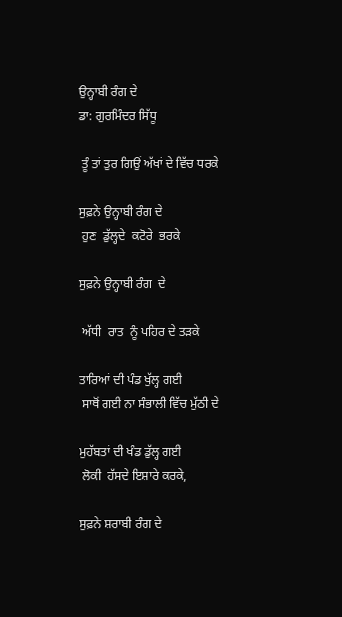ਉਨ੍ਹਾਬੀ ਰੰਗ ਦੇ
ਡਾ: ਗੁਰਮਿੰਦਰ ਸਿੱਧੂ

 ਤੂੰ ਤਾਂ ਤੁਰ ਗਿਉਂ ਅੱਖਾਂ ਦੇ ਵਿੱਚ ਧਰਕੇ

ਸੁਫ਼ਨੇ ਉਨ੍ਹਾਬੀ ਰੰਗ ਦੇ
 ਹੁਣ  ਡੁੱਲ੍ਹਦੇ  ਕਟੋਰੇ  ਭਰਕੇ

ਸੁਫ਼ਨੇ ਉਨ੍ਹਾਬੀ ਰੰਗ  ਦੇ

 ਅੱਧੀ  ਰਾਤ  ਨੂੰ ਪਹਿਰ ਦੇ ਤੜਕੇ

ਤਾਰਿਆਂ ਦੀ ਪੰਡ ਖੁੱਲ੍ਹ ਗਈ
 ਸਾਥੋਂ ਗਈ ਨਾ ਸੰਭਾਲੀ ਵਿੱਚ ਮੁੱਠੀ ਦੇ

ਮੁਹੱਬਤਾਂ ਦੀ ਖੰਡ ਡੁੱਲ੍ਹ ਗਈ
 ਲੋਕੀ  ਹੱਸਦੇ ਇਸ਼ਾਰੇ ਕਰਕੇ,

ਸੁਫ਼ਨੇ ਸ਼ਰਾਬੀ ਰੰਗ ਦੇ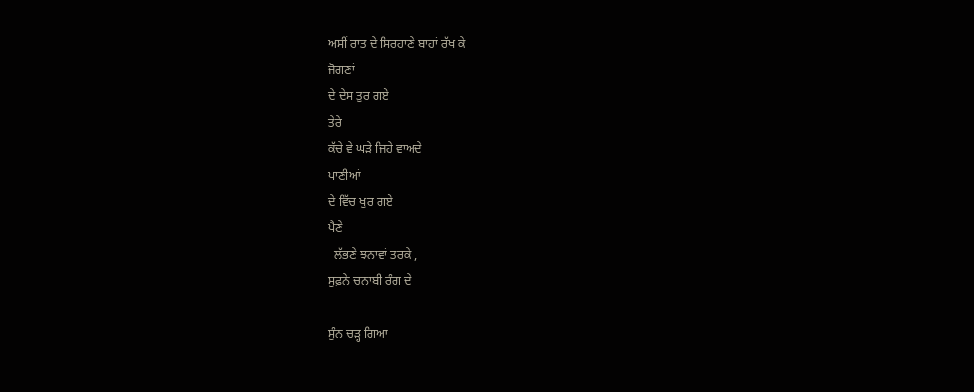ਅਸੀਂ ਰਾਤ ਦੇ ਸਿਰਹਾਣੇ ਬਾਹਾਂ ਰੱਖ ਕੇ
ਜੋਗਣਾਂ
ਦੇ ਦੇਸ ਤੁਰ ਗਏ
ਤੇਰੇ
ਕੱਚੇ ਵੇ ਘੜੇ ਜਿਹੇ ਵਾਅਦੇ
ਪਾਣੀਆਂ
ਦੇ ਵਿੱਚ ਖੁਰ ਗਏ
ਪੈਣੇ
  ਲੱਭਣੇ ਝਨਾਵਾਂ ਤਰਕੇ ,
ਸੁਫ਼ਨੇ ਚਨਾਬੀ ਰੰਗ ਦੇ

ਸੁੰਨ ਚੜ੍ਹ ਗਿਆ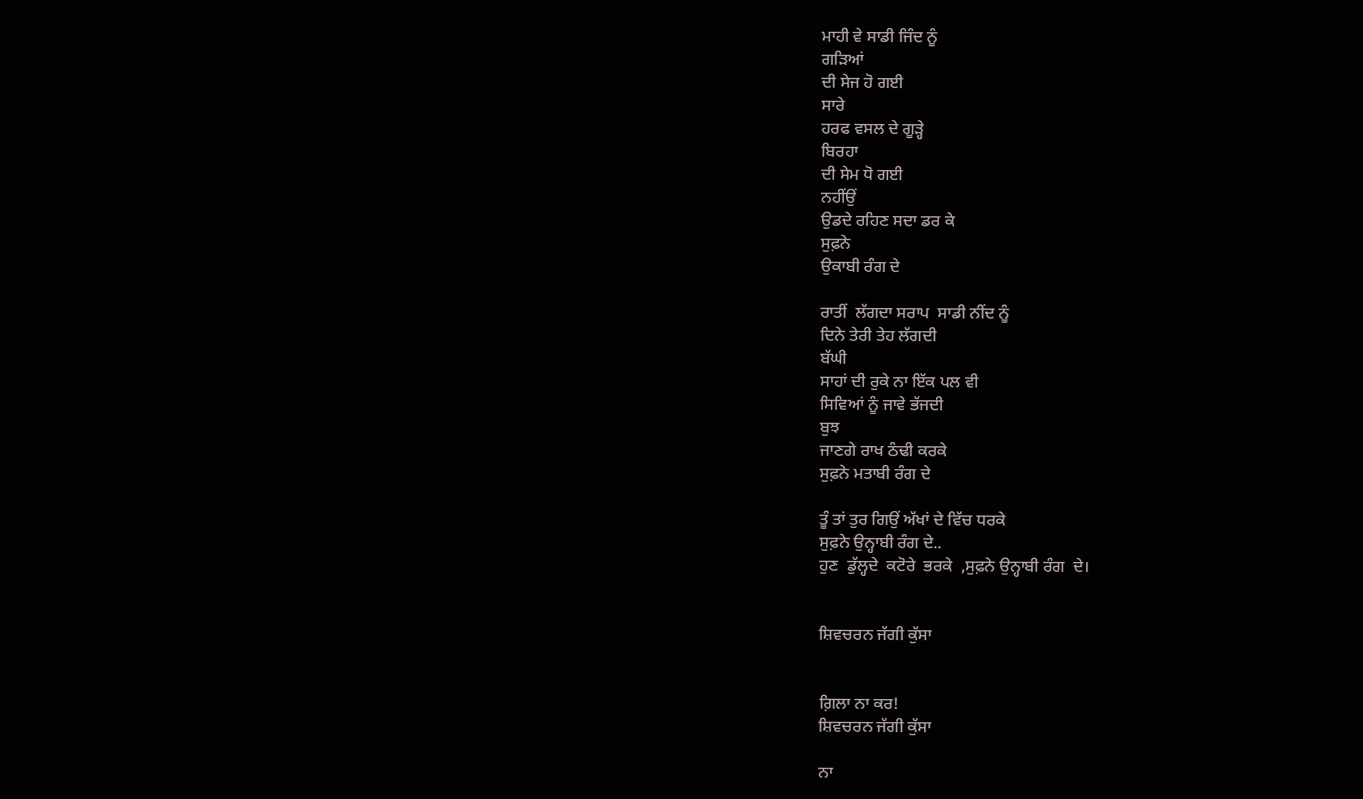ਮਾਹੀ ਵੇ ਸਾਡੀ ਜਿੰਦ ਨੂੰ
ਗੜਿਆਂ
ਦੀ ਸੇਜ ਹੋ ਗਈ
ਸਾਰੇ
ਹਰਫ ਵਸਲ ਦੇ ਗੂੜ੍ਹੇ
ਬਿਰਹਾ
ਦੀ ਸੇਮ ਧੋ ਗਈ
ਨਹੀਂਉਂ
ਉਡਦੇ ਰਹਿਣ ਸਦਾ ਡਰ ਕੇ
ਸੁਫ਼ਨੇ
ਉਕਾਬੀ ਰੰਗ ਦੇ

ਰਾਤੀਂ  ਲੱਗਦਾ ਸਰਾਪ  ਸਾਡੀ ਨੀਂਦ ਨੂੰ
ਦਿਨੇ ਤੇਰੀ ਤੇਹ ਲੱਗਦੀ
ਬੱਘੀ
ਸਾਹਾਂ ਦੀ ਰੁਕੇ ਨਾ ਇੱਕ ਪਲ ਵੀ
ਸਿਵਿਆਂ ਨੂੰ ਜਾਵੇ ਭੱਜਦੀ
ਬੁਝ
ਜਾਣਗੇ ਰਾਖ ਠੰਢੀ ਕਰਕੇ
ਸੁਫ਼ਨੇ ਮਤਾਬੀ ਰੰਗ ਦੇ

ਤੂੰ ਤਾਂ ਤੁਰ ਗਿਉਂ ਅੱਖਾਂ ਦੇ ਵਿੱਚ ਧਰਕੇ
ਸੁਫ਼ਨੇ ਉਨ੍ਹਾਬੀ ਰੰਗ ਦੇ..
ਹੁਣ  ਡੁੱਲ੍ਹਦੇ  ਕਟੋਰੇ  ਭਰਕੇ  ,ਸੁਫ਼ਨੇ ਉਨ੍ਹਾਬੀ ਰੰਗ  ਦੇ।


ਸ਼ਿਵਚਰਨ ਜੱਗੀ ਕੁੱਸਾ


ਗ਼ਿਲਾ ਨਾ ਕਰ!
ਸ਼ਿਵਚਰਨ ਜੱਗੀ ਕੁੱਸਾ

ਨਾ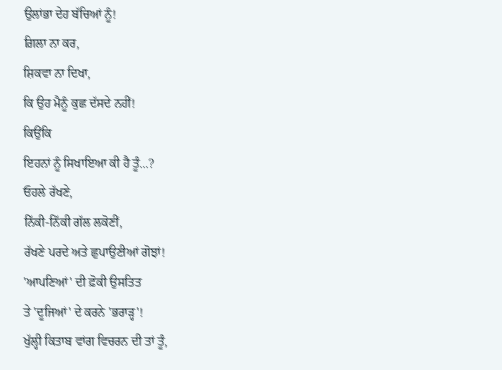ਉਲਾਂਭਾ ਦੇਹ ਬੱਚਿਆਂ ਨੂੰ!
ਗ਼ਿਲਾ ਨਾ ਕਰ,
ਸ਼ਿਕਵਾ ਨਾ ਦਿਖਾ,
ਕਿ ਉਹ ਮੈਨੂੰ ਕੁਛ ਦੱਸਦੇ ਨਹੀਂ!
ਕਿਉਂਕਿ
ਇਹਨਾਂ ਨੂੰ ਸਿਖਾਇਆ ਕੀ ਹੈ ਤੂੰ...?
ਓਹਲੇ ਰੱਖਣੇ,
ਨਿੱਕੀ-ਨਿੱਕੀ ਗੱਲ ਲਕੋਣੀਂ,
ਰੱਖਣੇ ਪਰਦੇ ਅਤੇ ਛੁਪਾਉਣੀਆਂ ਗੋਝਾਂ!
'ਆਪਣਿਆਂ' ਦੀ ਫ਼ੋਕੀ ਉਸਤਿਤ
ਤੇ 'ਦੂਜਿਆਂ' ਦੇ ਕਰਨੇ 'ਭਰਾੜ੍ਹ'!
ਖੁੱਲ੍ਹੀ ਕਿਤਾਬ ਵਾਂਗ ਵਿਚਰਨ ਦੀ ਤਾਂ ਤੂੰ,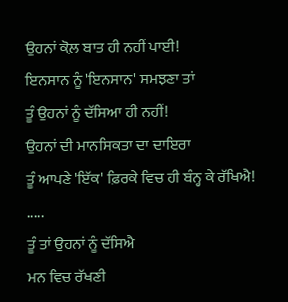ਉਹਨਾਂ ਕੋਲ਼ ਬਾਤ ਹੀ ਨਹੀਂ ਪਾਈ!
ਇਨਸਾਨ ਨੂੰ 'ਇਨਸਾਨ' ਸਮਝਣਾ ਤਾਂ
ਤੂੰ ਉਹਨਾਂ ਨੂੰ ਦੱਸਿਆ ਹੀ ਨਹੀਂ!
ਉਹਨਾਂ ਦੀ ਮਾਨਸਿਕਤਾ ਦਾ ਦਾਇਰਾ
ਤੂੰ ਆਪਣੇ 'ਇੱਕ' ਫ਼ਿਰਕੇ ਵਿਚ ਹੀ ਬੰਨ੍ਹ ਕੇ ਰੱਖਿਐ!
.....
ਤੂੰ ਤਾਂ ਉਹਨਾਂ ਨੂੰ ਦੱਸਿਐ
ਮਨ ਵਿਚ ਰੱਖਣੀ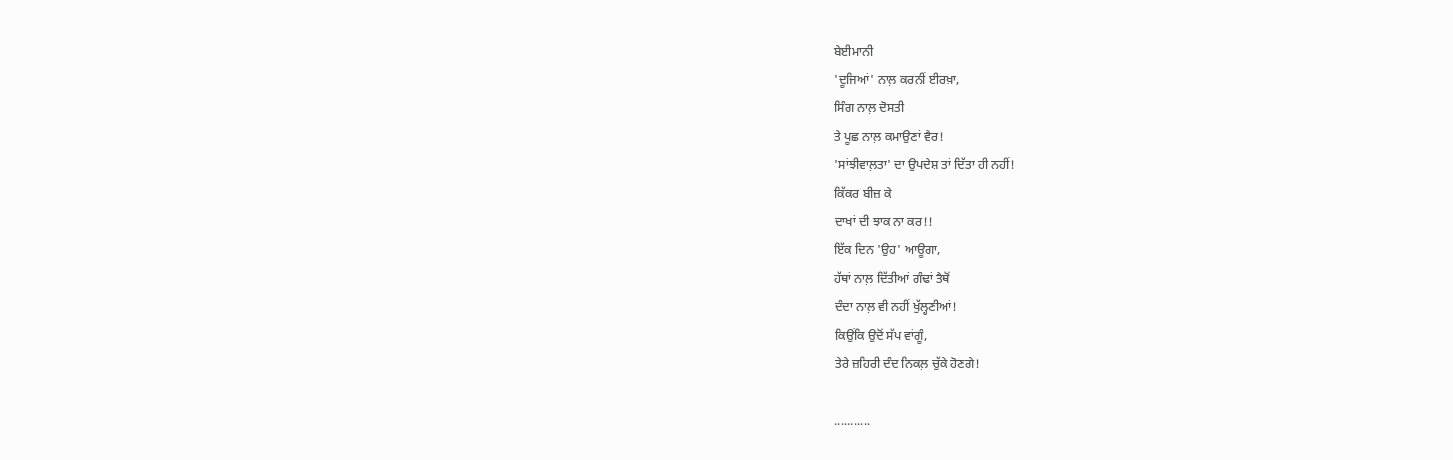ਬੇਈਮਾਨੀ
'ਦੂਜਿਆਂ' ਨਾਲ਼ ਕਰਨੀਂ ਈਰਖ਼ਾ,
ਸਿੰਗ ਨਾਲ਼ ਦੋਸਤੀ
ਤੇ ਪੂਛ ਨਾਲ਼ ਕਮਾਉਣਾਂ ਵੈਰ!
'ਸਾਂਝੀਵਾਲ਼ਤਾ' ਦਾ ਉਪਦੇਸ਼ ਤਾਂ ਦਿੱਤਾ ਹੀ ਨਹੀਂ!
ਕਿੱਕਰ ਬੀਜ਼ ਕੇ
ਦਾਖਾਂ ਦੀ ਝਾਕ ਨਾ ਕਰ!!
ਇੱਕ ਦਿਨ 'ਉਹ' ਆਊਗਾ,
ਹੱਥਾਂ ਨਾਲ਼ ਦਿੱਤੀਆਂ ਗੰਢਾਂ ਤੈਥੋਂ
ਦੰਦਾ ਨਾਲ਼ ਵੀ ਨਹੀਂ ਖੁੱਲ੍ਹਣੀਆਂ!
ਕਿਉਂਕਿ ਉਦੋਂ ਸੱਪ ਵਾਂਗੂੰ,
ਤੇਰੇ ਜ਼ਹਿਰੀ ਦੰਦ ਨਿਕਲ਼ ਚੁੱਕੇ ਹੋਣਗੇ!

...........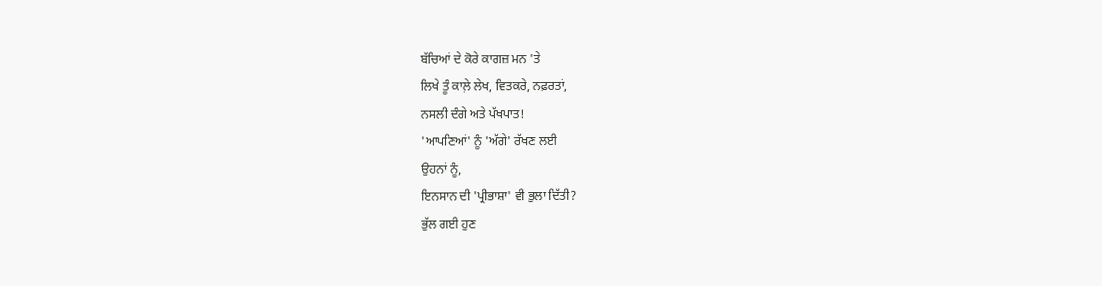ਬੱਚਿਆਂ ਦੇ ਕੋਰੇ ਕਾਗਜ਼ ਮਨ 'ਤੇ
ਲਿਖੇ ਤੂੰ ਕਾਲ਼ੇ ਲੇਖ, ਵਿਤਕਰੇ, ਨਫ਼ਰਤਾਂ,
ਨਸਲੀ ਦੰਗੇ ਅਤੇ ਪੱਖਪਾਤ!
'ਆਪਣਿਆਂ' ਨੂੰ 'ਅੱਗੇ' ਰੱਖਣ ਲਈ
ਉਹਨਾਂ ਨੂੰ,
ਇਨਸਾਨ ਦੀ 'ਪ੍ਰੀਭਾਸ਼ਾ' ਵੀ ਭੁਲਾ ਦਿੱਤੀ?
ਭੁੱਲ ਗਈ ਹੁਣ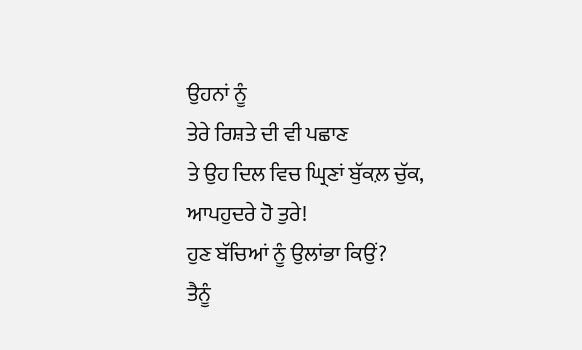ਉਹਨਾਂ ਨੂੰ
ਤੇਰੇ ਰਿਸ਼ਤੇ ਦੀ ਵੀ ਪਛਾਣ
ਤੇ ਉਹ ਦਿਲ ਵਿਚ ਘ੍ਰਿਣਾਂ ਬੁੱਕਲ਼ ਚੁੱਕ,
ਆਪਹੁਦਰੇ ਹੋ ਤੁਰੇ!
ਹੁਣ ਬੱਚਿਆਂ ਨੂੰ ਉਲਾਂਭਾ ਕਿਉਂ?
ਤੈਨੂੰ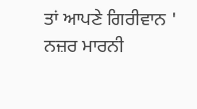ਤਾਂ ਆਪਣੇ ਗਿਰੀਵਾਨ '
ਨਜ਼ਰ ਮਾਰਨੀ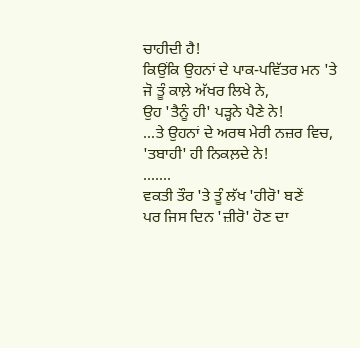ਚਾਹੀਦੀ ਹੈ!
ਕਿਉਂਕਿ ਉਹਨਾਂ ਦੇ ਪਾਕ-ਪਵਿੱਤਰ ਮਨ 'ਤੇ
ਜੋ ਤੂੰ ਕਾਲ਼ੇ ਅੱਖਰ ਲਿਖੇ ਨੇ,
ਉਹ 'ਤੈਨੂੰ ਹੀ' ਪੜ੍ਹਨੇ ਪੈਣੇ ਨੇ!
...ਤੇ ਉਹਨਾਂ ਦੇ ਅਰਥ ਮੇਰੀ ਨਜ਼ਰ ਵਿਚ,
'ਤਬਾਹੀ' ਹੀ ਨਿਕਲ਼ਦੇ ਨੇ!
.......
ਵਕਤੀ ਤੌਰ 'ਤੇ ਤੂੰ ਲੱਖ 'ਹੀਰੋ' ਬਣੇਂ
ਪਰ ਜਿਸ ਦਿਨ 'ਜ਼ੀਰੋ' ਹੋਣ ਦਾ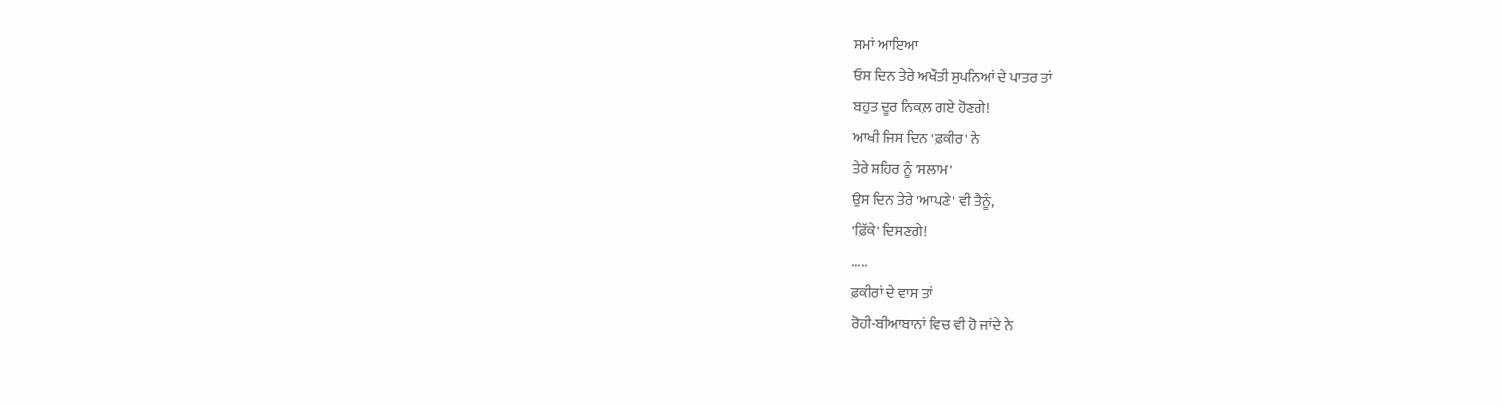ਸਮਾਂ ਆਇਆ
ਓਸ ਦਿਨ ਤੇਰੇ ਅਖੌਤੀ ਸੁਪਨਿਆਂ ਦੇ ਪਾਤਰ ਤਾਂ
ਬਹੁਤ ਦੂਰ ਨਿਕਲ਼ ਗਏ ਹੋਣਗੇ!
ਆਖੀ ਜਿਸ ਦਿਨ 'ਫ਼ਕੀਰ' ਨੇ
ਤੇਰੇ ਸ਼ਹਿਰ ਨੂੰ 'ਸਲਾਮ'
ਉਸ ਦਿਨ ਤੇਰੇ 'ਆਪਣੇ' ਵੀ ਤੈਨੂੰ,
'ਫ਼ਿੱਕੇ' ਦਿਸਣਗੇ!
.....
ਫ਼ਕੀਰਾਂ ਦੇ ਵਾਸ ਤਾਂ
ਰੋਹੀ-ਬੀਆਬਾਨਾਂ ਵਿਚ ਵੀ ਹੋ ਜਾਂਦੇ ਨੇ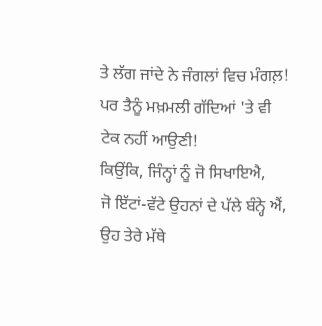ਤੇ ਲੱਗ ਜਾਂਦੇ ਨੇ ਜੰਗਲਾਂ ਵਿਚ ਮੰਗਲ਼!
ਪਰ ਤੈਨੂੰ ਮਖ਼ਮਲੀ ਗੱਦਿਆਂ 'ਤੇ ਵੀ
ਟੇਕ ਨਹੀਂ ਆਉਣੀ!
ਕਿਉਂਕਿ, ਜਿੰਨ੍ਹਾਂ ਨੂੰ ਜੋ ਸਿਖਾਇਐ,
ਜੋ ਇੱਟਾਂ-ਵੱਟੇ ਉਹਨਾਂ ਦੇ ਪੱਲੇ ਬੰਨ੍ਹੇ ਐਂ,
ਉਹ ਤੇਰੇ ਮੱਥੇ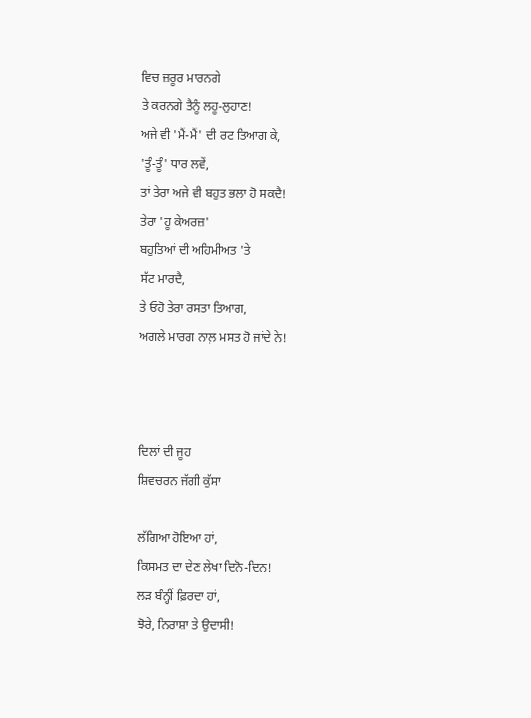ਵਿਚ ਜ਼ਰੂਰ ਮਾਰਨਗੇ
ਤੇ ਕਰਨਗੇ ਤੈਨੂੰ ਲਹੂ-ਲੁਹਾਣ!
ਅਜੇ ਵੀ 'ਮੈਂ-ਮੈਂ' ਦੀ ਰਟ ਤਿਆਗ ਕੇ,
'ਤੂੰ-ਤੂੰ' ਧਾਰ ਲਵੇਂ,
ਤਾਂ ਤੇਰਾ ਅਜੇ ਵੀ ਬਹੁਤ ਭਲਾ ਹੋ ਸਕਦੈ!
ਤੇਰਾ 'ਹੂ ਕੇਅਰਜ਼'
ਬਹੁਤਿਆਂ ਦੀ ਅਹਿਮੀਅਤ 'ਤੇ
ਸੱਟ ਮਾਰਦੈ,
ਤੇ ਓਹੋ ਤੇਰਾ ਰਸਤਾ ਤਿਆਗ,
ਅਗਲੇ ਮਾਰਗ ਨਾਲ਼ ਮਸਤ ਹੋ ਜਾਂਦੇ ਨੇ!



ਦਿਲਾਂ ਦੀ ਜੂਹ
ਸ਼ਿਵਚਰਨ ਜੱਗੀ ਕੁੱਸਾ

ਲੱਗਿਆ ਹੋਇਆ ਹਾਂ,
ਕਿਸਮਤ ਦਾ ਦੇਣ ਲੇਖਾ ਦਿਨੋ-ਦਿਨ!
ਲੜ ਬੰਨ੍ਹੀਂ ਫ਼ਿਰਦਾ ਹਾਂ,
ਝੋਰੇ, ਨਿਰਾਸ਼ਾ ਤੇ ਉਦਾਸੀ!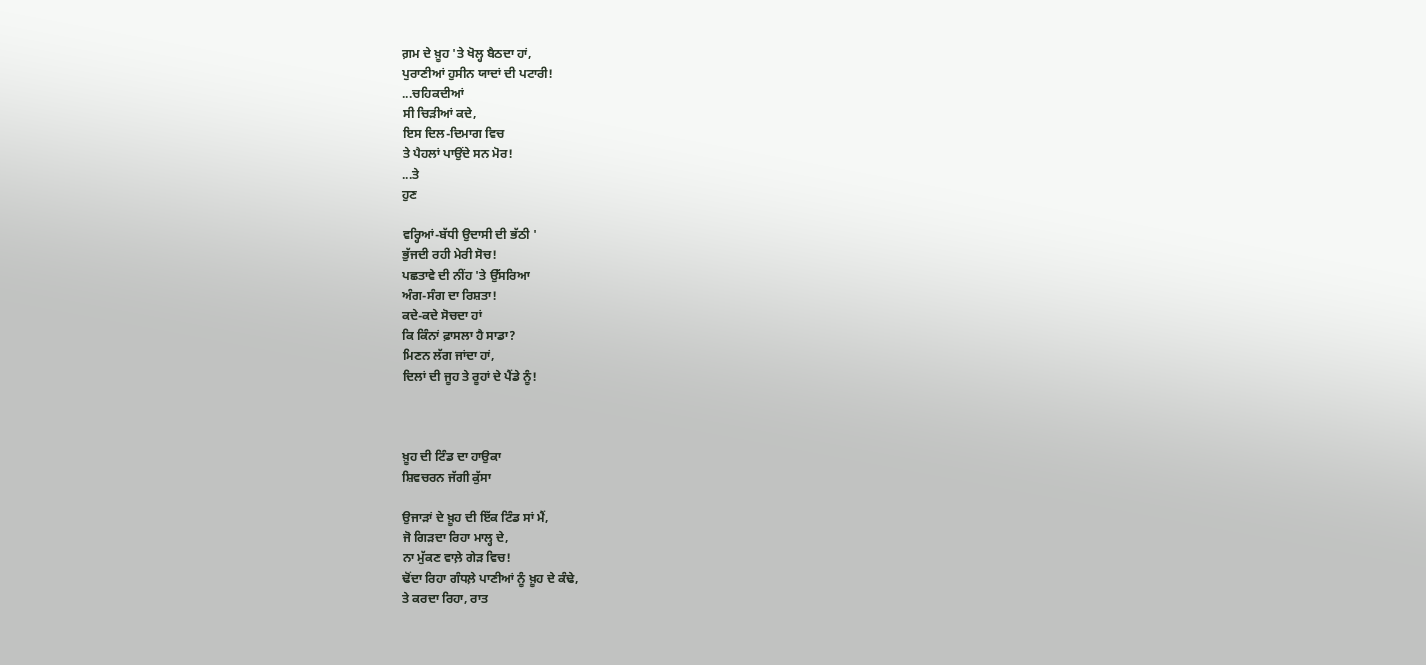ਗ਼ਮ ਦੇ ਖ਼ੂਹ 'ਤੇ ਖੋਲ੍ਹ ਬੈਠਦਾ ਹਾਂ,
ਪੁਰਾਣੀਆਂ ਹੁਸੀਨ ਯਾਦਾਂ ਦੀ ਪਟਾਰੀ!
...ਚਹਿਕਦੀਆਂ
ਸੀ ਚਿੜੀਆਂ ਕਦੇ,
ਇਸ ਦਿਲ-ਦਿਮਾਗ ਵਿਚ
ਤੇ ਪੈਹਲਾਂ ਪਾਉਂਦੇ ਸਨ ਮੋਰ!
...ਤੇ
ਹੁਣ

ਵਰ੍ਹਿਆਂ-ਬੱਧੀ ਉਦਾਸੀ ਦੀ ਭੱਠੀ '
ਭੁੱਜਦੀ ਰਹੀ ਮੇਰੀ ਸੋਚ!
ਪਛਤਾਵੇ ਦੀ ਨੀਂਹ 'ਤੇ ਉੱਸਰਿਆ
ਅੰਗ-ਸੰਗ ਦਾ ਰਿਸ਼ਤਾ!
ਕਦੇ-ਕਦੇ ਸੋਚਦਾ ਹਾਂ
ਕਿ ਕਿੰਨਾਂ ਫ਼ਾਸਲਾ ਹੈ ਸਾਡਾ?
ਮਿਣਨ ਲੱਗ ਜਾਂਦਾ ਹਾਂ,
ਦਿਲਾਂ ਦੀ ਜੂਹ ਤੇ ਰੂਹਾਂ ਦੇ ਪੈਂਡੇ ਨੂੰ!



ਖ਼ੂਹ ਦੀ ਟਿੰਡ ਦਾ ਹਾਉਕਾ
ਸ਼ਿਵਚਰਨ ਜੱਗੀ ਕੁੱਸਾ

ਉਜਾੜਾਂ ਦੇ ਖ਼ੂਹ ਦੀ ਇੱਕ ਟਿੰਡ ਸਾਂ ਮੈਂ,
ਜੋ ਗਿੜਦਾ ਰਿਹਾ ਮਾਲ੍ਹ ਦੇ,
ਨਾ ਮੁੱਕਣ ਵਾਲ਼ੇ ਗੇੜ ਵਿਚ!
ਢੋਂਦਾ ਰਿਹਾ ਗੰਧਲ਼ੇ ਪਾਣੀਆਂ ਨੂੰ ਖ਼ੂਹ ਦੇ ਕੰਢੇ,
ਤੇ ਕਰਦਾ ਰਿਹਾ, ਰਾਤ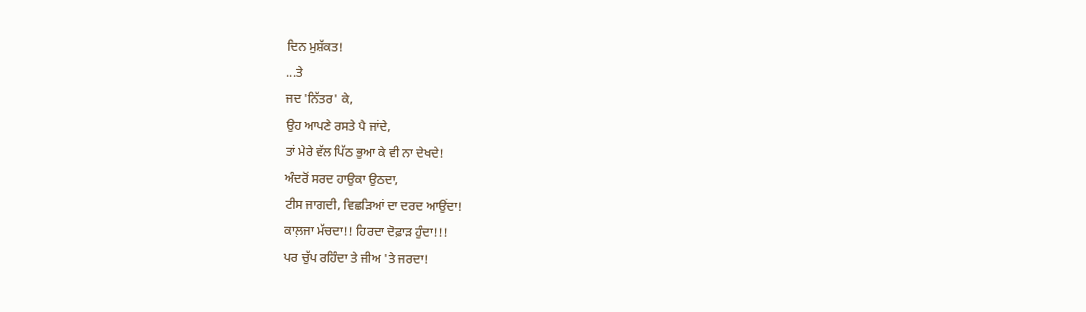ਦਿਨ ਮੁਸ਼ੱਕਤ!
...ਤੇ
ਜਦ 'ਨਿੱਤਰ' ਕੇ,
ਉਹ ਆਪਣੇ ਰਸਤੇ ਪੈ ਜਾਂਦੇ,
ਤਾਂ ਮੇਰੇ ਵੱਲ ਪਿੱਠ ਭੁਆ ਕੇ ਵੀ ਨਾ ਦੇਖਦੇ!
ਅੰਦਰੋਂ ਸਰਦ ਹਾਉਕਾ ਉਠਦਾ,
ਟੀਸ ਜਾਗਦੀ, ਵਿਛੜਿਆਂ ਦਾ ਦਰਦ ਆਉਂਦਾ!
ਕਾਲ਼ਜਾ ਮੱਚਦਾ!! ਹਿਰਦਾ ਦੋਫ਼ਾੜ ਹੁੰਦਾ!!!
ਪਰ ਚੁੱਪ ਰਹਿੰਦਾ ਤੇ ਜੀਅ 'ਤੇ ਜਰਦਾ!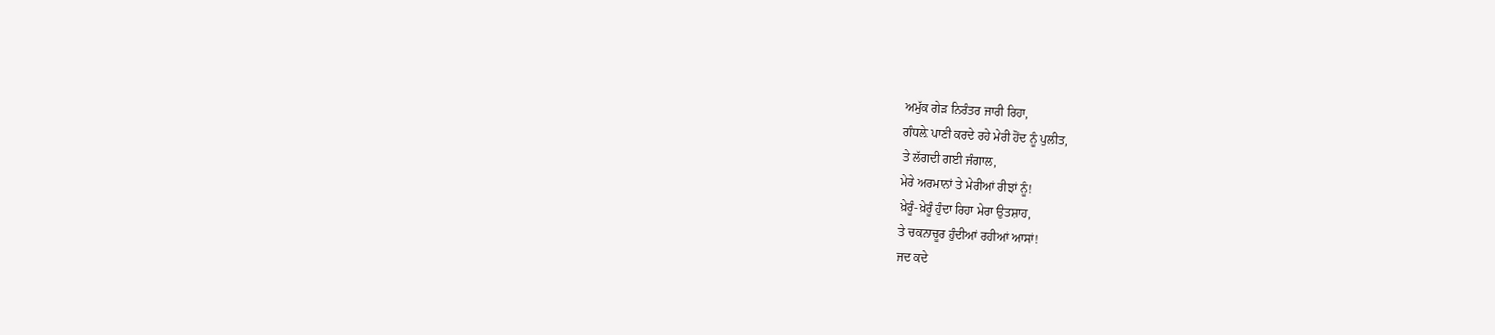ਅਮੁੱਕ ਗੇੜ ਨਿਰੰਤਰ ਜਾਰੀ ਰਿਹਾ,
ਗੰਧਲ਼ੇ ਪਾਣੀ ਕਰਦੇ ਰਹੇ ਮੇਰੀ ਹੋਂਦ ਨੂੰ ਪੁਲੀਤ,
ਤੇ ਲੱਗਦੀ ਗਈ ਜੰਗਾਲ,
ਮੇਰੇ ਅਰਮਾਨਾਂ ਤੇ ਮੇਰੀਆਂ ਰੀਝਾਂ ਨੂੰ!
ਖ਼ੇਰੂੰ-ਖ਼ੇਰੂੰ ਹੁੰਦਾ ਰਿਹਾ ਮੇਰਾ ਉਤਸ਼ਾਹ,
ਤੇ ਚਕਨਾਚੂਰ ਹੁੰਦੀਆਂ ਰਹੀਆਂ ਆਸਾਂ!
ਜਦ ਕਦੇ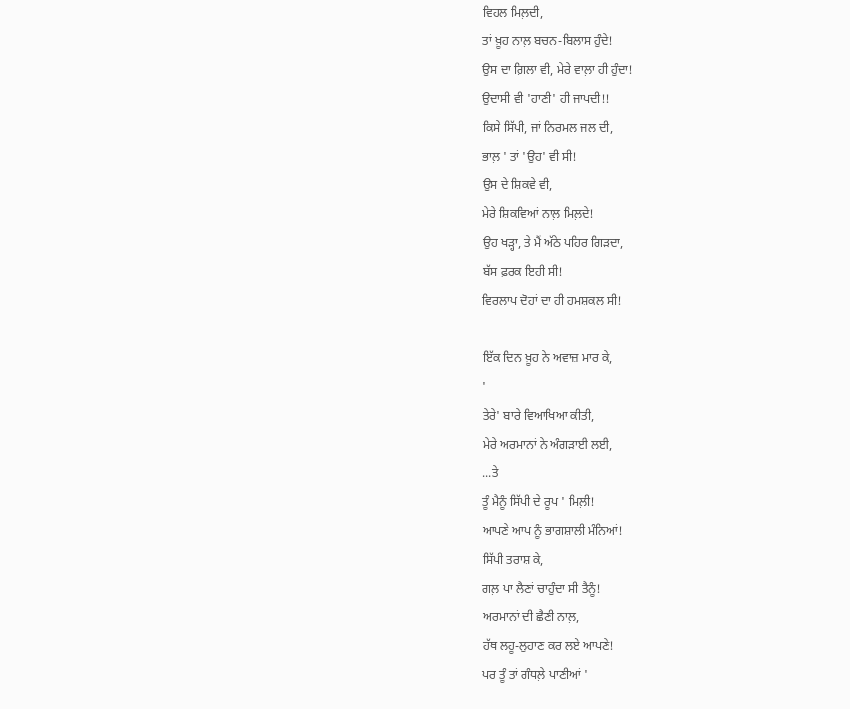ਵਿਹਲ ਮਿਲ਼ਦੀ,
ਤਾਂ ਖ਼ੂਹ ਨਾਲ਼ ਬਚਨ-ਬਿਲਾਸ ਹੁੰਦੇ!
ਉਸ ਦਾ ਗ਼ਿਲਾ ਵੀ, ਮੇਰੇ ਵਾਲ਼ਾ ਹੀ ਹੁੰਦਾ!
ਉਦਾਸੀ ਵੀ 'ਹਾਣੀ' ਹੀ ਜਾਪਦੀ!!
ਕਿਸੇ ਸਿੱਪੀ, ਜਾਂ ਨਿਰਮਲ ਜਲ ਦੀ,
ਭਾਲ਼ ' ਤਾਂ 'ਉਹ' ਵੀ ਸੀ!
ਉਸ ਦੇ ਸ਼ਿਕਵੇ ਵੀ,
ਮੇਰੇ ਸ਼ਿਕਵਿਆਂ ਨਾਲ਼ ਮਿਲ਼ਦੇ!
ਉਹ ਖੜ੍ਹਾ, ਤੇ ਮੈਂ ਅੱਠੇ ਪਹਿਰ ਗਿੜਦਾ,
ਬੱਸ ਫ਼ਰਕ ਇਹੀ ਸੀ!
ਵਿਰਲਾਪ ਦੋਹਾਂ ਦਾ ਹੀ ਹਮਸ਼ਕਲ ਸੀ!

ਇੱਕ ਦਿਨ ਖ਼ੂਹ ਨੇ ਅਵਾਜ਼ ਮਾਰ ਕੇ,
'
ਤੇਰੇ' ਬਾਰੇ ਵਿਆਖਿਆ ਕੀਤੀ,
ਮੇਰੇ ਅਰਮਾਨਾਂ ਨੇ ਅੰਗੜਾਈ ਲਈ,
...ਤੇ
ਤੂੰ ਮੈਨੂੰ ਸਿੱਪੀ ਦੇ ਰੂਪ ' ਮਿਲ਼ੀ!
ਆਪਣੇ ਆਪ ਨੂੰ ਭਾਗਸ਼ਾਲੀ ਮੰਨਿਆਂ!
ਸਿੱਪੀ ਤਰਾਸ਼ ਕੇ,
ਗਲ਼ ਪਾ ਲੈਣਾਂ ਚਾਹੁੰਦਾ ਸੀ ਤੈਨੂੰ!
ਅਰਮਾਨਾਂ ਦੀ ਛੈਣੀ ਨਾਲ਼,
ਹੱਥ ਲਹੂ-ਲੁਹਾਣ ਕਰ ਲਏ ਆਪਣੇ!
ਪਰ ਤੂੰ ਤਾਂ ਗੰਧਲ਼ੇ ਪਾਣੀਆਂ '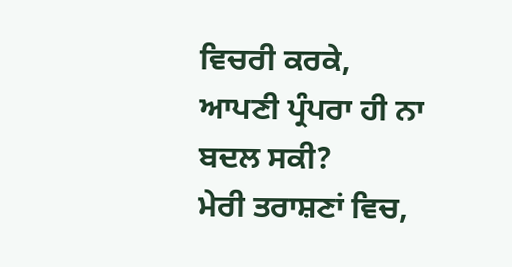ਵਿਚਰੀ ਕਰਕੇ,
ਆਪਣੀ ਪ੍ਰੰਪਰਾ ਹੀ ਨਾ ਬਦਲ ਸਕੀ?
ਮੇਰੀ ਤਰਾਸ਼ਣਾਂ ਵਿਚ,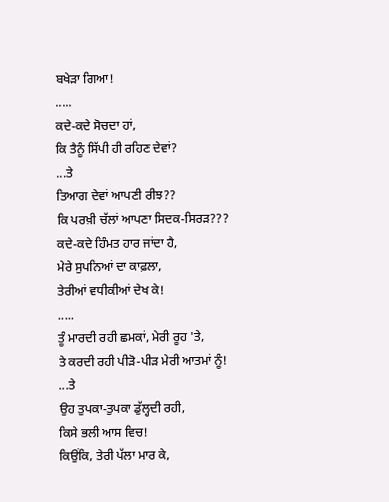ਬਖੇੜਾ ਗਿਆ!
.....
ਕਦੇ-ਕਦੇ ਸੋਚਦਾ ਹਾਂ,
ਕਿ ਤੈਨੂੰ ਸਿੱਪੀ ਹੀ ਰਹਿਣ ਦੇਵਾਂ?
...ਤੇ
ਤਿਆਗ ਦੇਵਾਂ ਆਪਣੀ ਰੀਝ??
ਕਿ ਪਰਖ਼ੀ ਚੱਲਾਂ ਆਪਣਾ ਸਿਦਕ-ਸਿਰੜ???
ਕਦੇ-ਕਦੇ ਹਿੰਮਤ ਹਾਰ ਜਾਂਦਾ ਹੈ,
ਮੇਰੇ ਸੁਪਨਿਆਂ ਦਾ ਕਾਫ਼ਲਾ,
ਤੇਰੀਆਂ ਵਧੀਕੀਆਂ ਦੇਖ ਕੇ!
.....
ਤੂੰ ਮਾਰਦੀ ਰਹੀ ਛਮਕਾਂ, ਮੇਰੀ ਰੂਹ 'ਤੇ,
ਤੇ ਕਰਦੀ ਰਹੀ ਪੀੜੋ-ਪੀੜ ਮੇਰੀ ਆਤਮਾਂ ਨੂੰ!
...ਤੇ
ਉਹ ਤੁਪਕਾ-ਤੁਪਕਾ ਡੁੱਲ੍ਹਦੀ ਰਹੀ,
ਕਿਸੇ ਭਲੀ ਆਸ ਵਿਚ!
ਕਿਉਂਕਿ, ਤੇਰੀ ਪੱਲਾ ਮਾਰ ਕੇ,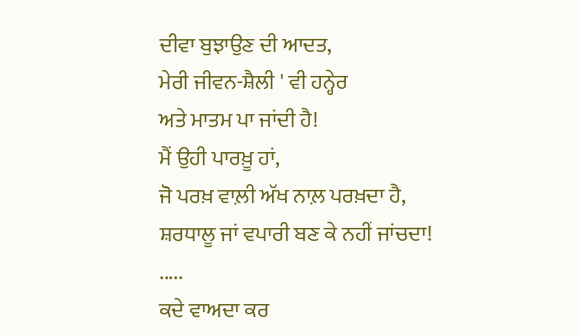ਦੀਵਾ ਬੁਝਾਉਣ ਦੀ ਆਦਤ,
ਮੇਰੀ ਜੀਵਨ-ਸ਼ੈਲੀ ' ਵੀ ਹਨ੍ਹੇਰ
ਅਤੇ ਮਾਤਮ ਪਾ ਜਾਂਦੀ ਹੈ!
ਮੈਂ ਉਹੀ ਪਾਰਖ਼ੂ ਹਾਂ,
ਜੋ ਪਰਖ਼ ਵਾਲ਼ੀ ਅੱਖ ਨਾਲ਼ ਪਰਖ਼ਦਾ ਹੈ,
ਸ਼ਰਧਾਲੂ ਜਾਂ ਵਪਾਰੀ ਬਣ ਕੇ ਨਹੀਂ ਜਾਂਚਦਾ!
.....
ਕਦੇ ਵਾਅਦਾ ਕਰ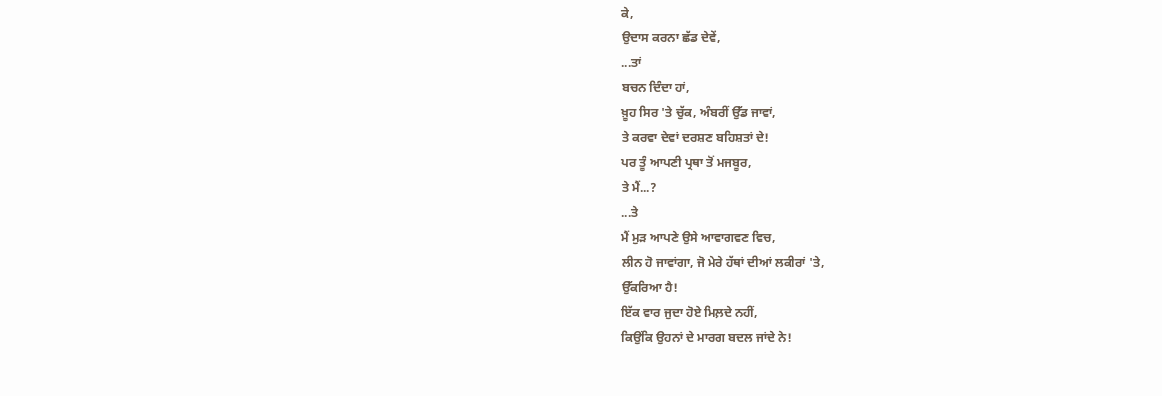ਕੇ,
ਉਦਾਸ ਕਰਨਾ ਛੱਡ ਦੇਵੇਂ,
...ਤਾਂ
ਬਚਨ ਦਿੰਦਾ ਹਾਂ,
ਖ਼ੂਹ ਸਿਰ 'ਤੇ ਚੁੱਕ, ਅੰਬਰੀਂ ਉੱਡ ਜਾਵਾਂ,
ਤੇ ਕਰਵਾ ਦੇਵਾਂ ਦਰਸ਼ਣ ਬਹਿਸ਼ਤਾਂ ਦੇ!
ਪਰ ਤੂੰ ਆਪਣੀ ਪ੍ਰਥਾ ਤੋਂ ਮਜਬੂਰ,
ਤੇ ਮੈਂ...?
...ਤੇ
ਮੈਂ ਮੁੜ ਆਪਣੇ ਉਸੇ ਆਵਾਗਵਣ ਵਿਚ,
ਲੀਨ ਹੋ ਜਾਵਾਂਗਾ, ਜੋ ਮੇਰੇ ਹੱਥਾਂ ਦੀਆਂ ਲਕੀਰਾਂ 'ਤੇ,
ਉੱਕਰਿਆ ਹੈ!
ਇੱਕ ਵਾਰ ਜੁਦਾ ਹੋਏ ਮਿਲ਼ਦੇ ਨਹੀਂ,
ਕਿਉਂਕਿ ਉਹਨਾਂ ਦੇ ਮਾਰਗ ਬਦਲ ਜਾਂਦੇ ਨੇ!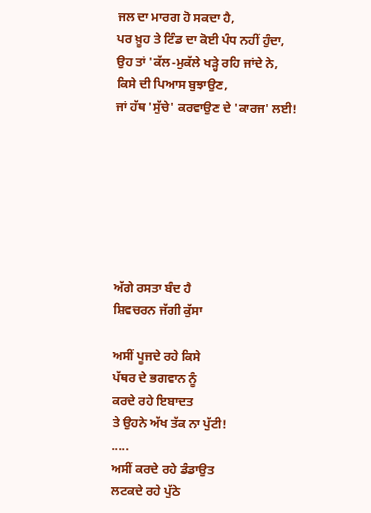ਜਲ ਦਾ ਮਾਰਗ ਹੋ ਸਕਦਾ ਹੈ,
ਪਰ ਖ਼ੂਹ ਤੇ ਟਿੰਡ ਦਾ ਕੋਈ ਪੰਧ ਨਹੀਂ ਹੁੰਦਾ,
ਉਹ ਤਾਂ 'ਕੱਲ-ਮੁਕੱਲੇ ਖੜ੍ਹੇ ਰਹਿ ਜਾਂਦੇ ਨੇ,
ਕਿਸੇ ਦੀ ਪਿਆਸ ਬੁਝਾਉਣ,
ਜਾਂ ਹੱਥ 'ਸੁੱਚੇ' ਕਰਵਾਉਣ ਦੇ 'ਕਾਰਜ' ਲਈ!







ਅੱਗੇ ਰਸਤਾ ਬੰਦ ਹੈ
ਸ਼ਿਵਚਰਨ ਜੱਗੀ ਕੁੱਸਾ

ਅਸੀਂ ਪੂਜਦੇ ਰਹੇ ਕਿਸੇ
ਪੱਥਰ ਦੇ ਭਗਵਾਨ ਨੂੰ
ਕਰਦੇ ਰਹੇ ਇਬਾਦਤ
ਤੇ ਉਹਨੇ ਅੱਖ ਤੱਕ ਨਾ ਪੁੱਟੀ!
.....
ਅਸੀਂ ਕਰਦੇ ਰਹੇ ਡੰਡਾਉਤ
ਲਟਕਦੇ ਰਹੇ ਪੁੱਠੇ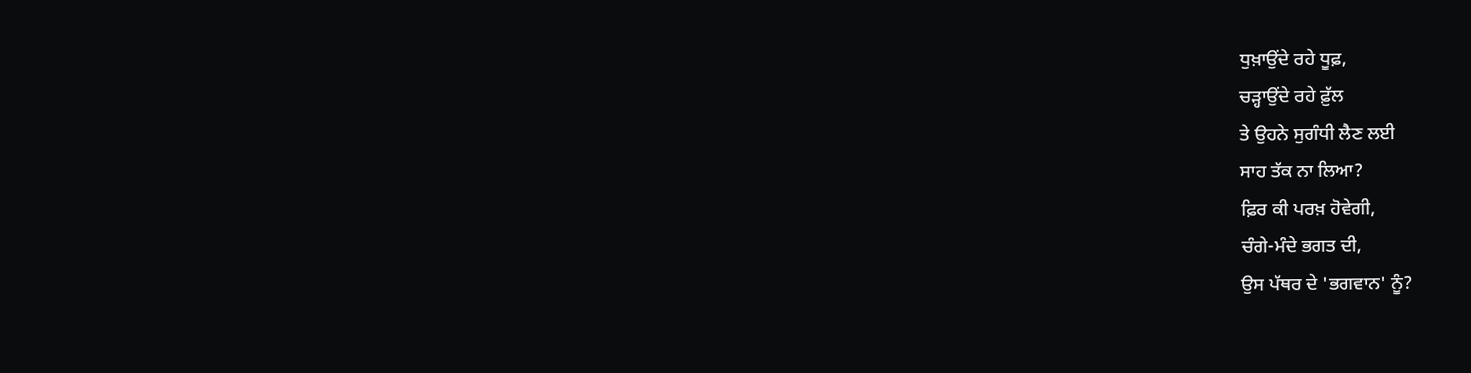ਧੁਖ਼ਾਉਂਦੇ ਰਹੇ ਧੂਫ਼,
ਚੜ੍ਹਾਉਂਦੇ ਰਹੇ ਫ਼ੁੱਲ
ਤੇ ਉਹਨੇ ਸੁਗੰਧੀ ਲੈਣ ਲਈ
ਸਾਹ ਤੱਕ ਨਾ ਲਿਆ?
ਫ਼ਿਰ ਕੀ ਪਰਖ਼ ਹੋਵੇਗੀ,
ਚੰਗੇ-ਮੰਦੇ ਭਗਤ ਦੀ,
ਉਸ ਪੱਥਰ ਦੇ 'ਭਗਵਾਨ' ਨੂੰ?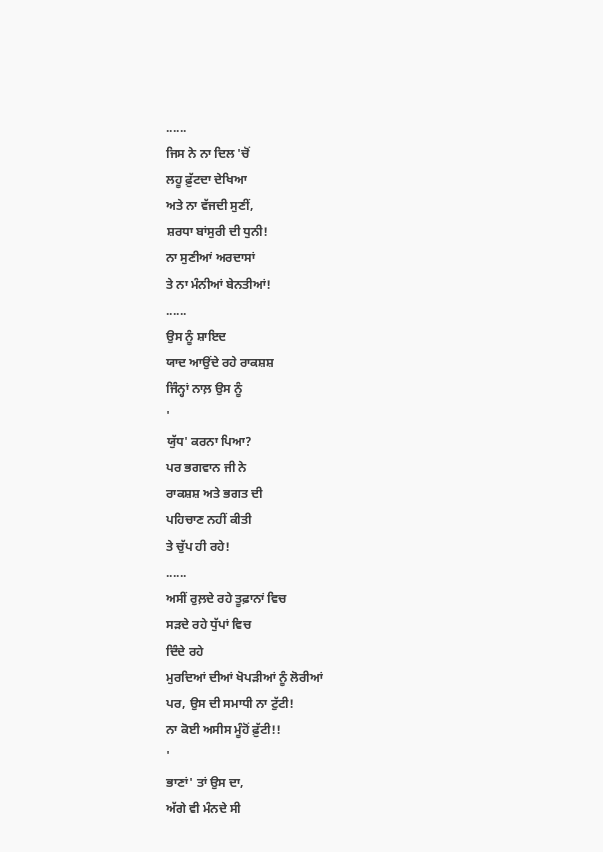......
ਜਿਸ ਨੇ ਨਾ ਦਿਲ 'ਚੋਂ
ਲਹੂ ਫ਼ੁੱਟਦਾ ਦੇਖਿਆ
ਅਤੇ ਨਾ ਵੱਜਦੀ ਸੁਣੀਂ,
ਸ਼ਰਧਾ ਬਾਂਸੁਰੀ ਦੀ ਧੁਨੀ!
ਨਾ ਸੁਣੀਆਂ ਅਰਦਾਸਾਂ
ਤੇ ਨਾ ਮੰਨੀਆਂ ਬੇਨਤੀਆਂ!
......
ਉਸ ਨੂੰ ਸ਼ਾਇਦ
ਯਾਦ ਆਉਂਦੇ ਰਹੇ ਰਾਕਸ਼ਸ਼
ਜਿੰਨ੍ਹਾਂ ਨਾਲ਼ ਉਸ ਨੂੰ
'
ਯੁੱਧ' ਕਰਨਾ ਪਿਆ?
ਪਰ ਭਗਵਾਨ ਜੀ ਨੇ
ਰਾਕਸ਼ਸ਼ ਅਤੇ ਭਗਤ ਦੀ
ਪਹਿਚਾਣ ਨਹੀਂ ਕੀਤੀ
ਤੇ ਚੁੱਪ ਹੀ ਰਹੇ!
......
ਅਸੀਂ ਰੁਲ਼ਦੇ ਰਹੇ ਤੂਫ਼ਾਨਾਂ ਵਿਚ
ਸੜਦੇ ਰਹੇ ਧੁੱਪਾਂ ਵਿਚ
ਦਿੰਦੇ ਰਹੇ
ਮੁਰਦਿਆਂ ਦੀਆਂ ਖੋਪੜੀਆਂ ਨੂੰ ਲੋਰੀਆਂ
ਪਰ, ਉਸ ਦੀ ਸਮਾਧੀ ਨਾ ਟੁੱਟੀ!
ਨਾ ਕੋਈ ਅਸੀਸ ਮੂੰਹੋਂ ਫ਼ੁੱਟੀ!!
'
ਭਾਣਾਂ' ਤਾਂ ਉਸ ਦਾ,
ਅੱਗੇ ਵੀ ਮੰਨਦੇ ਸੀ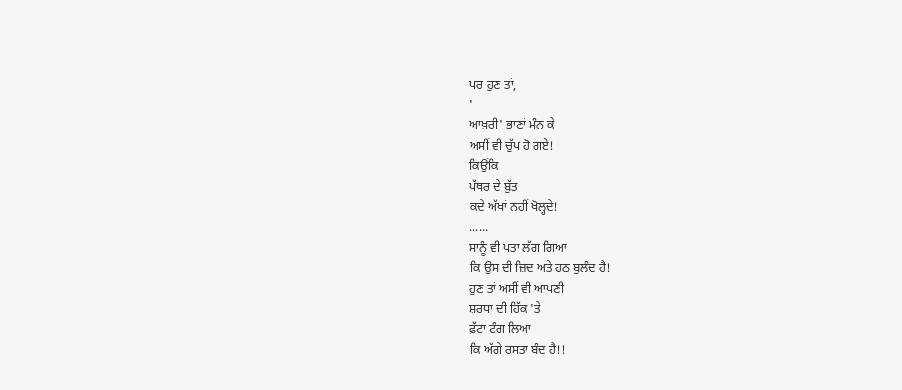ਪਰ ਹੁਣ ਤਾਂ,
'
ਆਖ਼ਰੀ' ਭਾਣਾਂ ਮੰਨ ਕੇ
ਅਸੀਂ ਵੀ ਚੁੱਪ ਹੋ ਗਏ!
ਕਿਉਂਕਿ
ਪੱਥਰ ਦੇ ਬੁੱਤ
ਕਦੇ ਅੱਖਾਂ ਨਹੀਂ ਖੋਲ੍ਹਦੇ!
......
ਸਾਨੂੰ ਵੀ ਪਤਾ ਲੱਗ ਗਿਆ
ਕਿ ਉਸ ਦੀ ਜ਼ਿਦ ਅਤੇ ਹਠ ਬੁਲੰਦ ਹੈ!
ਹੁਣ ਤਾਂ ਅਸੀਂ ਵੀ ਆਪਣੀ
ਸ਼ਰਧਾ ਦੀ ਹਿੱਕ 'ਤੇ
ਫ਼ੱਟਾ ਟੰਗ ਲਿਆ
ਕਿ ਅੱਗੇ ਰਸਤਾ ਬੰਦ ਹੈ!!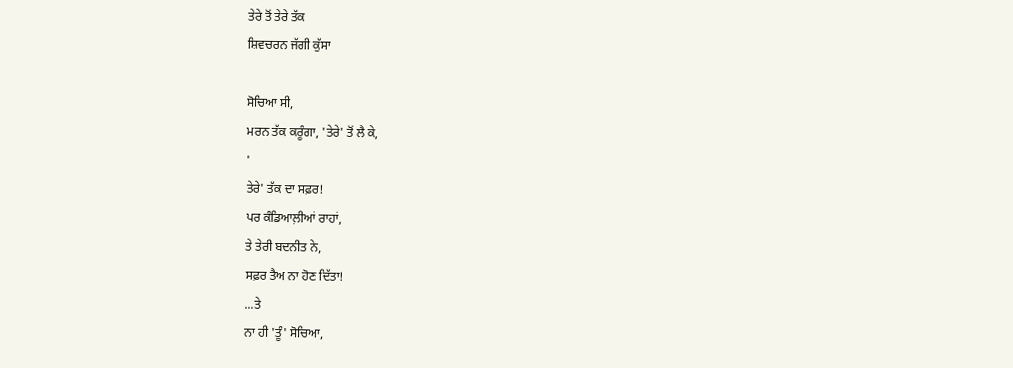ਤੇਰੇ ਤੋਂ ਤੇਰੇ ਤੱਕ
ਸ਼ਿਵਚਰਨ ਜੱਗੀ ਕੁੱਸਾ

ਸੋਚਿਆ ਸੀ,
ਮਰਨ ਤੱਕ ਕਰੂੰਗਾ, 'ਤੇਰੇ' ਤੋਂ ਲੈ ਕੇ,
'
ਤੇਰੇ' ਤੱਕ ਦਾ ਸਫ਼ਰ!
ਪਰ ਕੰਡਿਆਲ਼ੀਆਂ ਰਾਹਾਂ,
ਤੇ ਤੇਰੀ ਬਦਨੀਤ ਨੇ,
ਸਫ਼ਰ ਤੈਅ ਨਾ ਹੋਣ ਦਿੱਤਾ!
...ਤੇ
ਨਾ ਹੀ 'ਤੂੰ' ਸੋਚਿਆ,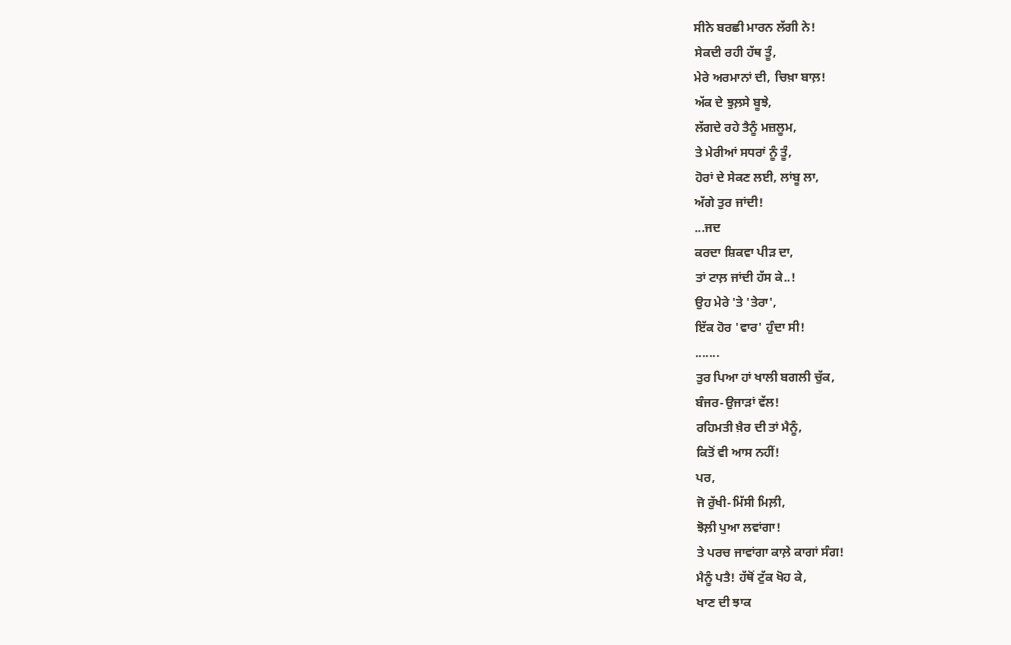ਸੀਨੇ ਬਰਛੀ ਮਾਰਨ ਲੱਗੀ ਨੇ!
ਸੇਕਦੀ ਰਹੀ ਹੱਥ ਤੂੰ,
ਮੇਰੇ ਅਰਮਾਨਾਂ ਦੀ, ਚਿਖ਼ਾ ਬਾਲ਼!
ਅੱਕ ਦੇ ਝੁਲ਼ਸੇ ਬੂਝੇ,
ਲੱਗਦੇ ਰਹੇ ਤੈਨੂੰ ਮਜ਼ਲੂਮ,
ਤੇ ਮੇਰੀਆਂ ਸਧਰਾਂ ਨੂੰ ਤੂੰ,
ਹੋਰਾਂ ਦੇ ਸੇਕਣ ਲਈ, ਲਾਂਬੂ ਲਾ,
ਅੱਗੇ ਤੁਰ ਜਾਂਦੀ!
...ਜਦ
ਕਰਦਾ ਸ਼ਿਕਵਾ ਪੀੜ ਦਾ,
ਤਾਂ ਟਾਲ਼ ਜਾਂਦੀ ਹੱਸ ਕੇ..!
ਉਹ ਮੇਰੇ 'ਤੇ 'ਤੇਰਾ',
ਇੱਕ ਹੋਰ 'ਵਾਰ' ਹੁੰਦਾ ਸੀ!
.......
ਤੁਰ ਪਿਆ ਹਾਂ ਖਾਲੀ ਬਗਲੀ ਚੁੱਕ,
ਬੰਜਰ-ਉਜਾੜਾਂ ਵੱਲ!
ਰਹਿਮਤੀ ਖ਼ੈਰ ਦੀ ਤਾਂ ਮੈਨੂੰ,
ਕਿਤੋਂ ਵੀ ਆਸ ਨਹੀਂ!
ਪਰ,
ਜੋ ਰੁੱਖੀ-ਮਿੱਸੀ ਮਿਲ਼ੀ,
ਝੋਲ਼ੀ ਪੁਆ ਲਵਾਂਗਾ!
ਤੇ ਪਰਚ ਜਾਵਾਂਗਾ ਕਾਲ਼ੇ ਕਾਗਾਂ ਸੰਗ!
ਮੈਨੂੰ ਪਤੈ! ਹੱਥੋਂ ਟੁੱਕ ਖੋਹ ਕੇ,
ਖਾਣ ਦੀ ਝਾਕ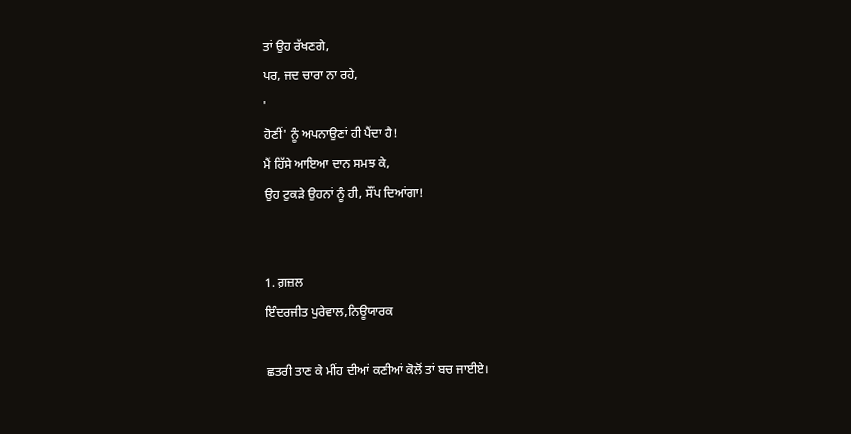ਤਾਂ ਉਹ ਰੱਖਣਗੇ,
ਪਰ, ਜਦ ਚਾਰਾ ਨਾ ਰਹੇ,
'
ਹੋਣੀਂ' ਨੂੰ ਅਪਨਾਉਣਾਂ ਹੀ ਪੈਂਦਾ ਹੈ!
ਮੈਂ ਹਿੱਸੇ ਆਇਆ ਦਾਨ ਸਮਝ ਕੇ,
ਉਹ ਟੁਕੜੇ ਉਹਨਾਂ ਨੂੰ ਹੀ, ਸੌਂਪ ਦਿਆਂਗਾ!


1. ਗ਼ਜ਼ਲ
ਇੰਦਰਜੀਤ ਪੁਰੇਵਾਲ,ਨਿਊਯਾਰਕ

ਛਤਰੀ ਤਾਣ ਕੇ ਮੀਂਹ ਦੀਆਂ ਕਣੀਆਂ ਕੋਲੋਂ ਤਾਂ ਬਚ ਜਾਈਏ।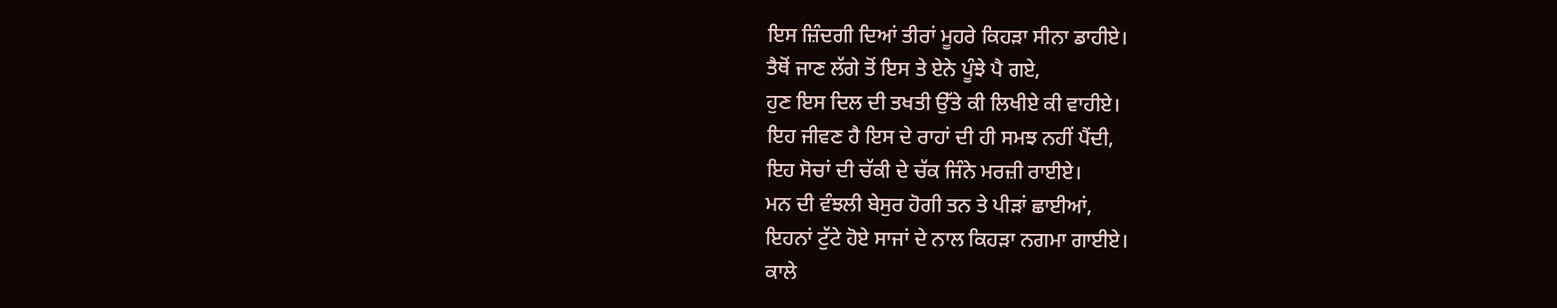ਇਸ ਜ਼ਿੰਦਗੀ ਦਿਆਂ ਤੀਰਾਂ ਮੂਹਰੇ ਕਿਹੜਾ ਸੀਨਾ ਡਾਹੀਏ।
ਤੈਥੋਂ ਜਾਣ ਲੱਗੇ ਤੋਂ ਇਸ ਤੇ ਏਨੇ ਪੂੰਝੇ ਪੈ ਗਏ,
ਹੁਣ ਇਸ ਦਿਲ ਦੀ ਤਖਤੀ ਉੱਤੇ ਕੀ ਲਿਖੀਏ ਕੀ ਵਾਹੀਏ।
ਇਹ ਜੀਵਣ ਹੈ ਇਸ ਦੇ ਰਾਹਾਂ ਦੀ ਹੀ ਸਮਝ ਨਹੀਂ ਪੈਂਦੀ,
ਇਹ ਸੋਚਾਂ ਦੀ ਚੱਕੀ ਦੇ ਚੱਕ ਜਿੰਨੇ ਮਰਜ਼ੀ ਰਾਈਏ।
ਮਨ ਦੀ ਵੰਝਲੀ ਬੇਸੁਰ ਹੋਗੀ ਤਨ ਤੇ ਪੀੜਾਂ ਛਾਈਆਂ,
ਇਹਨਾਂ ਟੁੱਟੇ ਹੋਏ ਸਾਜਾਂ ਦੇ ਨਾਲ ਕਿਹੜਾ ਨਗਮਾ ਗਾਈਏ।
ਕਾਲੇ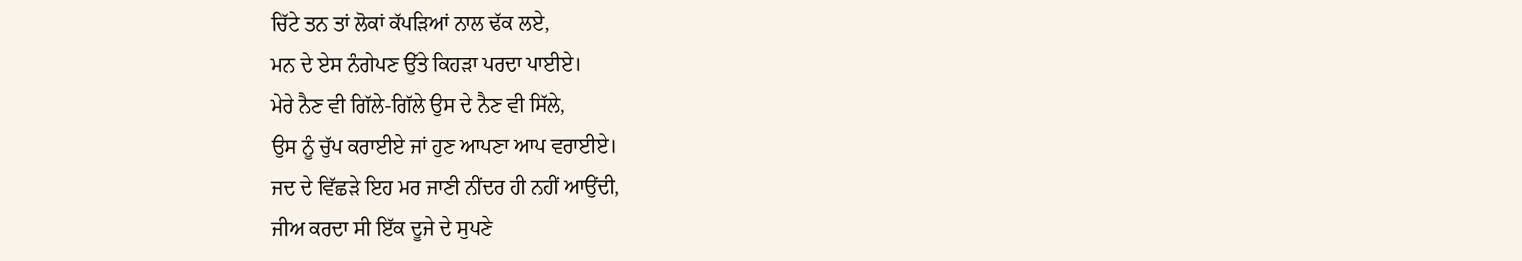ਚਿੱਟੇ ਤਨ ਤਾਂ ਲੋਕਾਂ ਕੱਪੜਿਆਂ ਨਾਲ ਢੱਕ ਲਏ,
ਮਨ ਦੇ ਏਸ ਨੰਗੇਪਣ ਉੱਤੇ ਕਿਹੜਾ ਪਰਦਾ ਪਾਈਏ।
ਮੇਰੇ ਨੈਣ ਵੀ ਗਿੱਲੇ-ਗਿੱਲੇ ਉਸ ਦੇ ਨੈਣ ਵੀ ਸਿੱਲੇ,
ਉਸ ਨੂੰ ਚੁੱਪ ਕਰਾਈਏ ਜਾਂ ਹੁਣ ਆਪਣਾ ਆਪ ਵਰਾਈਏ।
ਜਦ ਦੇ ਵਿੱਛੜੇ ਇਹ ਮਰ ਜਾਣੀ ਨੀਂਦਰ ਹੀ ਨਹੀਂ ਆਉਂਦੀ,
ਜੀਅ ਕਰਦਾ ਸੀ ਇੱਕ ਦੂਜੇ ਦੇ ਸੁਪਣੇ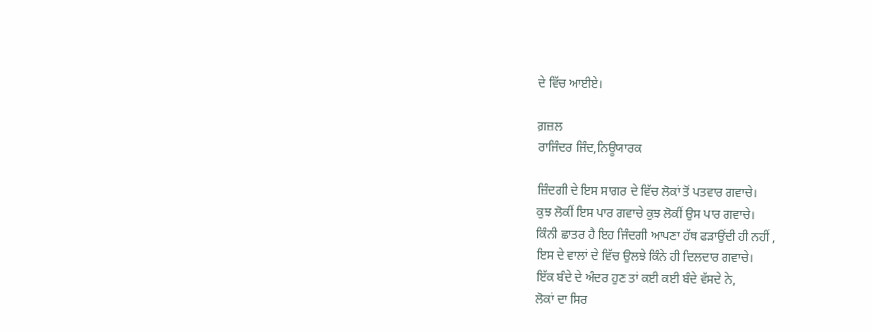ਦੇ ਵਿੱਚ ਆਈਏ।

ਗ਼ਜ਼ਲ
ਰਾਜਿੰਦਰ ਜਿੰਦ,ਨਿਊਯਾਰਕ

ਜ਼ਿੰਦਗੀ ਦੇ ਇਸ ਸਾਗਰ ਦੇ ਵਿੱਚ ਲੋਕਾਂ ਤੋਂ ਪਤਵਾਰ ਗਵਾਚੇ।
ਕੁਝ ਲੋਕੀਂ ਇਸ ਪਾਰ ਗਵਾਚੇ ਕੁਝ ਲੋਕੀਂ ਉਸ ਪਾਰ ਗਵਾਚੇ।
ਕਿੰਨੀ ਛਾਤਰ ਹੈ ਇਹ ਜਿੰਦਗੀ ਆਪਣਾ ਹੱਥ ਫੜਾਉਂਦੀ ਹੀ ਨਹੀਂ ,
ਇਸ ਦੇ ਵਾਲਾਂ ਦੇ ਵਿੱਚ ਉਲਝੇ ਕਿੰਨੇ ਹੀ ਦਿਲਦਾਰ ਗਵਾਚੇ।
ਇੱਕ ਬੰਦੇ ਦੇ ਅੰਦਰ ਹੁਣ ਤਾਂ ਕਈ ਕਈ ਬੰਦੇ ਵੱਸਦੇ ਨੇ,
ਲੋਕਾਂ ਦਾ ਸਿਰ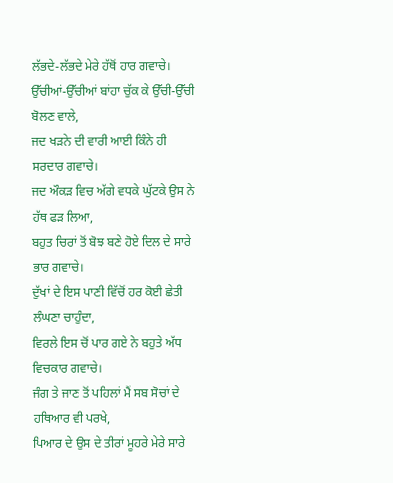ਲੱਭਦੇ-ਲੱਭਦੇ ਮੇਰੇ ਹੱਥੋਂ ਹਾਰ ਗਵਾਚੇ।
ਉੱਚੀਆਂ-ਉੱਚੀਆਂ ਬਾਂਹਾ ਚੁੱਕ ਕੇ ਉੱਚੀ-ਉੱਚੀ ਬੋਲਣ ਵਾਲੇ,
ਜਦ ਖੜਨੇ ਦੀ ਵਾਰੀ ਆਈ ਕਿੰਨੇ ਹੀ ਸਰਦਾਰ ਗਵਾਚੇ।
ਜਦ ਔਕੜ ਵਿਚ ਅੱਗੇ ਵਧਕੇ ਘੁੱਟਕੇ ਉਸ ਨੇ ਹੱਥ ਫੜ ਲਿਆ,
ਬਹੁਤ ਚਿਰਾਂ ਤੋਂ ਬੋਝ ਬਣੇ ਹੋਏ ਦਿਲ ਦੇ ਸਾਰੇ ਭਾਰ ਗਵਾਚੇ।
ਦੁੱਖਾਂ ਦੇ ਇਸ ਪਾਣੀ ਵਿੱਚੋਂ ਹਰ ਕੋਈ ਛੇਤੀ ਲੰਘਣਾ ਚਾਹੁੰਦਾ,
ਵਿਰਲੇ ਇਸ ਚੋਂ ਪਾਰ ਗਏ ਨੇ ਬਹੁਤੇ ਅੱਧ ਵਿਚਕਾਰ ਗਵਾਚੇ।
ਜੰਗ ਤੇ ਜਾਣ ਤੋਂ ਪਹਿਲਾਂ ਮੈਂ ਸਬ ਸੋਚਾਂ ਦੇ ਹਥਿਆਰ ਵੀ ਪਰਖੇ,
ਪਿਆਰ ਦੇ ਉਸ ਦੇ ਤੀਰਾਂ ਮੂਹਰੇ ਮੇਰੇ ਸਾਰੇ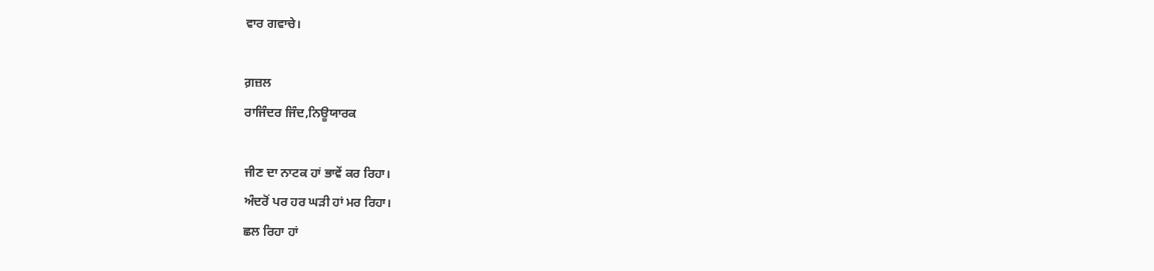ਵਾਰ ਗਵਾਚੇ।

ਗ਼ਜ਼ਲ
ਰਾਜਿੰਦਰ ਜਿੰਦ,ਨਿਊਯਾਰਕ

ਜੀਣ ਦਾ ਨਾਟਕ ਹਾਂ ਭਾਵੇਂ ਕਰ ਰਿਹਾ।
ਅੰਦਰੋਂ ਪਰ ਹਰ ਘੜੀ ਹਾਂ ਮਰ ਰਿਹਾ।
ਛਲ ਰਿਹਾ ਹਾਂ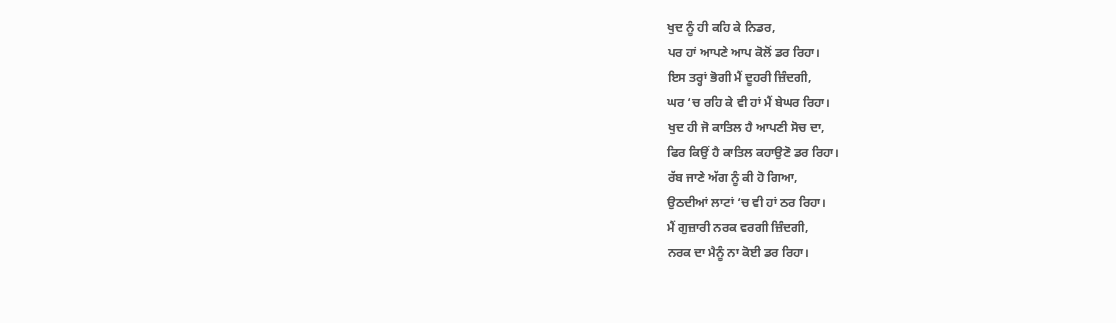ਖੁਦ ਨੂੰ ਹੀ ਕਹਿ ਕੇ ਨਿਡਰ,
ਪਰ ਹਾਂ ਆਪਣੇ ਆਪ ਕੋਲੋਂ ਡਰ ਰਿਹਾ।
ਇਸ ਤਰ੍ਹਾਂ ਭੋਗੀ ਮੈਂ ਦੂਹਰੀ ਜ਼ਿੰਦਗੀ,
ਘਰ ‘ਚ ਰਹਿ ਕੇ ਵੀ ਹਾਂ ਮੈਂ ਬੇਘਰ ਰਿਹਾ।
ਖੁਦ ਹੀ ਜੋ ਕਾਤਿਲ ਹੈ ਆਪਣੀ ਸੋਚ ਦਾ,
ਫਿਰ ਕਿਉਂ ਹੈ ਕਾਤਿਲ ਕਹਾਉਣੋ ਡਰ ਰਿਹਾ।
ਰੱਬ ਜਾਣੇ ਅੱਗ ਨੂੰ ਕੀ ਹੋ ਗਿਆ,
ਉਠਦੀਆਂ ਲਾਟਾਂ ‘ਚ ਵੀ ਹਾਂ ਠਰ ਰਿਹਾ।
ਮੈਂ ਗੁਜ਼ਾਰੀ ਨਰਕ ਵਰਗੀ ਜ਼ਿੰਦਗੀ,
ਨਰਕ ਦਾ ਮੈਨੂੰ ਨਾ ਕੋਈ ਡਰ ਰਿਹਾ।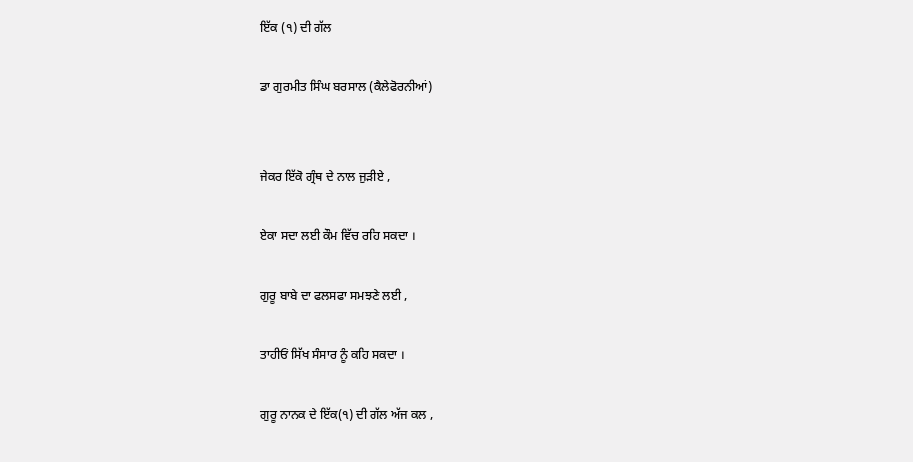ਇੱਕ (੧) ਦੀ ਗੱਲ

ਡਾ ਗੁਰਮੀਤ ਸਿੰਘ ਬਰਸਾਲ (ਕੈਲੇਫੋਰਨੀਆਂ)


ਜੇਕਰ ਇੱਕੋ ਗ੍ਰੰਥ ਦੇ ਨਾਲ ਜੁੜੀਏ ,

ਏਕਾ ਸਦਾ ਲਈ ਕੌਮ ਵਿੱਚ ਰਹਿ ਸਕਦਾ ।

ਗੁਰੂ ਬਾਬੇ ਦਾ ਫਲਸਫਾ ਸਮਝਣੇ ਲਈ ,

ਤਾਹੀਓਂ ਸਿੱਖ ਸੰਸਾਰ ਨੂੰ ਕਹਿ ਸਕਦਾ ।

ਗੁਰੂ ਨਾਨਕ ਦੇ ਇੱਕ(੧) ਦੀ ਗੱਲ ਅੱਜ ਕਲ ,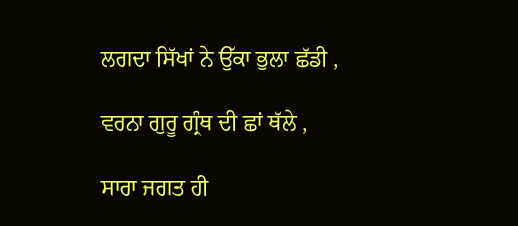ਲਗਦਾ ਸਿੱਖਾਂ ਨੇ ਉੱਕਾ ਭੁਲਾ ਛੱਡੀ ,

ਵਰਨਾ ਗੁਰੂ ਗ੍ਰੰਥ ਦੀ ਛਾਂ ਥੱਲੇ ,

ਸਾਰਾ ਜਗਤ ਹੀ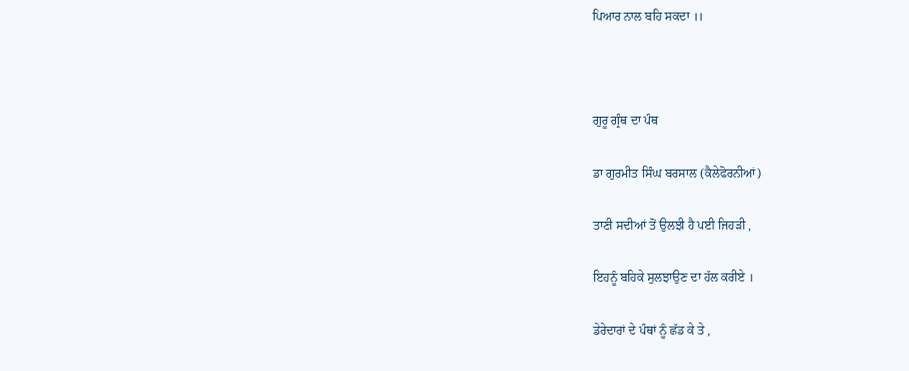ਪਿਆਰ ਨਾਲ ਬਹਿ ਸਕਦਾ ।।



ਗੁਰੂ ਗ੍ਰੰਥ ਦਾ ਪੰਥ

ਡਾ ਗੁਰਮੀਤ ਸਿੰਘ ਬਰਸਾਲ (ਕੈਲੇਫੋਰਨੀਆਂ)

ਤਾਣੀ ਸਦੀਆਂ ਤੋਂ ਉਲਝੀ ਹੈ ਪਈ ਜਿਹੜੀ ,

ਇਹਨੂੰ ਬਹਿਕੇ ਸੁਲਝਾਉਣ ਦਾ ਹੱਲ ਕਰੀਏ ।

ਡੇਰੇਦਾਰਾਂ ਦੇ ਪੰਥਾਂ ਨੂੰ ਛੱਡ ਕੇ ਤੇ ,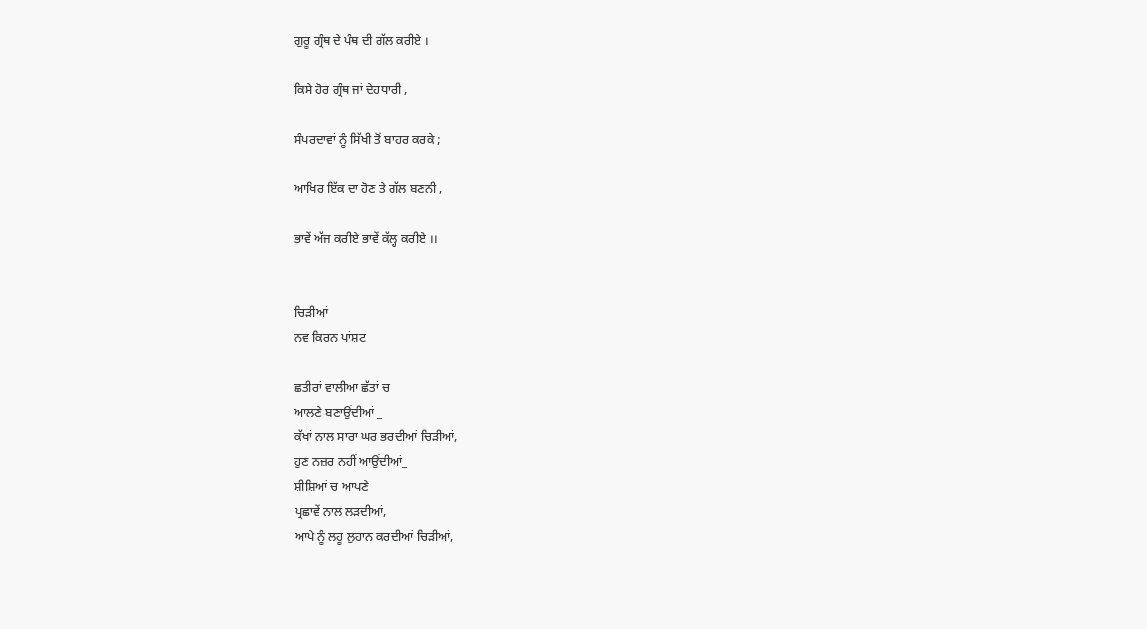ਗੁਰੂ ਗ੍ਰੰਥ ਦੇ ਪੰਥ ਦੀ ਗੱਲ ਕਰੀਏ ।

ਕਿਸੇ ਹੋਰ ਗ੍ਰੰਥ ਜਾਂ ਦੇਹਧਾਰੀ ,

ਸੰਪਰਦਾਵਾਂ ਨੂੰ ਸਿੱਖੀ ਤੋਂ ਬਾਹਰ ਕਰਕੇ ;

ਆਖਿਰ ਇੱਕ ਦਾ ਹੋਣ ਤੇ ਗੱਲ ਬਣਨੀ ,

ਭਾਵੇਂ ਅੱਜ ਕਰੀਏ ਭਾਵੇਂ ਕੱਲ੍ਹ ਕਰੀਏ ।।


ਚਿੜੀਆਂ
ਨਵ ਕਿਰਨ ਪਾਂਸ਼ਟ

ਛਤੀਰਾਂ ਵਾਲੀਆ ਛੱਤਾਂ ਚ
ਆਲਣੇ ਬਣਾਉਂਦੀਆਂ _
ਕੱਖਾਂ ਨਾਲ ਸਾਰਾ ਘਰ ਭਰਦੀਆਂ ਚਿੜੀਆਂ,
ਹੁਣ ਨਜ਼ਰ ਨਹੀਂ ਆਉਂਦੀਆਂ_
ਸ਼ੀਸ਼ਿਆਂ ਚ ਆਪਣੇ
ਪ੍ਰਛਾਵੇਂ ਨਾਲ ਲੜਦੀਆਂ,
ਆਪੇ ਨੂੰ ਲਹੂ ਲੁਹਾਨ ਕਰਦੀਆਂ ਚਿੜੀਆਂ,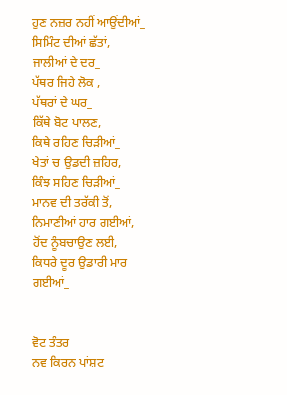ਹੁਣ ਨਜ਼ਰ ਨਹੀਂ ਆਉਂਦੀਆਂ_
ਸਿਮਿੰਟ ਦੀਆਂ ਛੱਤਾਂ,
ਜਾਲੀਆਂ ਦੇ ਦਰ_
ਪੱਥਰ ਜਿਹੇ ਲੋਕ ,
ਪੱਥਰਾਂ ਦੇ ਘਰ_
ਕਿੱਥੇ ਬੋਟ ਪਾਲਣ,
ਕਿਥੇ ਰਹਿਣ ਚਿੜੀਆਂ_
ਖੇਤਾਂ ਚ ਉਡਦੀ ਜ਼ਹਿਰ,
ਕਿੰਝ ਸਹਿਣ ਚਿੜੀਆਂ_
ਮਾਨਵ ਦੀ ਤਰੱਕੀ ਤੋਂ,
ਨਿਮਾਣੀਆਂ ਹਾਰ ਗਈਆਂ,
ਹੋਂਦ ਨੂੰਬਚਾਉਣ ਲਈ,
ਕਿਧਰੇ ਦੂਰ ਉਡਾਰੀ ਮਾਰ ਗਈਆਂ_


ਵੋਟ ਤੰਤਰ
ਨਵ ਕਿਰਨ ਪਾਂਸ਼ਟ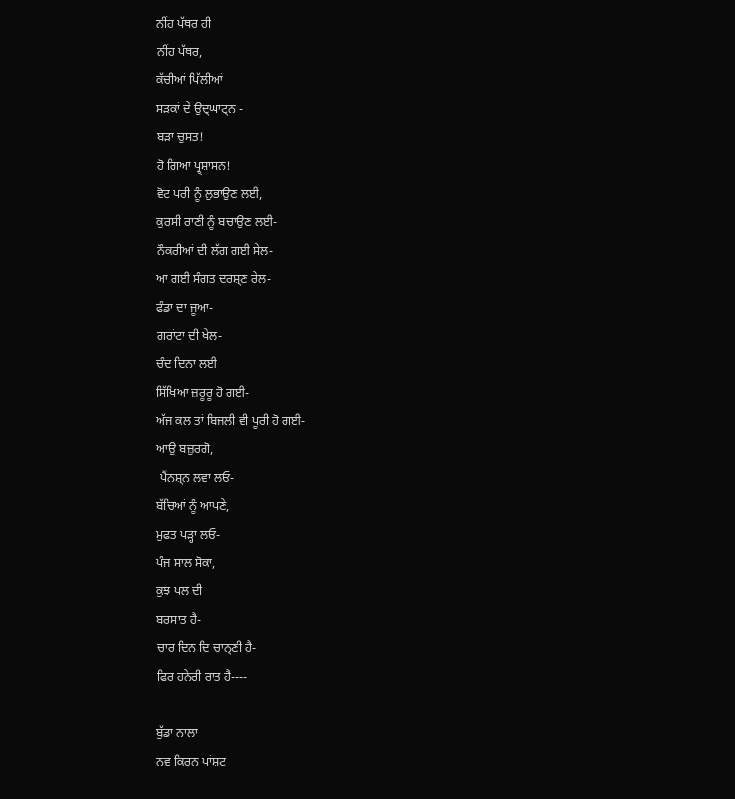ਨੀਂਹ ਪੱਥਰ ਹੀ
ਨੀਂਹ ਪੱਥਰ,
ਕੱਚੀਆਂ ਪਿੱਲੀਆਂ
ਸੜਕਾਂ ਦੇ ਉਦ੍ਘਾਟ੍ਨ -
ਬੜਾ ਚੁਸਤ!
ਹੋ ਗਿਆ ਪ੍ਰ੍ਸ਼ਾਸਨ!
ਵੋਟ ਪਰੀ ਨੂੰ ਲੁਭਾਉਣ ਲਈ,
ਕੁਰਸੀ ਰਾਣੀ ਨੂੰ ਬਚਾਉਣ ਲਈ-
ਨੌਕਰੀਆਂ ਦੀ ਲੱਗ ਗਈ ਸੇਲ-
ਆ ਗਈ ਸੰਗਤ ਦਰਸ਼੍ਣ ਰੇਲ-
ਫੰਡਾ ਦਾ ਜੂਆ-
ਗਰਾਂਟਾ ਦੀ ਖੇਲ-
ਚੰਦ ਦਿਨਾ ਲਈ
ਸਿੱਖਿਆ ਜ਼ਰੂਰੂ ਹੋ ਗਈ-
ਅੱਜ ਕਲ ਤਾਂ ਬਿਜਲੀ ਵੀ ਪੂਰੀ ਹੋ ਗਈ-
ਆਉ ਬਜ਼ੁਰਗੋ,
 ਪੈਂਨਸ਼੍ਨ ਲਵਾ ਲਓ-
ਬੱਚਿਆਂ ਨੂੰ ਆਪਣੇ,
ਮੁਫਤ ਪੜ੍ਹਾ ਲਓ-
ਪੰਜ ਸਾਲ ਸੋਕਾ,
ਕੁਝ ਪਲ ਦੀ
ਬਰਸਾਤ ਹੈ-
ਚਾਰ ਦਿਨ ਦਿ ਚਾਨ੍ਣੀ ਹੈ-
ਫਿਰ ਹਨੇਰੀ ਰਾਤ ਹੈ----

ਬੁੱਡਾ ਨਾਲਾ
ਨਵ ਕਿਰਨ ਪਾਂਸ਼ਟ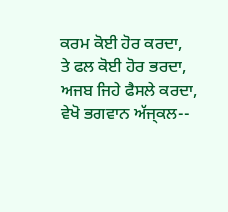ਕਰਮ ਕੋਈ ਹੋਰ ਕਰਦਾ,
ਤੇ ਫਲ ਕੋਈ ਹੋਰ ਭਰਦਾ,
ਅਜਬ ਜਿਹੇ ਫੈਸਲੇ ਕਰਦਾ,
ਵੇਖੋ ਭਗਵਾਨ ਅੱਜ੍ਕਲ--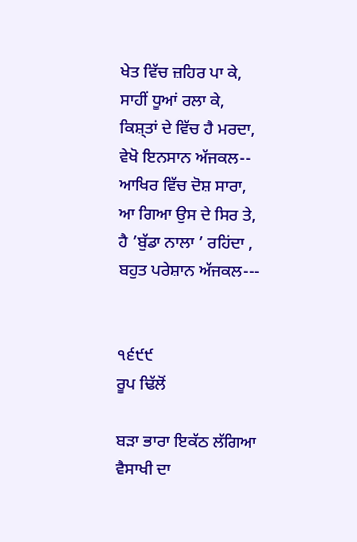ਖੇਤ ਵਿੱਚ ਜ਼ਹਿਰ ਪਾ ਕੇ,
ਸਾਹੀਂ ਧੂਆਂ ਰਲਾ ਕੇ,
ਕਿਸ਼੍ਤਾਂ ਦੇ ਵਿੱਚ ਹੈ ਮਰਦਾ,
ਵੇਖੋ ਇਨਸਾਨ ਅੱਜਕਲ--
ਆਖਿਰ ਵਿੱਚ ਦੋਸ਼ ਸਾਰਾ,
ਆ ਗਿਆ ਉਸ ਦੇ ਸਿਰ ਤੇ,
ਹੈ ’ਬੁੱਡਾ ਨਾਲਾ ’ ਰਹਿਂਦਾ ,
ਬਹੁਤ ਪਰੇਸ਼ਾਨ ਅੱਜਕਲ---


੧੬੯੯
ਰੂਪ ਢਿੱਲੋਂ

ਬੜਾ ਭਾਰਾ ਇਕੱਠ ਲੱਗਿਆ ਵੈਸਾਖੀ ਦਾ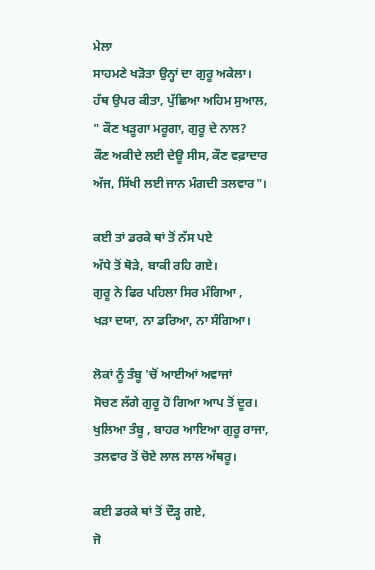ਮੇਲਾ
ਸਾਹਮਣੇ ਖੜੋਤਾ ਉਨ੍ਹਾਂ ਦਾ ਗੁਰੂ ਅਕੇਲਾ।
ਹੱਥ ਉਪਰ ਕੀਤਾ, ਪੁੱਛਿਆ ਅਹਿਮ ਸੁਆਲ,
" ਕੌਣ ਖੜੂਗਾ ਮਰੂਗਾ, ਗੁਰੂ ਦੇ ਨਾਲ?
ਕੌਣ ਅਕੀਦੇ ਲਈ ਦੇਊ ਸੀਸ, ਕੌਣ ਵਫ਼ਾਦਾਰ
ਅੱਜ, ਸਿੱਖੀ ਲਈ ਜਾਨ ਮੰਗਦੀ ਤਲਵਾਰ"।

ਕਈ ਤਾਂ ਡਰਕੇ ਥਾਂ ਤੋਂ ਨੱਸ ਪਏ
ਅੱਧੇ ਤੋਂ ਥੋੜੇ, ਬਾਕੀ ਰਹਿ ਗਏ।
ਗੁਰੂ ਨੇ ਫਿਰ ਪਹਿਲਾ ਸਿਰ ਮੰਗਿਆ ,
ਖੜਾ ਦਯਾ, ਨਾ ਡਰਿਆ, ਨਾ ਸੰਗਿਆ।

ਲੋਕਾਂ ਨੂੰ ਤੰਬੂ 'ਚੋਂ ਆਈਆਂ ਅਵਾਜਾਂ
ਸੋਚਣ ਲੱਗੇ ਗੁਰੂ ਹੋ ਗਿਆ ਆਪ ਤੋਂ ਦੂਰ।
ਖੁਲਿਆ ਤੰਬੂ , ਬਾਹਰ ਆਇਆ ਗੁਰੂ ਰਾਜਾ,
ਤਲਵਾਰ ਤੋਂ ਚੋਏ ਲਾਲ ਲਾਲ ਅੱਥਰੂ।

ਕਈ ਡਰਕੇ ਥਾਂ ਤੋਂ ਦੌੜ੍ਹ ਗਏ,
ਜੋ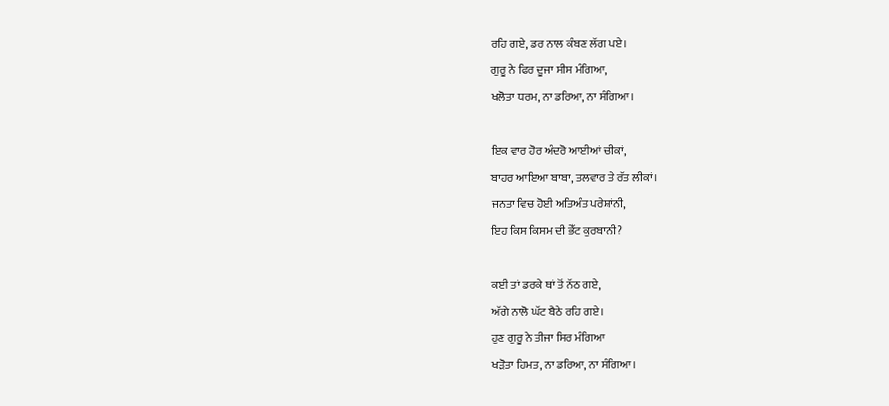ਰਹਿ ਗਏ, ਡਰ ਨਾਲ ਕੰਬਣ ਲੱਗ ਪਏ।
ਗੁਰੂ ਨੇ ਫਿਰ ਦੂਜਾ ਸੀਸ ਮੰਗਿਆ,
ਖਲੋਤਾ ਧਰਮ, ਨਾ ਡਰਿਆ, ਨਾ ਸੰਗਿਆ।

ਇਕ ਵਾਰ ਹੋਰ ਅੰਦਰੋ ਆਈਆਂ ਚੀਕਾਂ,
ਬਾਹਰ ਆਇਆ ਬਾਬਾ, ਤਲਵਾਰ ਤੇ ਰੱਤ ਲੀਕਾਂ।
ਜਨਤਾ ਵਿਚ ਹੋਈ ਅਤਿਅੰਤ ਪਰੇਸ਼ਾਂਨੀ,
ਇਹ ਕਿਸ ਕਿਸਮ ਦੀ ਭੇੱਟ ਕੁਰਬਾਨੀ?

ਕਈ ਤਾਂ ਡਰਕੇ ਥਾਂ ਤੋਂ ਨੱਠ ਗਏ,
ਅੱਗੇ ਨਾਲੋ ਘੱਟ ਬੈਠੇ ਰਹਿ ਗਏ।
ਹੁਣ ਗੁਰੂ ਨੇ ਤੀਜਾ ਸਿਰ ਮੰਗਿਆ
ਖੜੋਤਾ ਹਿਮਤ, ਨਾ ਡਰਿਆ, ਨਾ ਸੰਗਿਆ।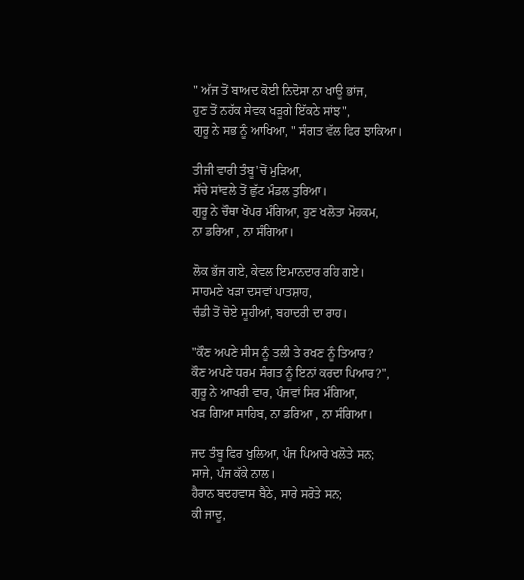" ਅੱਜ ਤੋਂ ਬਾਅਦ ਕੋਈ ਨਿਦੋਸਾ ਨਾ ਖਾਊ ਭਾਂਜ,
ਹੁਣ ਤੋਂ ਨਹੱਕ ਸੇਵਕ ਖੜੂਗੇ ਇੱਕਠੇ ਸਾਂਝ",
ਗੁਰੂ ਨੇ ਸਭ ਨੂੰ ਆਖਿਆ, " ਸੰਗਤ ਵੱਲ ਫਿਰ ਝਾਕਿਆ।

ਤੀਜੀ ਵਾਰੀ ਤੰਬੂ'ਚੋਂ ਮੁੜਿਆ,
ਸੱਚੇ ਸਾਂਵਲੇ ਤੋਂ ਛੁੱਟ ਮੰਡਲ ਤੁਰਿਆ।
ਗੁਰੂ ਨੇ ਚੌਥਾ ਖੋਪਰ ਮੰਗਿਆ, ਹੁਣ ਖਲੋਤਾ ਮੋਹਕਮ,
ਨਾ ਡਰਿਆ , ਨਾ ਸੰਗਿਆ।

ਲੋਕ ਭੱਜ ਗਏ, ਕੇਵਲ ਇਮਾਨਦਾਰ ਰਹ‌ਿ ਗਏ।
ਸਾਹਮਣੇ ਖੜਾ ਦਸਵਾਂ ਪਾਤਸ਼ਾਹ,
ਚੰਡੀ ਤੋਂ ਚੋਏ ਸੂਹੀਆਂ, ਬਹਾਦਰੀ ਦਾ ਰਾਹ।

"ਕੌਣ ਅਪਣੇ ਸੀਸ ਨੂੰ ਤਲੀ ਤੇ ਰਖਣ ਨੂੰ ਤਿਆਰ?
ਕੌਣ ਅਪਣੇ ਧਰਮ ਸੰਗਤ ਨੂੰ ਇਨਾਂ ਕਰਦਾ ਪਿਆਰ?",
ਗੁਰੂ ਨੇ ਆਖਰੀ ਵਾਰ, ਪੰਜਵਾਂ ਸਿਰ ਮੰਗਿਆ,
ਖੜ ਗਿਆ ਸਾਹਿਬ, ਨਾ ਡਰਿਆ , ਨਾ ਸੰਗਿਆ।

ਜਦ ਤੰਬੂ ਫਿਰ ਖੁਲਿਆ, ਪੰਜ ਪਿਆਰੇ ਖਲੋਤੇ ਸਨ;
ਸਾਜੇ, ਪੰਜ ਕੱਕੇ ਨਾਲ।
ਹੈਰਾਨ ਬਦਹਵਾਸ ਬੈਠੇ, ਸਾਰੇ ਸਰੋਤੇ ਸਨ;
ਕੀ ਜਾਦੂ,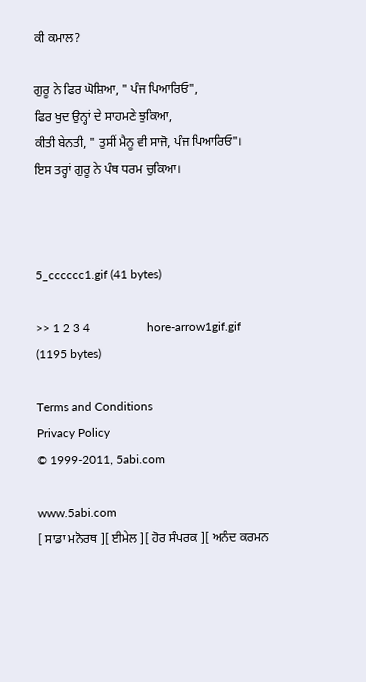ਕੀ ਕਮਾਲ?

ਗੁਰੂ ਨੇ ਫਿਰ ਘੋਸ਼ਿਆ, " ਪੰਜ ਪਿਆਰਿਓ",
ਫਿਰ ਖੁਦ ਉਨ੍ਹਾਂ ਦੇ ਸਾਹਮਣੇ ਝੁਕਿਆ,
ਕੀਤੀ ਬੇਨਤੀ, " ਤੁਸੀਂ ਮੈਨੂ ਵੀ ਸਾਜੋ, ਪੰਜ ਪਿਆਰਿਓ"।
ਇਸ ਤਰ੍ਹਾਂ ਗੁਰੂ ਨੇ ਪੰਥ ਧਰਮ ਚੁਕਿਆ।



5_cccccc1.gif (41 bytes)

>> 1 2 3 4                   hore-arrow1gif.gif (1195 bytes)

Terms and Conditions
Privacy Policy
© 1999-2011, 5abi.com

www.5abi.com
[ ਸਾਡਾ ਮਨੋਰਥ ][ ਈਮੇਲ ][ ਹੋਰ ਸੰਪਰਕ ][ ਅਨੰਦ ਕਰਮਨ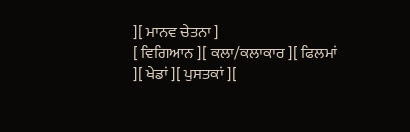][ ਮਾਨਵ ਚੇਤਨਾ ]
[ ਵਿਗਿਆਨ ][ ਕਲਾ/ਕਲਾਕਾਰ ][ ਫਿਲਮਾਂ ][ ਖੇਡਾਂ ][ ਪੁਸਤਕਾਂ ][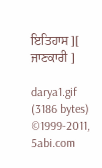ਇਤਿਹਾਸ ][ ਜਾਣਕਾਰੀ ]

darya1.gif (3186 bytes)
©1999-2011, 5abi.com